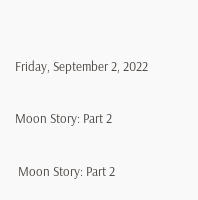Friday, September 2, 2022

Moon Story: Part 2

 Moon Story: Part 2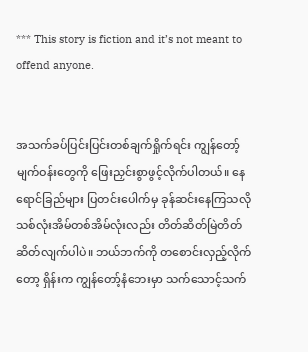*** This story is fiction and it’s not meant to offend anyone.


အသက်ခပ်ပြင်းပြင်းတစ်ချက်ရှိုက်ရင်း ကျွန်တော့်မျက်ဝန်းတွေကို ဖြေးညှင်းစွာဖွင့်လိုက်ပါတယ်။ နေရောင်ခြည်များ ပြတင်းပေါက်မှ ခုန်ဆင်းနေကြသလို သစ်လုံးအိမ်တစ်အိမ်လုံးလည်း တိတ်ဆိတ်မြဲတိတ်ဆိတ်လျက်ပါပဲ။ ဘယ်ဘက်ကို တစောင်းလှည့်လိုက်တော့ ရှိန်းက ကျွန်တော့်နံဘေးမှာ သက်သောင့်သက်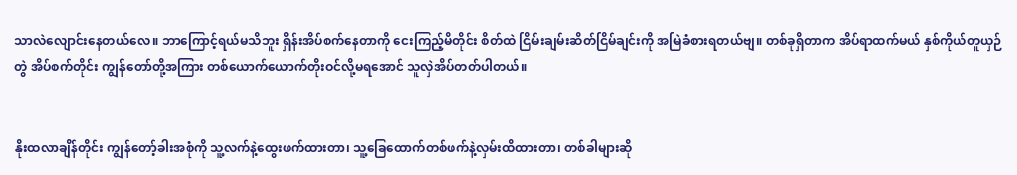သာလဲလျောင်းနေတယ်လေ။ ဘာကြောင့်ရယ်မသိဘူး ရှိန်းအိပ်စက်နေတာကို ငေးကြည့်မိတိုင်း စိတ်ထဲ ငြိမ်းချမ်းဆိတ်ငြိမ်ချင်းကို အမြဲခံစားရတယ်ဗျ။ တစ်ခုရှိတာက အိပ်ရာထက်မယ် နှစ်ကိုယ်တူယှဉ်တွဲ အိပ်စက်တိုင်း ကျွန်တော်တို့အကြား တစ်ယောက်ယောက်တိုးဝင်လို့မရအောင် သူလှဲအိပ်တတ်ပါတယ်။


နိုးထလာချိန်တိုင်း ကျွန်တော့်ခါးအစုံကို သူ့လက်နဲ့ထွေးဖက်ထားတာ၊ သူ့ခြေထောက်တစ်ဖက်နဲ့လှမ်းထိထားတာ၊ တစ်ခါများဆို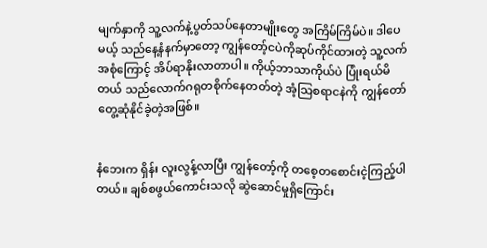မျက်နှာကို သူ့လက်နဲ့ပွတ်သပ်နေတာမျိုးတွေ အကြိမ်ကြိမ်ပဲ။ ဒါပေမယ့် သည်နေ့နံနက်မှာတော့ ကျွန်တော့်ငပဲကိုဆုပ်ကိုင်ထားတဲ့ သူ့လက်အစုံကြောင့် အိပ်ရာနိုးလာတာပါ။ ကိုယ့်ဘာသာကိုယ်ပဲ ပြုံးရယ်မိတယ် သည်လောက်ဂရုတစိုက်နေတတ်တဲ့ အံ့သြစရာငနဲကို ကျွန်တော် တွေ့ဆုံနိုင်ခဲ့တဲ့အဖြစ်။


နံဘေးက ရှိန်း လူးလွန့်လာပြီး ကျွန်တော့်ကို တစေ့တစောင်းငဲ့ကြည့်ပါတယ်။ ချစ်စဖွယ်ကောင်းသလို ဆွဲဆောင်မှုရှိကြောင်း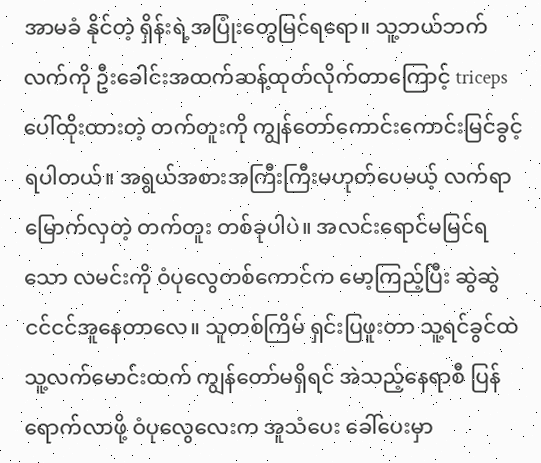အာမခံ နိုင်တဲ့ ရှိန်းရဲ့အပြုံးတွေမြင်ရရော။ သူ့ဘယ်ဘက်လက်ကို ဦးခေါင်းအထက်ဆန့်ထုတ်လိုက်တာကြောင့် triceps ပေါ်ထိုးထားတဲ့ တက်တူးကို ကျွန်တော်ကောင်းကောင်းမြင်ခွင့်ရပါတယ်။ အရွယ်အစားအကြီးကြီးမဟုတ်ပေမယ့် လက်ရာမြောက်လှတဲ့ တက်တူး တစ်ခုပါပဲ။ အလင်းရောင်မမြင်ရသော လမင်းကို ဝံပုလွေတစ်ကောင်က မော့ကြည့်ပြီး ဆွဲဆွဲငင်ငင်အူနေတာလေ။ သူတစ်ကြိမ် ရှင်းပြဖူးတာ သူ့ရင်ခွင်ထဲ သူ့လက်မောင်းထက် ကျွန်တော်မရှိရင် အဲသည့်နေရာစီ ပြန်ရောက်လာဖို့ ဝံပုလွေလေးက အူသံပေး ခေါ်ပေးမှာ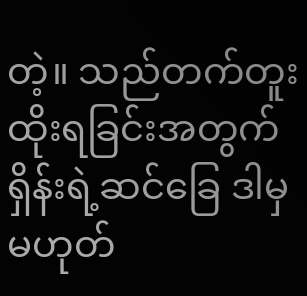တဲ့။ သည်တက်တူးထိုးရခြင်းအတွက် ရှိန်းရဲ့ဆင်ခြေ ဒါမှမဟုတ်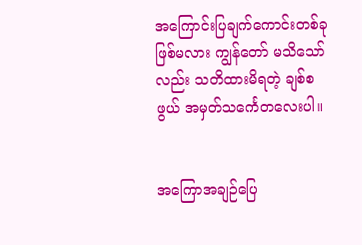အကြောင်းပြချက်ကောင်းတစ်ခုဖြစ်မလား ကျွန်တော် မသိသော်လည်း သတိထားမိရတဲ့ ချစ်စဖွယ် အမှတ်သင်္ကေတလေးပါ။


အကြောအချဉ်ပြေ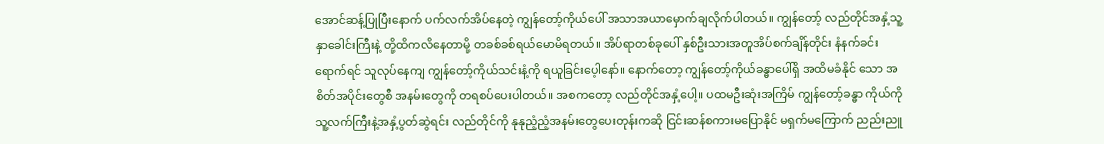အောင်ဆန့်ပြုပြီးနောက် ပက်လက်အိပ်နေတဲ့ ကျွန်တော့်ကိုယ်ပေါ် အသာအယာမှောက်ချလိုက်ပါတယ်။ ကျွန်တော့် လည်တိုင်အနှံ့သူ့နှာခေါင်းကြီးနဲ့ တို့ထိကလိနေတာမို့ တခစ်ခစ်ရယ်မောမိရတယ်။ အိပ်ရာတစ်ခုပေါ် နှစ်ဦးသားအတူအိပ်စက်ချိန်တိုင်း နံနက်ခင်းရောက်ရင် သူလုပ်နေကျ ကျွန်တော့်ကိုယ်သင်းနံ့ကို ရယူခြင်းပေ့ါနော်။ နောက်တော့ ကျွန်တော့်ကိုယ်ခန္ဓာပေါ်ရှိ အထိမခံနိုင် သော အစိတ်အပိုင်းတွေစီ အနမ်းတွေကို တရစပ်ပေးပါတယ်။ အစကတော့ လည်တိုင်အနှံ့ပေါ့။ ပထမဦးဆုံးအကြိမ် ကျွန်တော့်ခန္ဓာ ကိုယ်ကို သူ့လက်ကြီးနဲ့အနှံ့ပွတ်ဆွဲရင်း လည်တိုင်ကို နုနုညံ့ညံ့အနမ်းတွေပေးတုန်းကဆို ငြင်းဆန်စကားမပြောနိုင် မရှက်မကြောက် ညည်းညူ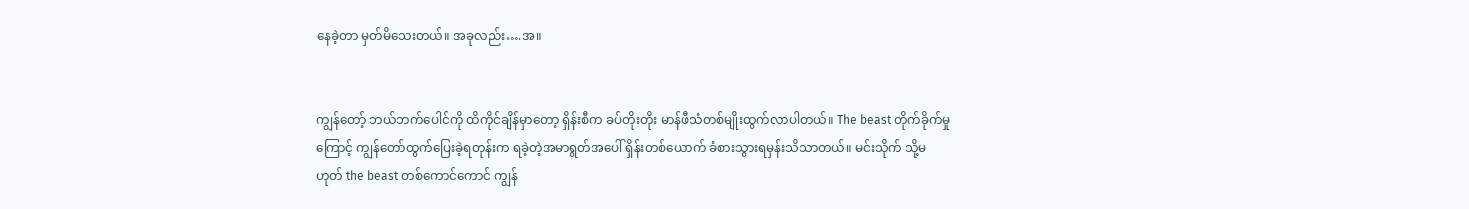နေခဲ့တာ မှတ်မိသေးတယ်။ အခုလည်း….အ။


ကျွန်တော့် ဘယ်ဘက်ပေါင်ကို ထိကိုင်ချိန်မှာတော့ ရှိန်းစီက ခပ်တိုးတိုး မာန်ဖီသံတစ်မျိုးထွက်လာပါတယ်။ The beast တိုက်ခိုက်မှု ကြောင့် ကျွန်တော်ထွက်ပြေးခဲ့ရတုန်းက ရခဲ့တဲ့အမာရွတ်အပေါ် ရှိန်းတစ်ယောက် ခံစားသွားရမှန်းသိသာတယ်။ မင်းသိုက် သို့မဟုတ် the beast တစ်ကောင်ကောင် ကျွန်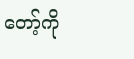တော့်ကို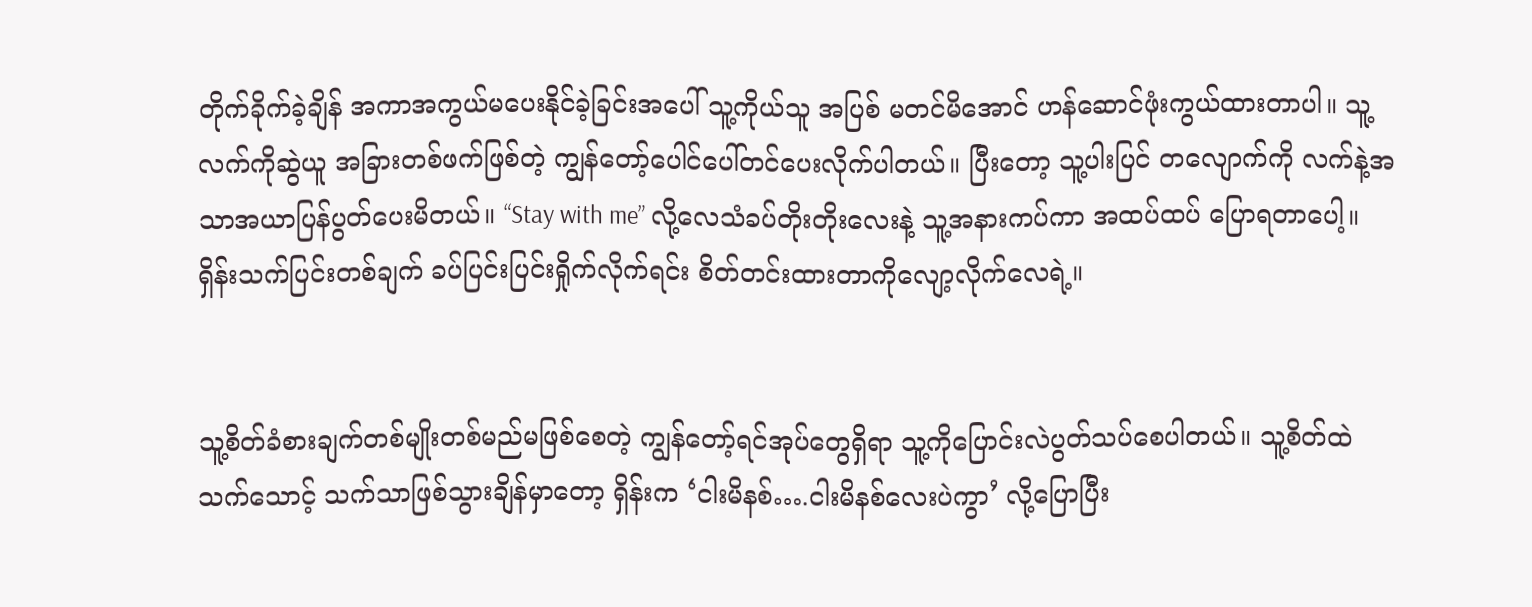တိုက်ခိုက်ခဲ့ချိန် အကာအကွယ်မပေးနိုင်ခဲ့ခြင်းအပေါ် သူ့ကိုယ်သူ အပြစ် မတင်မိအောင် ဟန်ဆောင်ဖုံးကွယ်ထားတာပါ။ သူ့လက်ကိုဆွဲယူ အခြားတစ်ဖက်ဖြစ်တဲ့ ကျွန်တော့်ပေါင်ပေါ်တင်ပေးလိုက်ပါတယ်။ ပြီးတော့ သူ့ပါးပြင် တလျောက်ကို လက်နဲ့အသာအယာပြန်ပွတ်ပေးမိတယ်။ “Stay with me” လို့လေသံခပ်တိုးတိုးလေးနဲ့ သူ့အနားကပ်ကာ အထပ်ထပ် ပြောရတာပေါ့။ ရှိန်းသက်ပြင်းတစ်ချက် ခပ်ပြင်းပြင်းရှိုက်လိုက်ရင်း စိတ်တင်းထားတာကိုလျော့လိုက်လေရဲ့။


သူ့စိတ်ခံစားချက်တစ်မျိုးတစ်မည်မဖြစ်စေတဲ့ ကျွန်တော့်ရင်အုပ်တွေရှိရာ သူ့ကိုပြောင်းလဲပွတ်သပ်စေပါတယ်။ သူ့စိတ်ထဲသက်သောင့် သက်သာဖြစ်သွားချိန်မှာတော့ ရှိန်းက ‘ငါးမိနစ်….ငါးမိနစ်လေးပဲကွာ’ လို့ပြောပြီး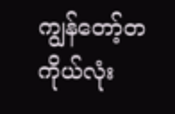ကျွန်တော့်တကိုယ်လုံး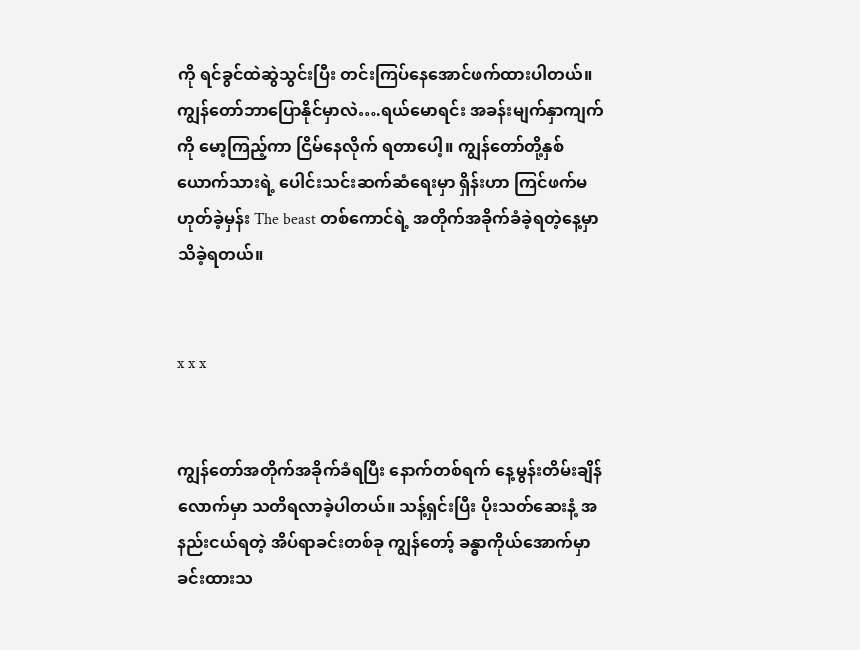ကို ရင်ခွင်ထဲဆွဲသွင်းပြီး တင်းကြပ်နေအောင်ဖက်ထားပါတယ်။ ကျွန်တော်ဘာပြောနိုင်မှာလဲ….ရယ်မောရင်း အခန်းမျက်နှာကျက်ကို မော့ကြည့်ကာ ငြိမ်နေလိုက် ရတာပေါ့။ ကျွန်တော်တို့နှစ်ယောက်သားရဲ့ ပေါင်းသင်းဆက်ဆံရေးမှာ ရှိန်းဟာ ကြင်ဖက်မဟုတ်ခဲ့မှန်း The beast တစ်ကောင်ရဲ့ အတိုက်အခိုက်ခံခဲ့ရတဲ့နေ့မှာ သိခဲ့ရတယ်။


x x x


ကျွန်တော်အတိုက်အခိုက်ခံရပြီး နောက်တစ်ရက် နေ့မွန်းတိမ်းချိန်လောက်မှာ သတိရလာခဲ့ပါတယ်။ သန့်ရှင်းပြီး ပိုးသတ်ဆေးနံ့ အနည်းငယ်ရတဲ့ အိပ်ရာခင်းတစ်ခု ကျွန်တော့် ခန္ဓာကိုယ်အောက်မှာ ခင်းထားသ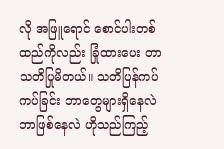လို အဖြူရောင် စောင်ပါးတစ်ထည်ကိုလည်း ခြုံထားပေး တာ သတိပြုမိတယ်။ သတိပြန်ကပ်ကပ်ခြင်း ဘာတွေများရှိနေလဲ ဘာဖြစ်နေလဲ ဟိုသည်ကြည့်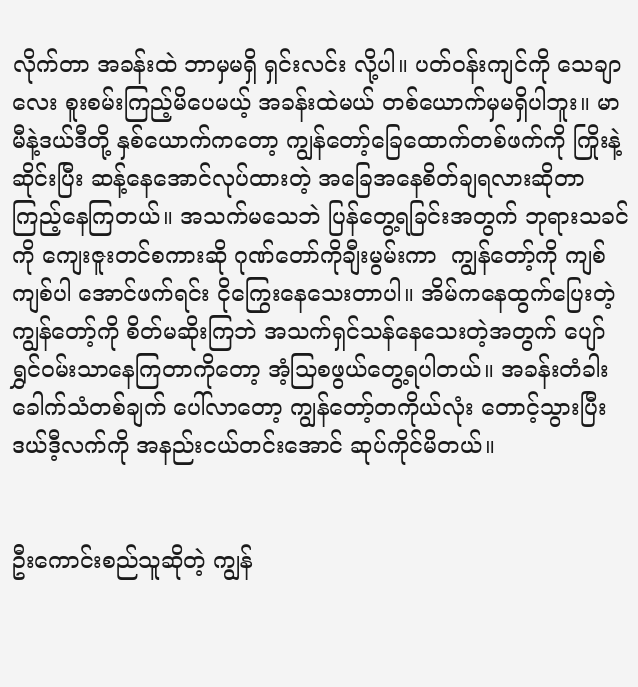လိုက်တာ အခန်းထဲ ဘာမှမရှိ ရှင်းလင်း လို့ပါ။ ပတ်ဝန်းကျင်ကို သေချာလေး စူးစမ်းကြည့်မိပေမယ့် အခန်းထဲမယ် တစ်ယောက်မှမရှိပါဘူး။ မာမီနဲ့ဒယ်ဒီတို့ နှစ်ယောက်ကတော့ ကျွန်တော့်ခြေထောက်တစ်ဖက်ကို ကြိုးနဲ့ဆိုင်းပြီး ဆန့်နေအောင်လုပ်ထားတဲ့ အခြေအနေစိတ်ချရလားဆိုတာ ကြည့်နေကြတယ်။ အသက်မသေဘဲ ပြန်တွေ့ရခြင်းအတွက် ဘုရားသခင်ကို ကျေးဇူးတင်စကားဆို ဂုဏ်တော်ကိုချီးမွမ်းကာ  ကျွန်တော့်ကို ကျစ်ကျစ်ပါ အောင်ဖက်ရင်း ငိုကြွေးနေသေးတာပါ။ အိမ်ကနေထွက်ပြေးတဲ့ ကျွန်တော့်ကို စိတ်မဆိုးကြဘဲ အသက်ရှင်သန်နေသေးတဲ့အတွက် ပျော်ရွှင်ဝမ်းသာနေကြတာကိုတော့ အံ့သြစဖွယ်တွေ့ရပါတယ်။ အခန်းတံခါး ခေါက်သံတစ်ချက် ပေါ်လာတော့ ကျွန်တော့်တကိုယ်လုံး တောင့်သွားပြီး ဒယ်ဒီ့လက်ကို အနည်းငယ်တင်းအောင် ဆုပ်ကိုင်မိတယ်။


ဦးကောင်းစည်သူဆိုတဲ့ ကျွန်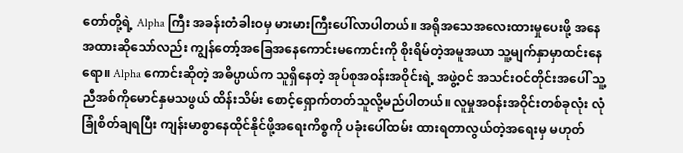တော်တို့ရဲ့ Alpha ကြီး အခန်းတံခါးဝမှ မားမားကြီးပေါ်လာပါတယ်။ အရိုအသေအလေးထားမှုပေးဖို့ အနေအထားဆိုသော်လည်း ကျွန်တော့်အခြေအနေကောင်းမကောင်းကို စိုးရိမ်တဲ့အမူအယာ သူ့မျက်နှာမှာထင်းနေရော။ Alpha ကောင်းဆိုတဲ့ အဓိပ္ပာယ်က သူရှိနေတဲ့ အုပ်စုအဝန်းအဝိုင်းရဲ့ အဖွဲ့ဝင် အသင်းဝင်တိုင်းအပေါ် သူ့ညီအစ်ကိုမောင်နှမသဖွယ် ထိန်းသိမ်း စောင့်ရှောက်တတ်သူလို့မည်ပါတယ်။ လူမှုအဝန်းအဝိုင်းတစ်ခုလုံး လုံခြုံစိတ်ချရပြီး ကျန်းမာစွာနေထိုင်နိုင်ဖို့အရေးကိစ္စကို ပခုံးပေါ်ထမ်း ထားရတာလွယ်တဲ့အရေးမှ မဟုတ်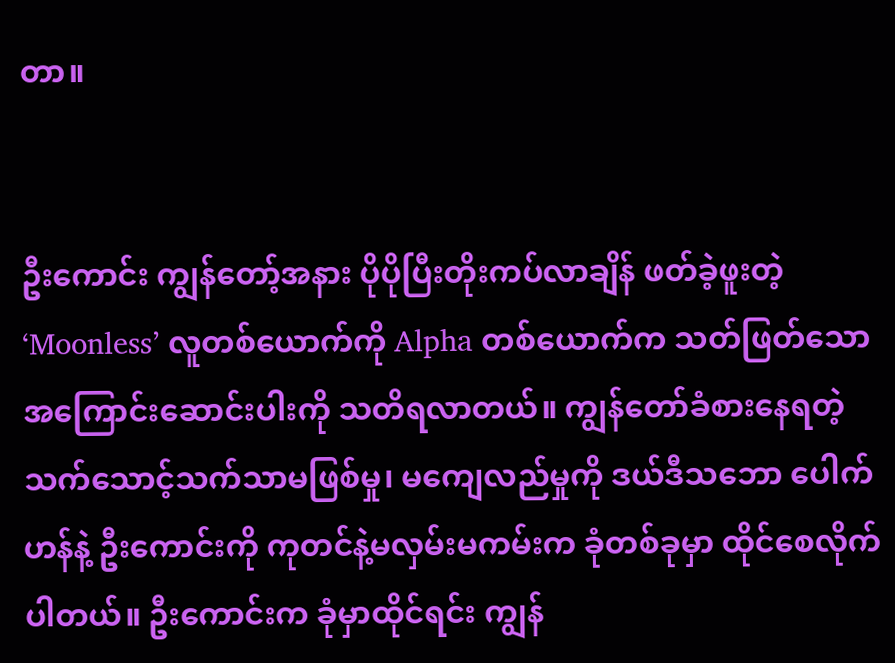တာ။


ဦးကောင်း ကျွန်တော့်အနား ပိုပိုပြီးတိုးကပ်လာချိန် ဖတ်ခဲ့ဖူးတဲ့ ‘Moonless’ လူတစ်ယောက်ကို Alpha တစ်ယောက်က သတ်ဖြတ်သော အကြောင်းဆောင်းပါးကို သတိရလာတယ်။ ကျွန်တော်ခံစားနေရတဲ့ သက်သောင့်သက်သာမဖြစ်မှု၊ မကျေလည်မှုကို ဒယ်ဒီသဘော ပေါက်ဟန်နဲ့ ဦးကောင်းကို ကုတင်နဲ့မလှမ်းမကမ်းက ခုံတစ်ခုမှာ ထိုင်စေလိုက်ပါတယ်။ ဦးကောင်းက ခုံမှာထိုင်ရင်း ကျွန်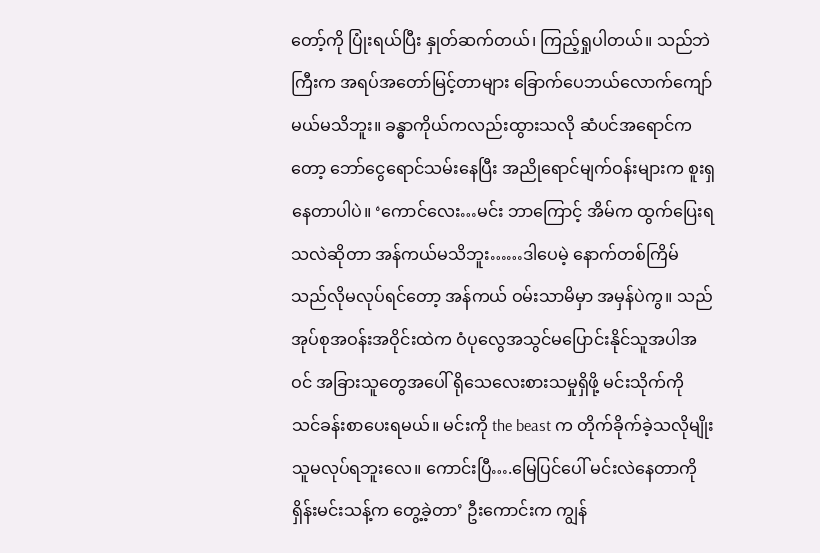တော့်ကို ပြုံးရယ်ပြီး နှုတ်ဆက်တယ်၊ ကြည့်ရှုပါတယ်။ သည်ဘဲကြီးက အရပ်အတော်မြင့်တာများ ခြောက်ပေဘယ်လောက်ကျော်မယ်မသိဘူး။ ခန္ဓာကိုယ်ကလည်းထွားသလို ဆံပင်အရောင်ကတော့ ဘော်ငွေရောင်သမ်းနေပြီး အညိုရောင်မျက်ဝန်းများက စူးရှနေတာပါပဲ။ ‘ကောင်လေး…မင်း ဘာကြောင့် အိမ်က ထွက်ပြေးရသလဲဆိုတာ အန်ကယ်မသိဘူး……ဒါပေမဲ့ နောက်တစ်ကြိမ် သည်လိုမလုပ်ရင်တော့ အန်ကယ် ဝမ်းသာမိမှာ အမှန်ပဲကွ။ သည်အုပ်စုအဝန်းအဝိုင်းထဲက ဝံပုလွေအသွင်မပြောင်းနိုင်သူအပါအဝင် အခြားသူတွေအပေါ် ရိုသေလေးစားသမှုရှိဖို့ မင်းသိုက်ကို သင်ခန်းစာပေးရမယ်။ မင်းကို the beast က တိုက်ခိုက်ခဲ့သလိုမျိုး သူမလုပ်ရဘူးလေ။ ကောင်းပြီ….မြေပြင်ပေါ် မင်းလဲနေတာကို ရှိန်းမင်းသန့်က တွေ့ခဲ့တာ’ ဦးကောင်းက ကျွန်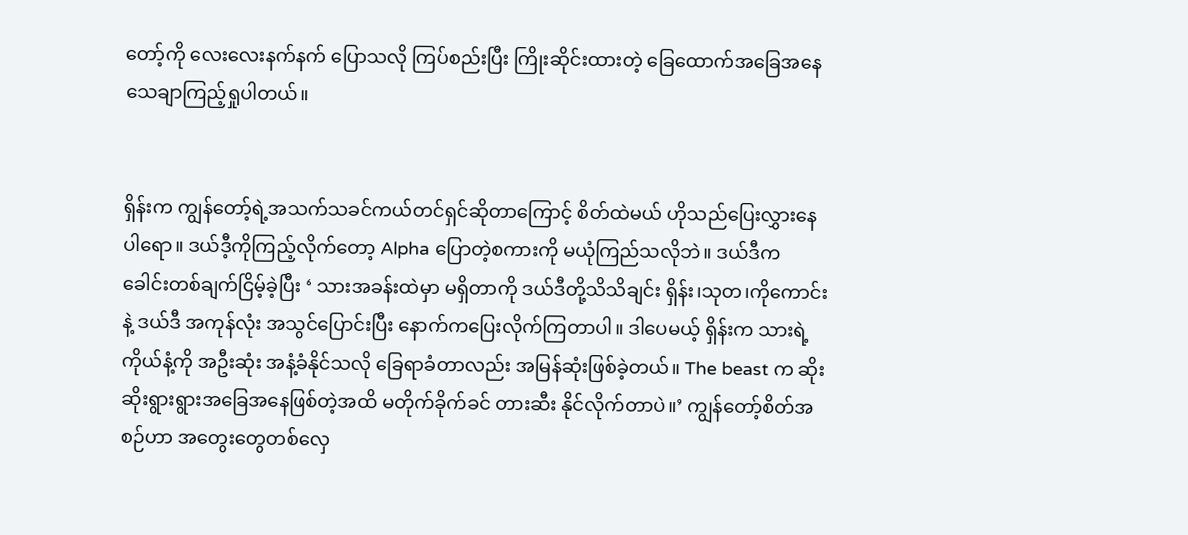တော့်ကို လေးလေးနက်နက် ပြောသလို ကြပ်စည်းပြီး ကြိုးဆိုင်းထားတဲ့ ခြေထောက်အခြေအနေ သေချာကြည့်ရှုပါတယ်။


ရှိန်းက ကျွန်တော့်ရဲ့အသက်သခင်ကယ်တင်ရှင်ဆိုတာကြောင့် စိတ်ထဲမယ် ဟိုသည်ပြေးလွှားနေပါရော။ ဒယ်ဒီ့ကိုကြည့်လိုက်တော့ Alpha ပြောတဲ့စကားကို မယုံကြည်သလိုဘဲ။ ဒယ်ဒီက ခေါင်းတစ်ချက်ငြိမ့်ခဲ့ပြီး ‘ သားအခန်းထဲမှာ မရှိတာကို ဒယ်ဒီတို့သိသိချင်း ရှိန်း၊သုတ၊ကိုကောင်းနဲ့ ဒယ်ဒီ အကုန်လုံး အသွင်ပြောင်းပြီး နောက်ကပြေးလိုက်ကြတာပါ။ ဒါပေမယ့် ရှိန်းက သားရဲ့ကိုယ်နံ့ကို အဦးဆုံး အနံ့ခံနိုင်သလို ခြေရာခံတာလည်း အမြန်ဆုံးဖြစ်ခဲ့တယ်။ The beast က ဆိုးဆိုးရွားရွားအခြေအနေဖြစ်တဲ့အထိ မတိုက်ခိုက်ခင် တားဆီး နိုင်လိုက်တာပဲ။’ ကျွန်တော့်စိတ်အစဉ်ဟာ အတွေးတွေတစ်လှေ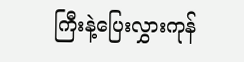ကြီးနဲ့ပြေးလွှားကုန်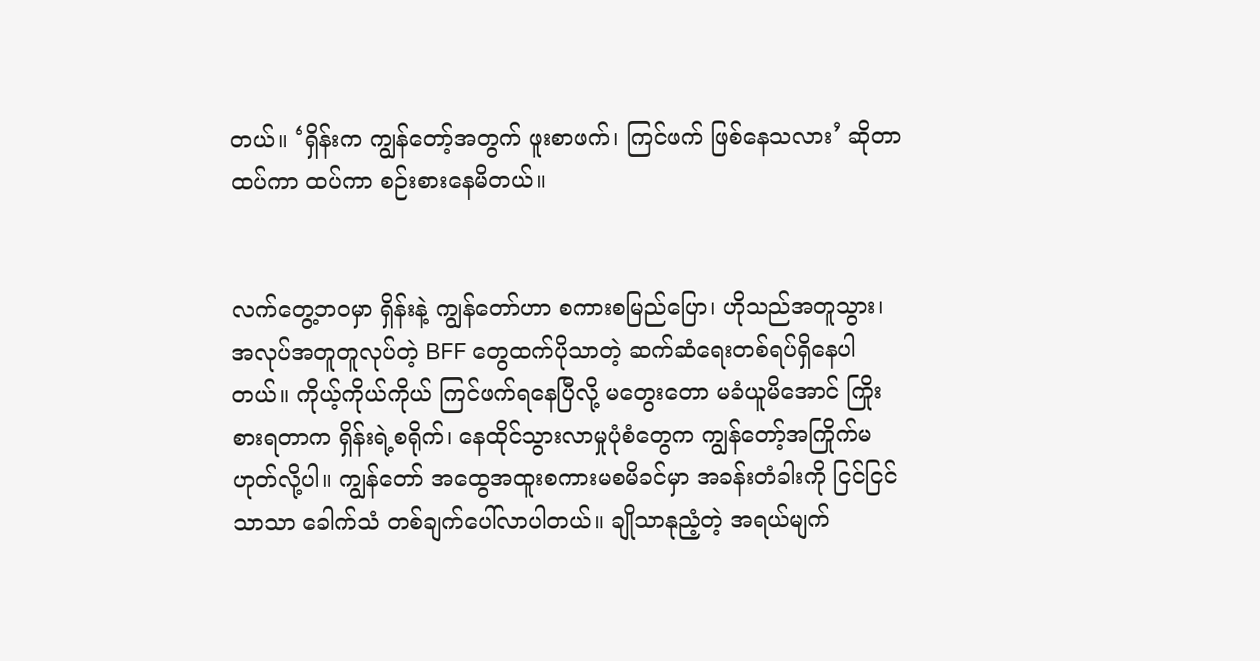တယ်။ ‘ရှိန်းက ကျွန်တော့်အတွက် ဖူးစာဖက်၊ ကြင်ဖက် ဖြစ်နေသလား’ ဆိုတာ ထပ်ကာ ထပ်ကာ စဉ်းစားနေမိတယ်။


လက်တွေ့ဘဝမှာ ရှိန်းနဲ့ ကျွန်တော်ဟာ စကားစမြည်ပြော၊ ဟိုသည်အတူသွား၊ အလုပ်အတူတူလုပ်တဲ့ BFF တွေထက်ပိုသာတဲ့ ဆက်ဆံရေးတစ်ရပ်ရှိနေပါတယ်။ ကိုယ့်ကိုယ်ကိုယ် ကြင်ဖက်ရနေပြီလို့ မတွေးတော မခံယူမိအောင် ကြိုးစားရတာက ရှိန်းရဲ့စရိုက်၊ နေထိုင်သွားလာမှုပုံစံတွေက ကျွန်တော့်အကြိုက်မဟုတ်လို့ပါ။ ကျွန်တော် အထွေအထူးစကားမစမိခင်မှာ အခန်းတံခါးကို ငြင်ငြင် သာသာ ခေါက်သံ တစ်ချက်ပေါ်လာပါတယ်။ ချိုသာနုညံ့တဲ့ အရယ်မျက်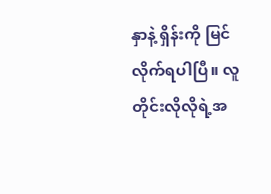နှာနဲ့ ရှိန်းကို မြင်လိုက်ရပါပြီ။ လူတိုင်းလိုလိုရဲ့အ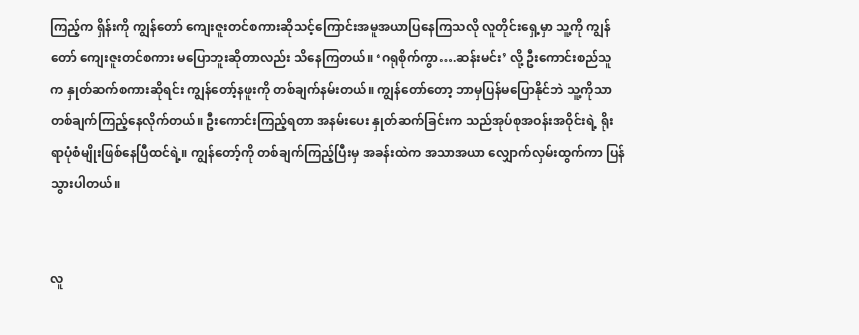ကြည့်က ရှိန်းကို ကျွန်တော် ကျေးဇူးတင်စကားဆိုသင့်ကြောင်းအမူအယာပြနေကြသလို လူတိုင်းရှေ့မှာ သူ့ကို ကျွန်တော် ကျေးဇူးတင်စကား မပြောဘူးဆိုတာလည်း သိနေကြတယ်။ ‘ဂရုစိုက်ကွာ….ဆန်းမင်း’ လို့ ဦးကောင်းစည်သူက နှုတ်ဆက်စကားဆိုရင်း ကျွန်တော့်နဖူးကို တစ်ချက်နမ်းတယ်။ ကျွန်တော်တော့ ဘာမှပြန်မပြောနိုင်ဘဲ သူ့ကိုသာ တစ်ချက်ကြည့်နေလိုက်တယ်။ ဦးကောင်းကြည့်ရတာ အနမ်းပေး နှုတ်ဆက်ခြင်းက သည်အုပ်စုအဝန်းအဝိုင်းရဲ့ ရိုးရာပုံစံမျိုးဖြစ်နေပြီထင်ရဲ့။ ကျွန်တော့်ကို တစ်ချက်ကြည့်ပြီးမှ အခန်းထဲက အသာအယာ လျှောက်လှမ်းထွက်ကာ ပြန်သွားပါတယ်။


လူ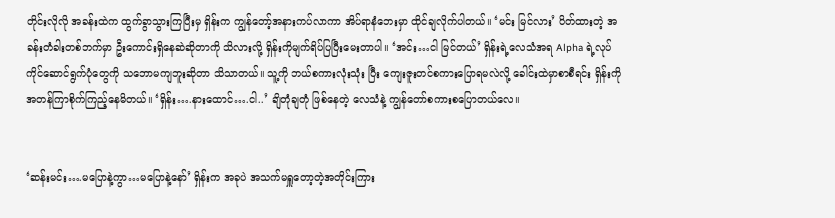တိုင်းလိုလို အခန်းထဲက ထွက်ခွာသွားကြပြီးမှ ရှိန်းက ကျွန်တော့်အနားကပ်လာကာ အိပ်ရာနံဘေးမှာ ထိုင်ချလိုက်ပါတယ်။ ‘မင်း မြင်လား’ ပိတ်ထားတဲ့ အခန်းတံခါးတစ်ဘက်မှာ ဦးကောင်းရှိနေဆဲဆိုတာကို သိလားလို့ ရှိန်းကိုမျက်ရိပ်ပြပြီးမေးတာပါ။ ‘အင်း…ငါ မြင်တယ်’ ရှိန်းရဲ့လေသံအရ Alpha ရဲ့လုပ်ကိုင်ဆောင်ရွက်ပုံတွေကို သဘောမကျဘူးဆိုတာ သိသာတယ်။ သူ့ကို ဘယ်စကားလုံးသုံး ပြီး ကျေးဇူးတင်စကားပြောရမလဲလို့ ခေါင်းထဲမှာစာစီရင်း ရှိန်းကို အတန်ကြာစိုက်ကြည့်နေမိတယ်။ ‘ရှိန်း….နားထောင်….ငါ..’ ချိတုံချတုံ ဖြစ်နေတဲ့ လေသံနဲ့ ကျွန်တော်စကားစပြောတယ်လေ။


‘ဆန်းမင်း….မပြောနဲ့ကွာ…မပြောနဲ့နော်’ ရှိန်းက အခုပဲ အသက်မရှူတော့တဲ့အတိုင်းကြား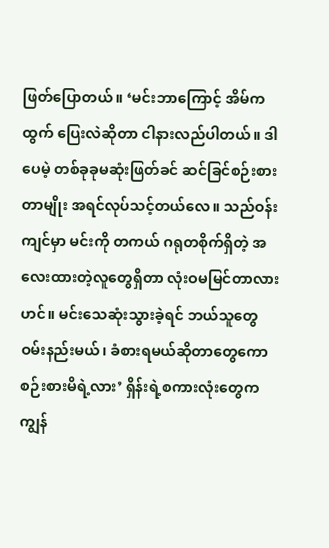ဖြတ်ပြောတယ်။ ‘မင်းဘာကြောင့် အိမ်ကထွက် ပြေးလဲဆိုတာ ငါနားလည်ပါတယ်။ ဒါပေမဲ့ တစ်ခုခုမဆုံးဖြတ်ခင် ဆင်ခြင်စဉ်းစားတာမျိုး အရင်လုပ်သင့်တယ်လေ။ သည်ဝန်းကျင်မှာ မင်းကို တကယ် ဂရုတစိုက်ရှိတဲ့ အလေးထားတဲ့လူတွေရှိတာ လုံးဝမမြင်တာလား ဟင်။ မင်းသေဆုံးသွားခဲ့ရင် ဘယ်သူတွေ ဝမ်းနည်းမယ်၊ ခံစားရမယ်ဆိုတာတွေကော စဉ်းစားမိရဲ့လား’ ရှိန်းရဲ့စကားလုံးတွေက ကျွန်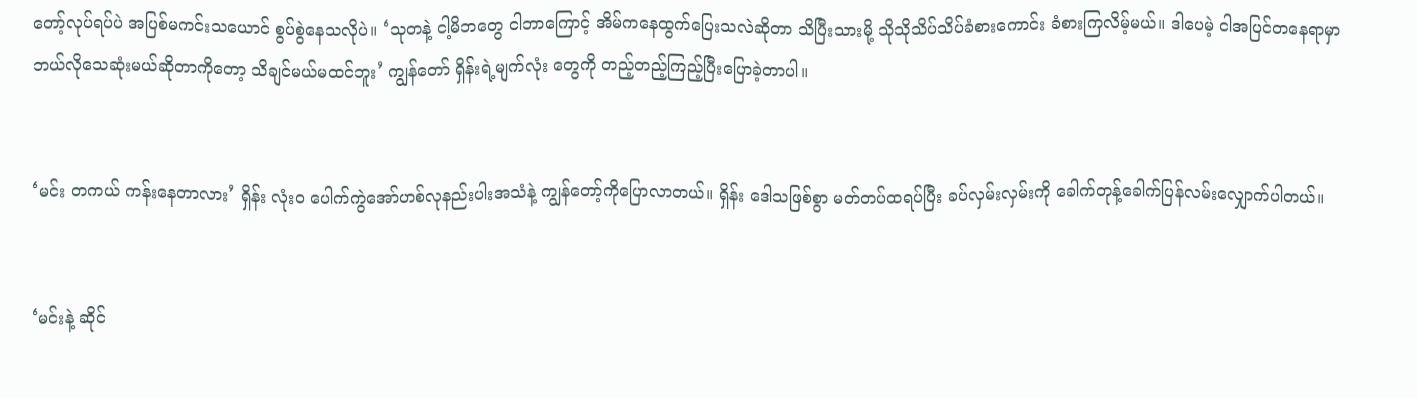တော့်လုပ်ရပ်ပဲ အပြစ်မကင်းသယောင် စွပ်စွဲနေသလိုပဲ။ ‘သုတနဲ့ ငါ့မိဘတွေ ငါဘာကြောင့် အိမ်ကနေထွက်ပြေးသလဲဆိုတာ သိပြီးသားမို့ သိုသိုသိပ်သိပ်ခံစားကောင်း ခံစားကြလိမ့်မယ်။ ဒါပေမဲ့ ငါအပြင်တနေရာမှာ ဘယ်လိုသေဆုံးမယ်ဆိုတာကိုတော့ သိချင်မယ်မထင်ဘူး’ ကျွန်တော် ရှိန်းရဲ့မျက်လုံး တွေကို တည့်တည့်ကြည့်ပြီးပြောခဲ့တာပါ။


‘မင်း တကယ် ကန်းနေတာလား’ ရှိန်း လုံး၀ ပေါက်ကွဲအော်ဟစ်လုနည်းပါးအသံနဲ့ ကျွန်တော့်ကိုပြောလာတယ်။ ရှိန်း ဒေါသဖြစ်စွာ မတ်တပ်ထရပ်ပြီး ခပ်လှမ်းလှမ်းကို ခေါက်တုန့်ခေါက်ပြန်လမ်းလျှောက်ပါတယ်။


‘မင်းနဲ့ ဆိုင်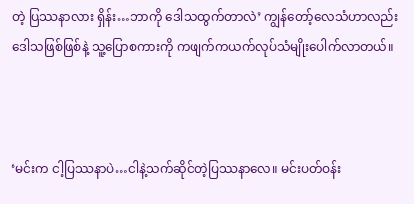တဲ့ ပြဿနာလား ရှိန်း…ဘာကို ဒေါသထွက်တာလဲ’ ကျွန်တော့်လေသံဟာလည်း ဒေါသဖြစ်ဖြစ်နဲ့ သူ့ပြောစကားကို ကဖျက်ကယက်လုပ်သံမျိုးပေါက်လာတယ်။



‘မင်းက ငါ့ပြဿနာပဲ…ငါနဲ့သက်ဆိုင်တဲ့ပြဿနာလေ။ မင်းပတ်ဝန်း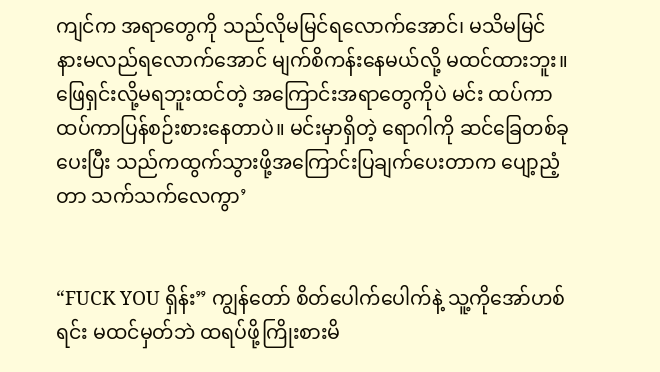ကျင်က အရာတွေကို သည်လိုမမြင်ရလောက်အောင်၊ မသိမမြင် နားမလည်ရလောက်အောင် မျက်စိကန်းနေမယ်လို့ မထင်ထားဘူး။ ဖြေရှင်းလို့မရဘူးထင်တဲ့ အကြောင်းအရာတွေကိုပဲ မင်း ထပ်ကာ ထပ်ကာပြန်စဉ်းစားနေတာပဲ။ မင်းမှာရှိတဲ့ ရောဂါကို ဆင်ခြေတစ်ခုပေးပြီး သည်ကထွက်သွားဖို့အကြောင်းပြချက်ပေးတာက ပျော့ညံ့တာ သက်သက်လေကွာ’


“FUCK YOU ရှိန်း” ကျွန်တော် စိတ်ပေါက်ပေါက်နဲ့ သူ့ကိုအော်ဟစ်ရင်း မထင်မှတ်ဘဲ ထရပ်ဖို့ကြိုးစားမိ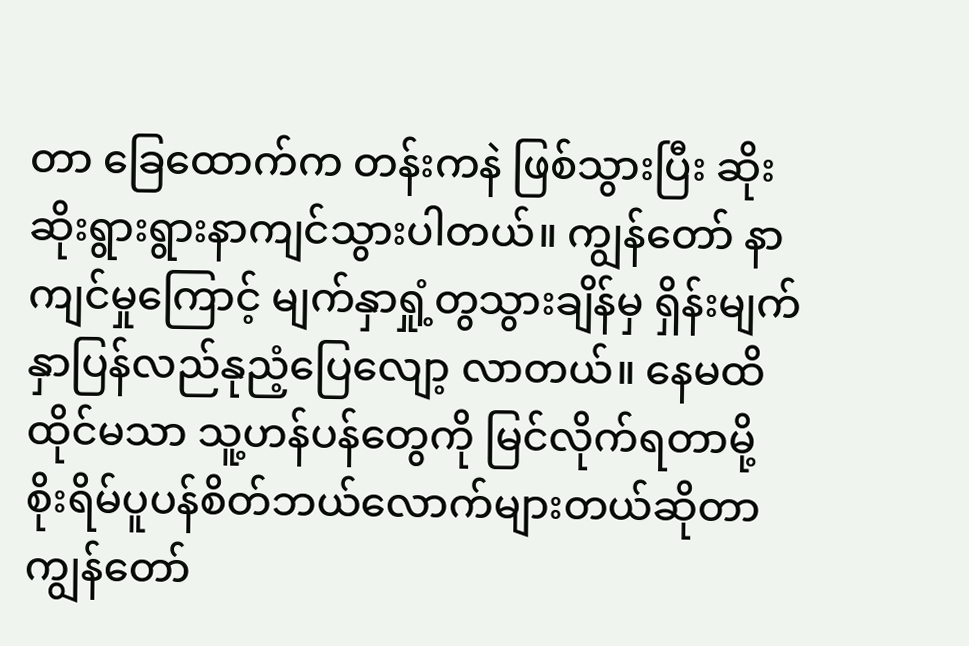တာ ခြေထောက်က တန်းကနဲ ဖြစ်သွားပြီး ဆိုးဆိုးရွားရွားနာကျင်သွားပါတယ်။ ကျွန်တော် နာကျင်မှုကြောင့် မျက်နှာရှုံ့တွသွားချိန်မှ ရှိန်းမျက်နှာပြန်လည်နုညံ့ပြေလျော့ လာတယ်။ နေမထိ ထိုင်မသာ သူ့ဟန်ပန်တွေကို မြင်လိုက်ရတာမို့ စိုးရိမ်ပူပန်စိတ်ဘယ်လောက်များတယ်ဆိုတာ ကျွန်တော်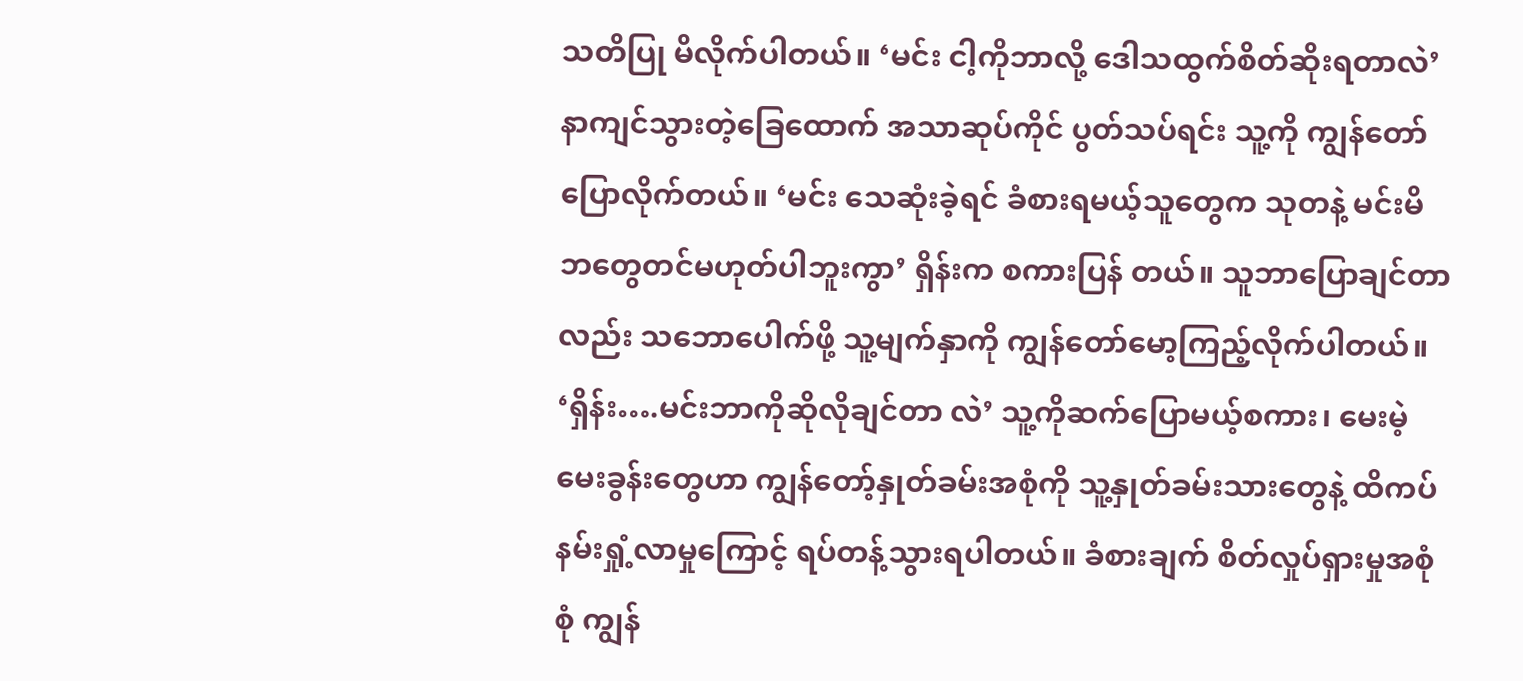သတိပြု မိလိုက်ပါတယ်။ ‘မင်း ငါ့ကိုဘာလို့ ဒေါသထွက်စိတ်ဆိုးရတာလဲ’ နာကျင်သွားတဲ့ခြေထောက် အသာဆုပ်ကိုင် ပွတ်သပ်ရင်း သူ့ကို ကျွန်တော် ပြောလိုက်တယ်။ ‘မင်း သေဆုံးခဲ့ရင် ခံစားရမယ့်သူတွေက သုတနဲ့ မင်းမိဘတွေတင်မဟုတ်ပါဘူးကွာ’ ရှိန်းက စကားပြန် တယ်။ သူဘာပြောချင်တာလည်း သဘောပေါက်ဖို့ သူ့မျက်နှာကို ကျွန်တော်မော့ကြည့်လိုက်ပါတယ်။ ‘ရှိန်း….မင်းဘာကိုဆိုလိုချင်တာ လဲ’ သူ့ကိုဆက်ပြောမယ့်စကား၊ မေးမဲ့မေးခွန်းတွေဟာ ကျွန်တော့်နှုတ်ခမ်းအစုံကို သူ့နှုတ်ခမ်းသားတွေနဲ့ ထိကပ်နမ်းရှုံ့လာမှုကြောင့် ရပ်တန့်သွားရပါတယ်။ ခံစားချက် စိတ်လှုပ်ရှားမှုအစုံစုံ ကျွန်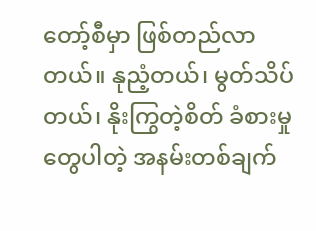တော့်စီမှာ ဖြစ်တည်လာတယ်။ နုညံ့တယ်၊ မွတ်သိပ်တယ်၊ နိုးကြွတဲ့စိတ် ခံစားမှုတွေပါတဲ့ အနမ်းတစ်ချက်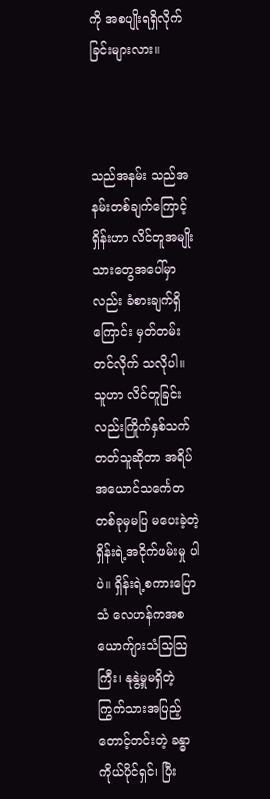ကို အစပျိုးရရှိလိုက်ခြင်းများလား။



သည်အနမ်း သည်အနမ်းတစ်ချက်ကြောင့် ရှိန်းဟာ လိင်တူအမျိုးသားတွေအပေါ်မှာလည်း ခံစားချက်ရှိကြောင်း မှတ်တမ်းတင်လိုက် သလိုပါ။ သူဟာ လိင်တူခြင်းလည်းကြိုက်နှစ်သက်တတ်သူဆိုတာ အရိပ်အယောင်သင်္ကေတ တစ်ခုမှမပြ မပေးခဲ့တဲ့ ရှိန်းရဲ့အငိုက်ဖမ်းမှု ပါပဲ။ ရှိန်းရဲ့စကားပြောသံ လေဟန်ကအစ ယောက်ျားသံသြသြကြီး၊ နုနွဲ့မှုမရှိတဲ့ ကြွက်သားအပြည့်တောင့်တင်းတဲ့ ခန္ဓာကိုယ်ပိုင်ရှင်၊ ပြီး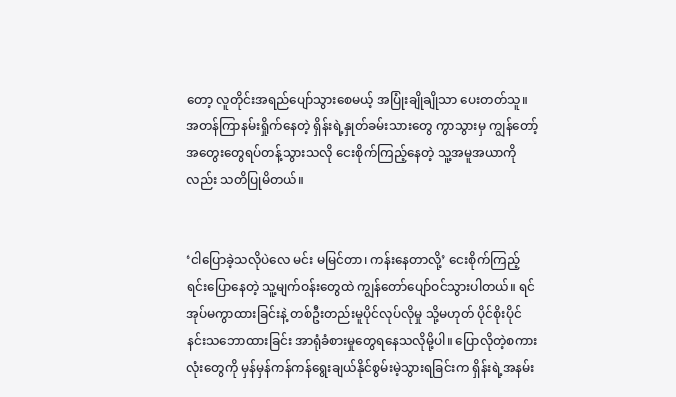တော့ လူတိုင်းအရည်ပျော်သွားစေမယ့် အပြုံးချိုချိုသာ ပေးတတ်သူ။ အတန်ကြာနမ်းရှိုက်နေတဲ့ ရှိန်းရဲ့နှုတ်ခမ်းသားတွေ ကွာသွားမှ ကျွန်တော့်အတွေးတွေရပ်တန့်သွားသလို ငေးစိုက်ကြည့်နေတဲ့ သူ့အမူအယာကိုလည်း သတိပြုမိတယ်။


‘ငါပြောခဲ့သလိုပဲလေ မင်း မမြင်တာ၊ ကန်းနေတာလို့’ ငေးစိုက်ကြည့်ရင်းပြောနေတဲ့ သူ့မျက်ဝန်းတွေထဲ ကျွန်တော်ပျော်ဝင်သွားပါတယ်။ ရင်အုပ်မကွာထားခြင်းနဲ့ တစ်ဦးတည်းမူပိုင်လုပ်လိုမှု သို့မဟုတ် ပိုင်စိုးပိုင်နင်းသဘောထားခြင်း အာရုံခံစားမှုတွေရနေသလိုမို့ပါ။ ပြောလိုတဲ့စကားလုံးတွေကို မှန်မှန်ကန်ကန်ရွေးချယ်နိုင်စွမ်းမဲ့သွားရခြင်းက ရှိန်းရဲ့အနမ်း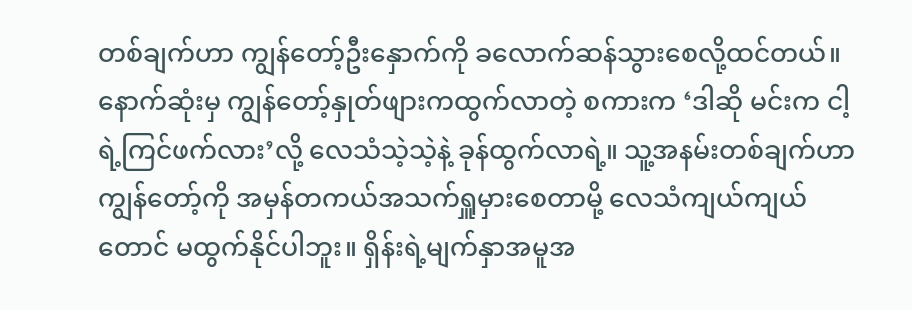တစ်ချက်ဟာ ကျွန်တော့်ဦးနှောက်ကို ခလောက်ဆန်သွားစေလို့ထင်တယ်။ နောက်ဆုံးမှ ကျွန်တော့်နှုတ်ဖျားကထွက်လာတဲ့ စကားက ‘ဒါဆို မင်းက ငါ့ရဲ့ကြင်ဖက်လား’လို့ လေသံသဲ့သဲ့နဲ့ ခုန်ထွက်လာရဲ့။ သူ့အနမ်းတစ်ချက်ဟာ ကျွန်တော့်ကို အမှန်တကယ်အသက်ရှူမှားစေတာမို့ လေသံကျယ်ကျယ် တောင် မထွက်နိုင်ပါဘူး။ ရှိန်းရဲ့မျက်နှာအမူအ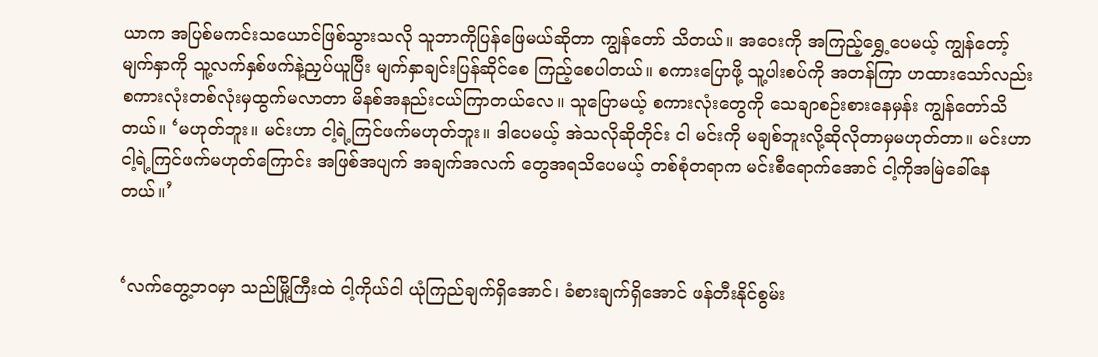ယာက အပြစ်မကင်းသယောင်ဖြစ်သွားသလို သူဘာကိုပြန်ဖြေမယ်ဆိုတာ ကျွန်တော် သိတယ်။ အဝေးကို အကြည့်ရွှေ့ပေမယ့် ကျွန်တော့်မျက်နှာကို သူ့လက်နှစ်ဖက်နဲ့ညှပ်ယူပြီး မျက်နှာချင်းပြန်ဆိုင်စေ ကြည့်စေပါတယ်။ စကားပြောဖို့ သူ့ပါးစပ်ကို အတန်ကြာ ဟထားသော်လည်း စကားလုံးတစ်လုံးမှထွက်မလာတာ မိနစ်အနည်းငယ်ကြာတယ်လေ။ သူပြောမယ့် စကားလုံးတွေကို သေချာစဉ်းစားနေမှန်း ကျွန်တော်သိတယ်။ ‘မဟုတ်ဘူး။ မင်းဟာ ငါ့ရဲ့ကြင်ဖက်မဟုတ်ဘူး။ ဒါပေမယ့် အဲသလိုဆိုတိုင်း ငါ မင်းကို မချစ်ဘူးလို့ဆိုလိုတာမှမဟုတ်တာ။ မင်းဟာ ငါ့ရဲ့ကြင်ဖက်မဟုတ်ကြောင်း အဖြစ်အပျက် အချက်အလက် တွေအရသိပေမယ့် တစ်စုံတရာက မင်းစီရောက်အောင် ငါ့ကိုအမြဲခေါ်နေတယ်။’


‘လက်တွေ့ဘဝမှာ သည်မြို့ကြီးထဲ ငါ့ကိုယ်ငါ ယုံကြည်ချက်ရှိအောင်၊ ခံစားချက်ရှိအောင် ဖန်တီးနိုင်စွမ်း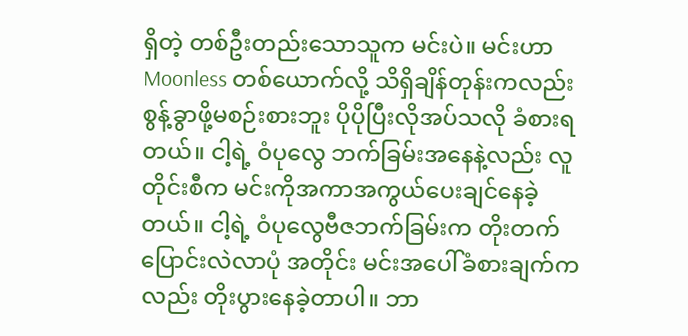ရှိတဲ့ တစ်ဦးတည်းသောသူက မင်းပဲ။ မင်းဟာ Moonless တစ်ယောက်လို့ သိရှိချိန်တုန်းကလည်း စွန့်ခွာဖို့မစဉ်းစားဘူး ပိုပိုပြီးလိုအပ်သလို ခံစားရတယ်။ ငါ့ရဲ့ ဝံပုလွေ ဘက်ခြမ်းအနေနဲ့လည်း လူတိုင်းစီက မင်းကိုအကာအကွယ်ပေးချင်နေခဲ့တယ်။ ငါ့ရဲ့ ဝံပုလွေဗီဇဘက်ခြမ်းက တိုးတက်ပြောင်းလဲလာပုံ အတိုင်း မင်းအပေါ်ခံစားချက်ကလည်း တိုးပွားနေခဲ့တာပါ။ ဘာ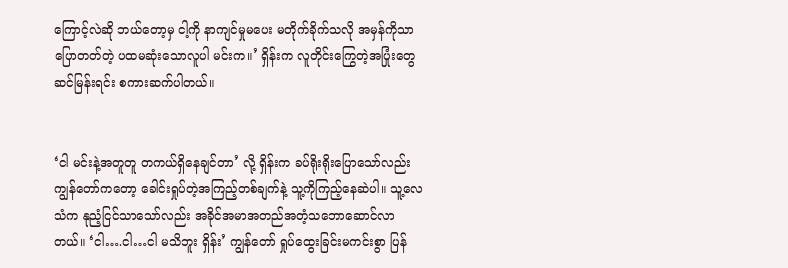ကြောင့်လဲဆို ဘယ်တော့မှ ငါ့ကို နာကျင်မှုမပေး မတိုက်ခိုက်သလို အမှန်ကိုသာပြောတတ်တဲ့ ပထမဆုံးသောလူပါ မင်းက။’ ရှိန်းက လူတိုင်းကြွေတဲ့အပြုံးတွေဆင်မြန်းရင်း စကားဆက်ပါတယ်။


‘ငါ မင်းနဲ့အတူတူ တကယ်ရှိနေချင်တာ’ လို့ ရှိန်းက ခပ်ရိုးရိုးပြောသော်လည်း ကျွန်တော်ကတော့ ခေါင်းရှုပ်တဲ့အကြည့်တစ်ချက်နဲ့ သူ့ကိုကြည့်နေဆဲပါ။ သူ့လေသံက နုညံ့ငြင်သာသော်လည်း အခိုင်အမာအတည်အတံ့သဘောဆောင်လာတယ်။ ‘ငါ….ငါ…ငါ မသိဘူး ရှိန်း’ ကျွန်တော် ရှုပ်ထွေးခြင်းမကင်းစွာ ပြန်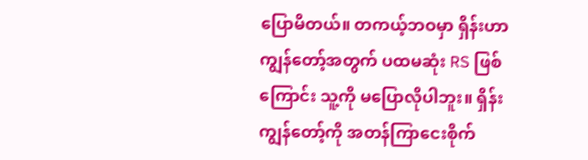ပြောမိတယ်။ တကယ့်ဘဝမှာ ရှိန်းဟာ ကျွန်တော့်အတွက် ပထမဆုံး RS ဖြစ်ကြောင်း သူ့ကို မပြောလိုပါဘူး။ ရှိန်း ကျွန်တော့်ကို အတန်ကြာငေးစိုက်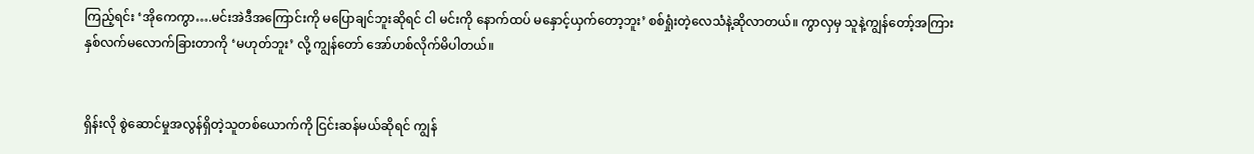ကြည့်ရင်း ‘အိုကေကွာ….မင်းအဲဒီအကြောင်းကို မပြောချင်ဘူးဆိုရင် ငါ မင်းကို နောက်ထပ် မနှောင့်ယှက်တော့ဘူး’ စစ်ရှုံးတဲ့လေသံနဲ့ဆိုလာတယ်။ ကွာလှမှ သူနဲ့ကျွန်တော့်အကြား နှစ်လက်မလောက်ခြားတာကို ‘မဟုတ်ဘူး’ လို့ ကျွန်တော် အော်ဟစ်လိုက်မိပါတယ်။


ရှိန်းလို စွဲဆောင်မှုအလွန်ရှိတဲ့သူတစ်ယောက်ကို ငြင်းဆန်မယ်ဆိုရင် ကျွန်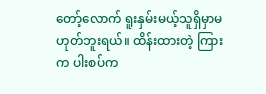တော့်လောက် ရူးနှမ်းမယ့်သူရှိမှာမဟုတ်ဘူးရယ်။ ထိန်းထားတဲ့ ကြားက ပါးစပ်က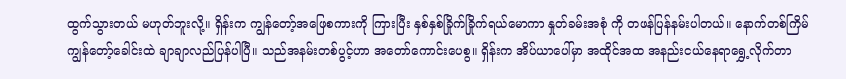ထွက်သွားတယ် မဟုတ်ဘူးလို့။ ရှိန်းက ကျွန်တော့်အဖြေစကားကို ကြားပြီး နှစ်နှစ်ခြိုက်ခြိုက်ရယ်မောကာ နှုတ်ခမ်းအစုံ ကို တဖန်ပြန်နမ်းပါတယ်။ နောက်တစ်ကြိမ် ကျွန်တော့်ခေါင်းထဲ ချာချာလည်ပြန်ပါပြီ။ သည်အနမ်းတစ်ပွင့်ဟာ အတော်ကောင်းပေစွ။ ရှိန်းက အိပ်ယာပေါ်မှာ အထိုင်အထ အနည်းငယ်နေရာရွှေ့လိုက်တာ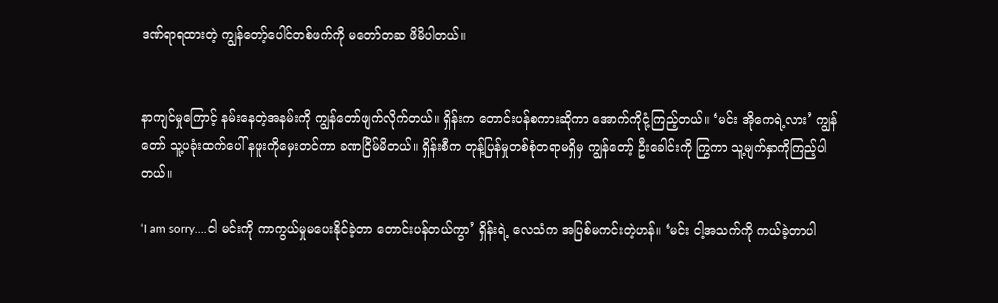ဒဏ်ရာရထားတဲ့ ကျွန်တော့်ပေါင်တစ်ဖက်ကို မတော်တဆ ဖိမိပါတယ်။


နာကျင်မှုကြောင့် နမ်းနေတဲ့အနမ်းကို ကျွန်တော်ဖျက်လိုက်တယ်။ ရှိန်းက တောင်းပန်စကားဆိုကာ အောက်ကိုငုံ့ကြည့်တယ်။ ‘မင်း အိုကေရဲ့လား’ ကျွန်တော် သူ့ပခုံးထက်ပေါ် နဖူးကိုမှေးတင်ကာ ခဏငြိမ်မိတယ်။ ရှိန်းစီက တုန့်ပြန်မှုတစ်စုံတရာမရှိမှ ကျွန်တော့် ဦးခေါင်းကို ကြွကာ သူ့မျက်နှာကိုကြည့်ပါတယ်။

‘I am sorry….ငါ မင်းကို ကာကွယ်မှုမပေးနိုင်ခဲ့တာ တောင်းပန်တယ်ကွာ’ ရှိန်းရဲ့ လေသံက အပြစ်မကင်းတဲ့ဟန်။ ‘မင်း ငါ့အသက်ကို ကယ်ခဲ့တာပါ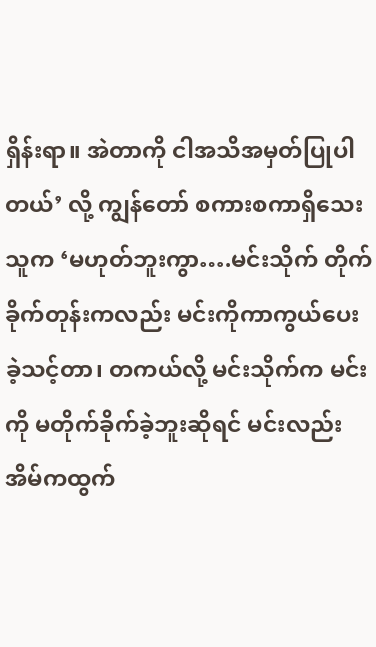ရှိန်းရာ။ အဲတာကို ငါအသိအမှတ်ပြုပါတယ်’ လို့ ကျွန်တော် စကားစကာရှိသေး သူက ‘မဟုတ်ဘူးကွာ….မင်းသိုက် တိုက်ခိုက်တုန်းကလည်း မင်းကိုကာကွယ်ပေးခဲ့သင့်တာ၊ တကယ်လို့ မင်းသိုက်က မင်းကို မတိုက်ခိုက်ခဲ့ဘူးဆိုရင် မင်းလည်း အိမ်ကထွက်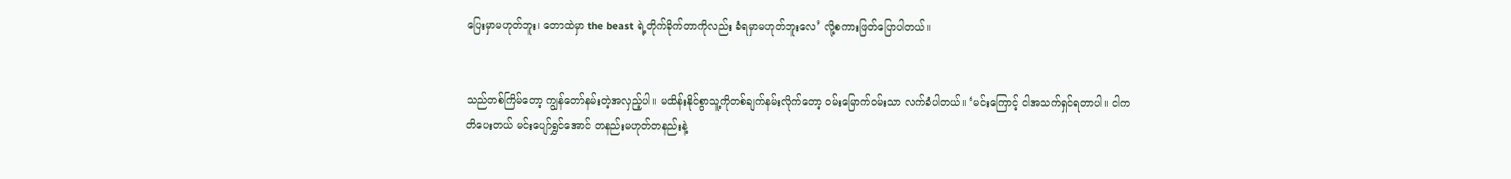ပြေးမှာမဟုတ်ဘူး၊ တောထဲမှာ the beast ရဲ့တိုက်ခိုက်တာကိုလည်း ခံရမှာမဟုတ်ဘူးလေ’ လို့စကားဖြတ်ပြောပါတယ်။


သည်တစ်ကြိမ်တော့ ကျွန်တော်နမ်းတဲ့အလှည့်ပါ။ မထိန်းနိုင်စွာသူ့ကိုတစ်ချက်နမ်းလိုက်တော့ ဝမ်းမြောက်ဝမ်းသာ လက်ခံပါတယ်။ ‘မင်းကြောင့် ငါအသက်ရှင်ရတာပါ။ ငါကတိပေးတယ် မင်းပျော်ရွှင်အောင် တနည်းမဟုတ်တနည်းနဲ့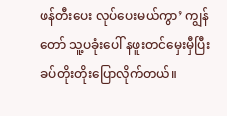ဖန်တီးပေး လုပ်ပေးမယ်ကွာ’ ကျွန်တော် သူ့ပခုံးပေါ် နဖူးတင်မှေးမှီပြီး ခပ်တိုးတိုးပြောလိုက်တယ်။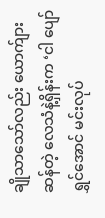ချိုသာသော်လည်း ယောက်ျားဆန်တဲ့ လေသံနဲ့ရှိန်းက ‘ငါ ပျော်ရွှင်အောင် မင်းလုပ်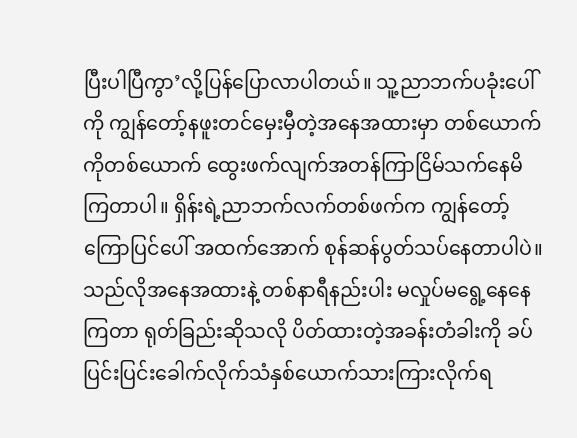ပြီးပါပြီကွာ’လို့ပြန်ပြောလာပါတယ်။ သူ့ညာဘက်ပခုံးပေါ်ကို ကျွန်တော့်နဖူးတင်မှေးမှီတဲ့အနေအထားမှာ တစ်ယောက်ကိုတစ်ယောက် ထွေးဖက်လျက်အတန်ကြာငြိမ်သက်နေမိကြတာပါ။ ရှိန်းရဲ့ညာဘက်လက်တစ်ဖက်က ကျွန်တော့် ကြောပြင်ပေါ် အထက်အောက် စုန်ဆန်ပွတ်သပ်နေတာပါပဲ။ သည်လိုအနေအထားနဲ့ တစ်နာရီနည်းပါး မလှုပ်မရွေ့နေနေကြတာ ရုတ်ခြည်းဆိုသလို ပိတ်ထားတဲ့အခန်းတံခါးကို ခပ်ပြင်းပြင်းခေါက်လိုက်သံနှစ်ယောက်သားကြားလိုက်ရ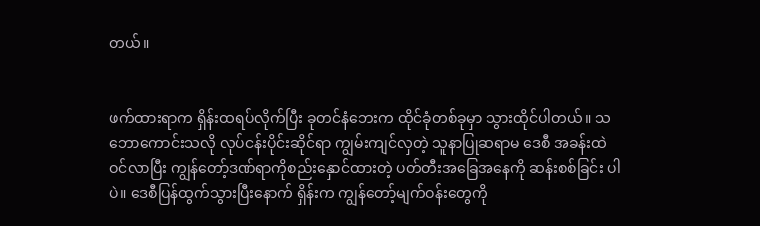တယ်။


ဖက်ထားရာက ရှိန်းထရပ်လိုက်ပြီး ခုတင်နံဘေးက ထိုင်ခုံတစ်ခုမှာ သွားထိုင်ပါတယ်။ သဘောကောင်းသလို လုပ်ငန်းပိုင်းဆိုင်ရာ ကျွမ်းကျင်လှတဲ့ သူနာပြုဆရာမ ဒေစီ အခန်းထဲဝင်လာပြီး ကျွန်တော့်ဒဏ်ရာကိုစည်းနှောင်ထားတဲ့ ပတ်တီးအခြေအနေကို ဆန်းစစ်ခြင်း ပါပဲ။ ဒေစီပြန်ထွက်သွားပြီးနောက် ရှိန်းက ကျွန်တော့်မျက်ဝန်းတွေကို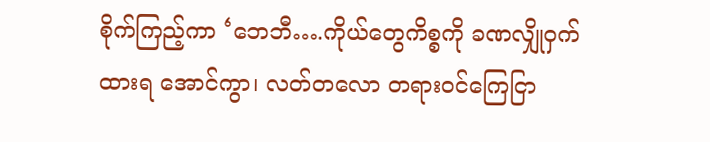စိုက်ကြည့်ကာ ‘ဘေဘီ….ကိုယ်တွေကိစ္စကို ခဏလျှိုဝှက်ထားရ အောင်ကွာ၊ လတ်တလော တရားဝင်ကြေငြာ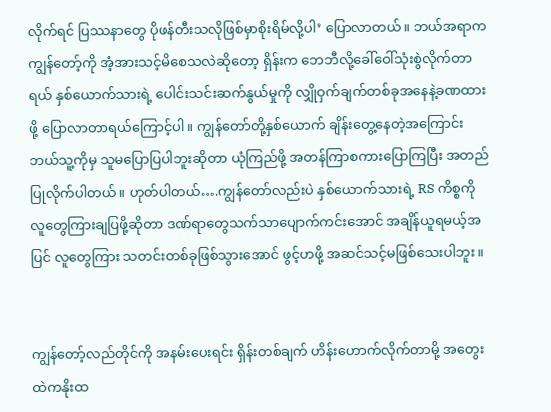လိုက်ရင် ပြဿနာတွေ ပိုဖန်တီးသလိုဖြစ်မှာစိုးရိမ်လို့ပါ’ ပြောလာတယ်။ ဘယ်အရာက ကျွန်တော့်ကို အံ့အားသင့်မိစေသလဲဆိုတော့ ရှိန်းက ဘေဘီလို့ခေါ်ဝေါ်သုံးစွဲလိုက်တာရယ် နှစ်ယောက်သားရဲ့ ပေါင်းသင်းဆက်နွယ်မှုကို လျှိုဝှက်ချက်တစ်ခုအနေနဲ့ခဏထားဖို့ ပြောလာတာရယ်ကြောင့်ပါ။ ကျွန်တော်တို့နှစ်ယောက် ချိန်းတွေ့နေတဲ့အကြောင်း ဘယ်သူ့ကိုမှ သူမပြောပြပါဘူးဆိုတာ ယုံကြည်ဖို့ အတန်ကြာစကားပြောကြပြီး အတည်ပြုလိုက်ပါတယ်။ ဟုတ်ပါတယ်….ကျွန်တော်လည်းပဲ နှစ်ယောက်သားရဲ့ RS ကိစ္စကို လူတွေကြားချပြဖို့ဆိုတာ ဒဏ်ရာတွေသက်သာပျောက်ကင်းအောင် အချိန်ယူရမယ့်အပြင် လူတွေကြား သတင်းတစ်ခုဖြစ်သွားအောင် ဖွင့်ဟဖို့ အဆင်သင့်မဖြစ်သေးပါဘူး။


ကျွန်တော့်လည်တိုင်ကို အနမ်းပေးရင်း ရှိန်းတစ်ချက် ဟိန်းဟောက်လိုက်တာမို့ အတွေးထဲကနိုးထ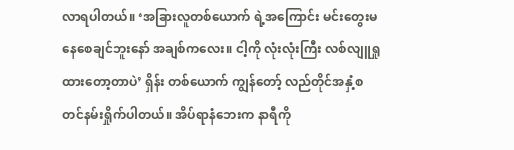လာရပါတယ်။ ‘အခြားလူတစ်ယောက် ရဲ့အကြောင်း မင်းတွေးမနေစေချင်ဘူးနော် အချစ်ကလေး။ ငါ့ကို လုံးလုံးကြီး လစ်လျူရှုထားတော့တာပဲ’ ရှိန်း တစ်ယောက် ကျွန်တော့် လည်တိုင်အနှံ့စတင်နမ်းရှိုက်ပါတယ်။ အိပ်ရာနံဘေးက နာရီကို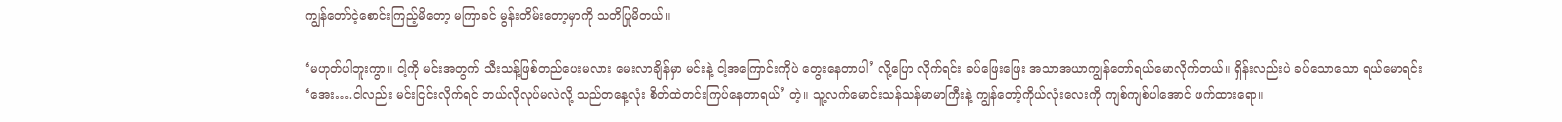ကျွန်တော်ငဲ့စောင်းကြည့်မိတော့ မကြာခင် မွန်းတိမ်းတော့မှာကို သတိပြုမိတယ်။

‘မဟုတ်ပါဘူးကွာ။ ငါ့ကို မင်းအတွက် သီးသန့်ဖြစ်တည်ပေးမလား မေးလာချိန်မှာ မင်းနဲ့ ငါ့အကြောင်းကိုပဲ တွေးနေတာပါ’ လို့ပြော လိုက်ရင်း ခပ်ဖြေးဖြေး အသာအယာကျွန်တော်ရယ်မောလိုက်တယ်။ ရှိန်းလည်းပဲ ခပ်သောသော ရယ်မောရင်း ‘အေး….ငါလည်း မင်းငြင်းလိုက်ရင် ဘယ်လိုလုပ်မလဲလို့ သည်တနေ့လုံး စိတ်ထဲတင်းကြပ်နေတာရယ်’ တဲ့။ သူ့လက်မောင်းသန်သန်မာမာကြီးနဲ့ ကျွန်တော့်ကိုယ်လုံးလေးကို ကျစ်ကျစ်ပါအောင် ဖက်ထားရော။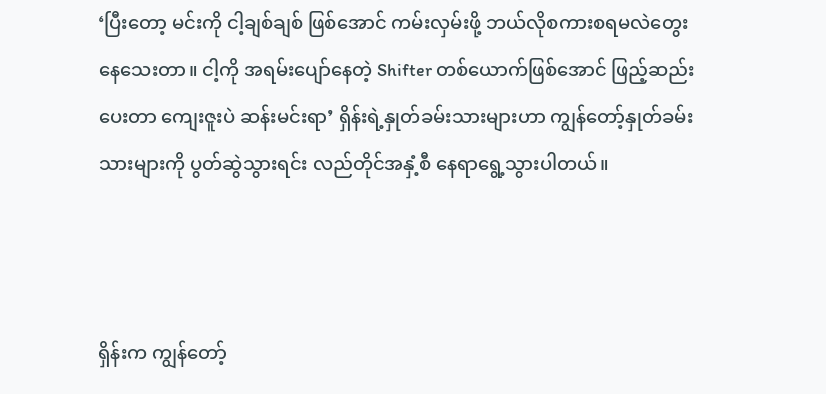‘ပြီးတော့ မင်းကို ငါ့ချစ်ချစ် ဖြစ်အောင် ကမ်းလှမ်းဖို့ ဘယ်လိုစကားစရမလဲတွေးနေသေးတာ။ ငါ့ကို အရမ်းပျော်နေတဲ့ Shifter တစ်ယောက်ဖြစ်အောင် ဖြည့်ဆည်းပေးတာ ကျေးဇူးပဲ ဆန်းမင်းရာ’ ရှိန်းရဲ့နှုတ်ခမ်းသားများဟာ ကျွန်တော့်နှုတ်ခမ်းသားများကို ပွတ်ဆွဲသွားရင်း လည်တိုင်အနှံ့စီ နေရာရွေ့သွားပါတယ်။



ရှိန်းက ကျွန်တော့်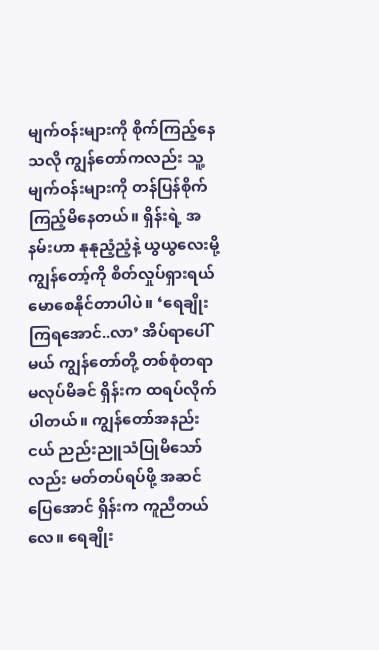မျက်ဝန်းများကို စိုက်ကြည့်နေသလို ကျွန်တော်ကလည်း သူ့မျက်ဝန်းများကို တန်ပြန်စိုက်ကြည့်မိနေတယ်။ ရှိန်းရဲ့ အနမ်းဟာ နုနုညံ့ညံ့နဲ့ ယွယွလေးမို့ ကျွန်တော့်ကို စိတ်လှုပ်ရှားရယ်မောစေနိုင်တာပါပဲ။ ‘ရေချိုးကြရအောင်..လာ’ အိပ်ရာပေါ်မယ် ကျွန်တော်တို့ တစ်စုံတရာမလုပ်မိခင် ရှိန်းက ထရပ်လိုက်ပါတယ်။ ကျွန်တော်အနည်းငယ် ညည်းညူသံပြုမိသော်လည်း မတ်တပ်ရပ်ဖို့ အဆင်ပြေအောင် ရှိန်းက ကူညီတယ်လေ။ ရေချိုး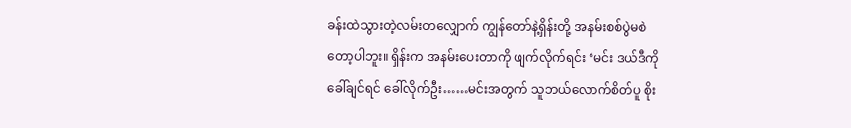ခန်းထဲသွားတဲ့လမ်းတလျှောက် ကျွန်တော်နဲ့ရှိန်းတို့ အနမ်းစစ်ပွဲမစဲတော့ပါဘူး။ ရှိန်းက အနမ်းပေးတာကို ဖျက်လိုက်ရင်း ‘မင်း ဒယ်ဒီကို ခေါ်ချင်ရင် ခေါ်လိုက်ဦး……မင်းအတွက် သူဘယ်လောက်စိတ်ပူ စိုး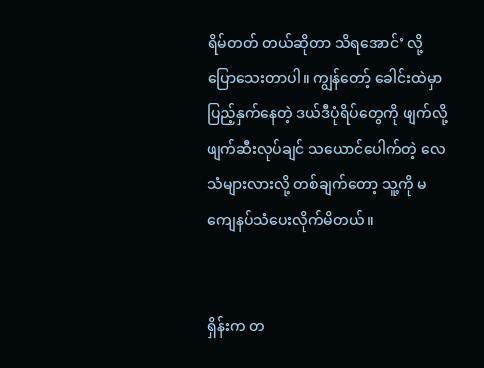ရိမ်တတ် တယ်ဆိုတာ သိရအောင်’ လို့ ပြောသေးတာပါ။ ကျွန်တော့် ခေါင်းထဲမှာပြည့်နှက်နေတဲ့ ဒယ်ဒီပုံရိပ်တွေကို ဖျက်လို့ဖျက်ဆီးလုပ်ချင် သယောင်ပေါက်တဲ့ လေသံများလားလို့ တစ်ချက်တော့ သူ့ကို မကျေနပ်သံပေးလိုက်မိတယ်။


ရှိန်းက တ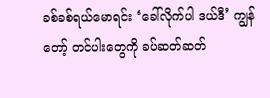ခစ်ခစ်ရယ်မောရင်း ‘ခေါ်လိုက်ပါ ဒယ်ဒီ’ ကျွန်တော့် တင်ပါးတွေကို ခပ်ဆတ်ဆတ်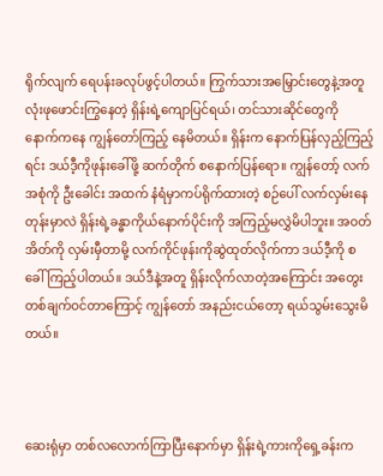ရိုက်လျက် ရေပန်းခလုပ်ဖွင့်ပါတယ်။ ကြွက်သားအမြှောင်းတွေနဲ့အတူ လုံးဖုဖောင်းကြွနေတဲ့ ရှိန်းရဲ့ကျောပြင်ရယ်၊ တင်သားဆိုင်တွေကို နောက်ကနေ ကျွန်တော်ကြည့် နေမိတယ်။ ရှိန်းက နောက်ပြန်လှည့်ကြည့်ရင်း ဒယ်ဒီ့ကိုဖုန်းခေါ်ဖို့ ဆက်တိုက် စနောက်ပြန်ရော။ ကျွန်တော့် လက်အစုံကို ဦးခေါင်း အထက် နံရံမှာကပ်ရိုက်ထားတဲ့ စဉ်ပေါ် လက်လှမ်းနေတုန်းမှာလဲ ရှိန်းရဲ့ခန္ဓာကိုယ်နောက်ပိုင်းကို အကြည့်မလွှဲမိပါဘူး။ အဝတ်အိတ်ကို လှမ်းမှီတာမို့ လက်ကိုင်ဖုန်းကိုဆွဲထုတ်လိုက်ကာ ဒယ်ဒီ့ကို စခေါ်ကြည့်ပါတယ်။ ဒယ်ဒီနဲ့အတူ ရှိန်းလိုက်လာတဲ့အကြောင်း အတွေး တစ်ချက်ဝင်တာကြောင့် ကျွန်တော် အနည်းငယ်တော့ ရယ်သွမ်းသွေးမိတယ်။



ဆေးရုံမှာ တစ်လလောက်ကြာပြီးနောက်မှာ ရှိန်းရဲ့ကားကိုရှေ့ခန်းက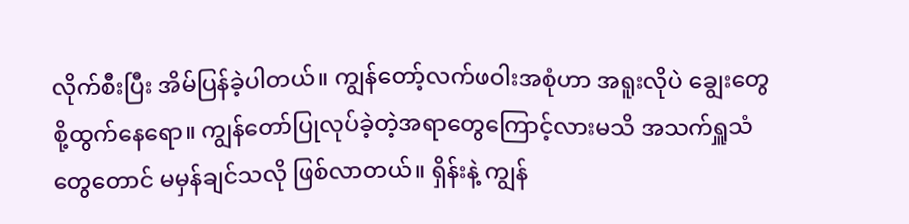လိုက်စီးပြီး အိမ်ပြန်ခဲ့ပါတယ်။ ကျွန်တော့်လက်ဖဝါးအစုံဟာ အရူးလိုပဲ ချွေးတွေစို့ထွက်နေရော။ ကျွန်တော်ပြုလုပ်ခဲ့တဲ့အရာတွေကြောင့်လားမသိ အသက်ရှူသံတွေတောင် မမှန်ချင်သလို ဖြစ်လာတယ်။ ရှိန်းနဲ့ ကျွန်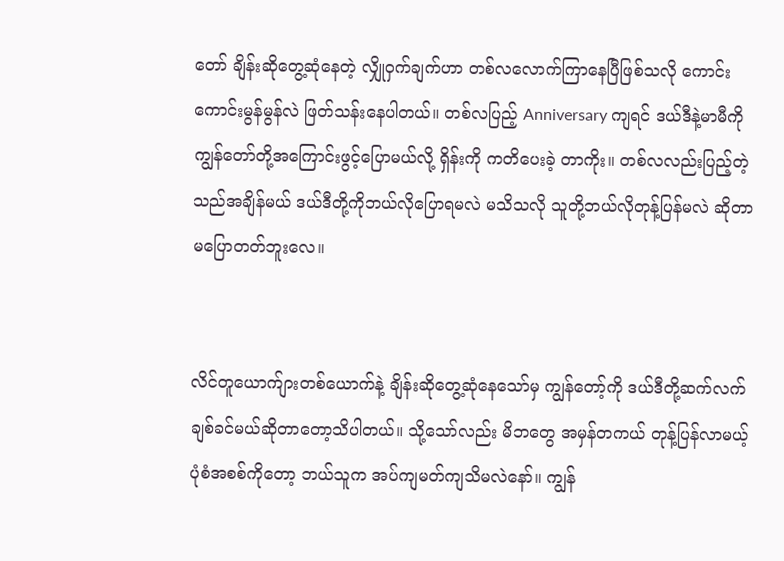တော် ချိန်းဆိုတွေ့ဆုံနေတဲ့ လျှိုဝှက်ချက်ဟာ တစ်လလောက်ကြာနေပြီဖြစ်သလို ကောင်းကောင်းမွန်မွန်လဲ ဖြတ်သန်းနေပါတယ်။ တစ်လပြည့် Anniversary ကျရင် ဒယ်ဒီနဲ့မာမီကို ကျွန်တော်တို့အကြောင်းဖွင့်ပြောမယ်လို့ ရှိန်းကို ကတိပေးခဲ့ တာကိုး။ တစ်လလည်းပြည့်တဲ့သည်အချိန်မယ် ဒယ်ဒီတို့ကိုဘယ်လိုပြောရမလဲ မသိသလို သူတို့ဘယ်လိုတုန့်ပြန်မလဲ ဆိုတာ မပြောတတ်ဘူးလေ။


လိင်တူယောက်ျားတစ်ယောက်နဲ့ ချိန်းဆိုတွေ့ဆုံနေသော်မှ ကျွန်တော့်ကို ဒယ်ဒီတို့ဆက်လက်ချစ်ခင်မယ်ဆိုတာတော့သိပါတယ်။ သို့သော်လည်း မိဘတွေ အမှန်တကယ် တုန့်ပြန်လာမယ့် ပုံစံအစစ်ကိုတော့ ဘယ်သူက အပ်ကျမတ်ကျသိမလဲနော်။ ကျွန်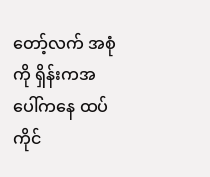တော့်လက် အစုံကို ရှိန်းကအပေါ်ကနေ ထပ်ကိုင်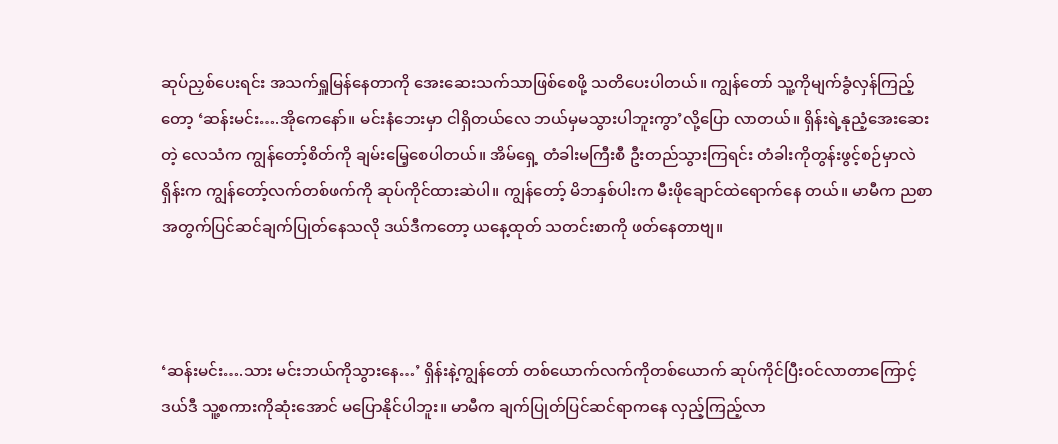ဆုပ်ညှစ်ပေးရင်း အသက်ရှူမြန်နေတာကို အေးဆေးသက်သာဖြစ်စေဖို့ သတိပေးပါတယ်။ ကျွန်တော် သူ့ကိုမျက်ခွံလှန်ကြည့်တော့ ‘ဆန်းမင်း….အိုကေနော်။ မင်းနံဘေးမှာ ငါရှိတယ်လေ ဘယ်မှမသွားပါဘူးကွာ’လို့ပြော လာတယ်။ ရှိန်းရဲ့နုညံ့အေးဆေးတဲ့ လေသံက ကျွန်တော့်စိတ်ကို ချမ်းမြေ့စေပါတယ်။ အိမ်ရှေ့ တံခါးမကြီးစီ ဦးတည်သွားကြရင်း တံခါးကိုတွန်းဖွင့်စဉ်မှာလဲ ရှိန်းက ကျွန်တော့်လက်တစ်ဖက်ကို ဆုပ်ကိုင်ထားဆဲပါ။ ကျွန်တော့် မိဘနှစ်ပါးက မီးဖိုချောင်ထဲရောက်နေ တယ်။ မာမီက ညစာအတွက်ပြင်ဆင်ချက်ပြုတ်နေသလို ဒယ်ဒီကတော့ ယနေ့ထုတ် သတင်းစာကို ဖတ်နေတာဗျ။



‘ဆန်းမင်း….သား မင်းဘယ်ကိုသွားနေ…’ ရှိန်းနဲ့ကျွန်တော် တစ်ယောက်လက်ကိုတစ်ယောက် ဆုပ်ကိုင်ပြီးဝင်လာတာကြောင့် ဒယ်ဒီ သူ့စကားကိုဆုံးအောင် မပြောနိုင်ပါဘူး။ မာမီက ချက်ပြုတ်ပြင်ဆင်ရာကနေ လှည့်ကြည့်လာ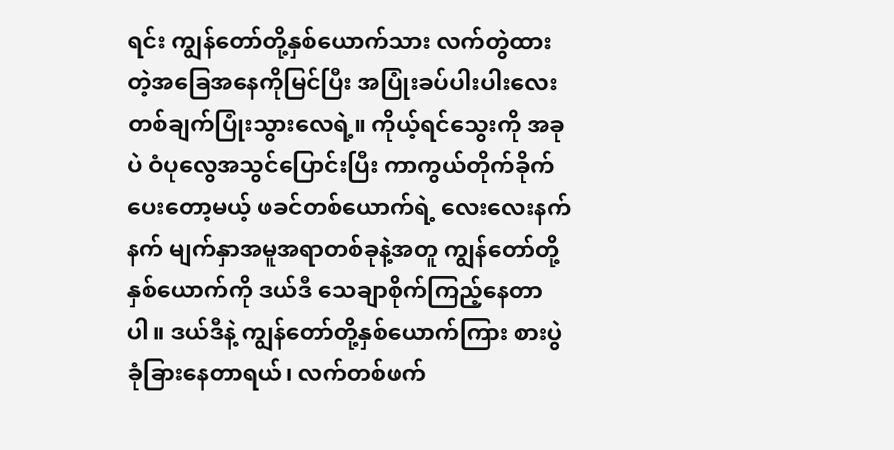ရင်း ကျွန်တော်တို့နှစ်ယောက်သား လက်တွဲထားတဲ့အခြေအနေကိုမြင်ပြီး အပြုံးခပ်ပါးပါးလေးတစ်ချက်ပြုံးသွားလေရဲ့။ ကိုယ့်ရင်သွေးကို အခုပဲ ဝံပုလွေအသွင်ပြောင်းပြီး ကာကွယ်တိုက်ခိုက်ပေးတော့မယ့် ဖခင်တစ်ယောက်ရဲ့ လေးလေးနက်နက် မျက်နှာအမူအရာတစ်ခုနဲ့အတူ ကျွန်တော်တို့နှစ်ယောက်ကို ဒယ်ဒီ သေချာစိုက်ကြည့်နေတာပါ။ ဒယ်ဒီနဲ့ ကျွန်တော်တို့နှစ်ယောက်ကြား စားပွဲခုံခြားနေတာရယ်၊ လက်တစ်ဖက်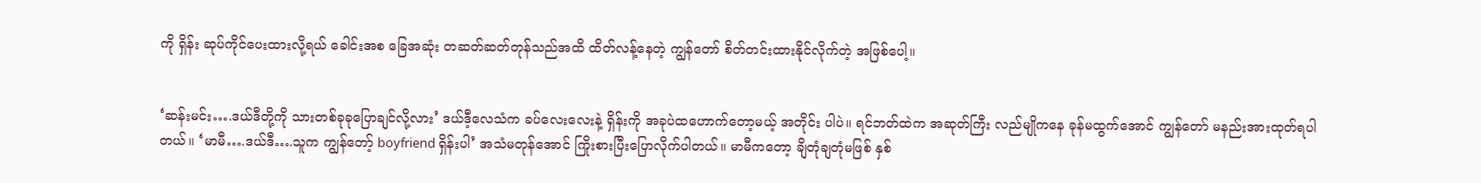ကို ရှိန်း ဆုပ်ကိုင်ပေးထားလို့ရယ် ခေါင်းအစ ခြေအဆုံး တဆတ်ဆတ်တုန်သည်အထိ ထိတ်လန့်နေတဲ့ ကျွန်တော် စိတ်တင်းထားနိုင်လိုက်တဲ့ အဖြစ်ပေါ့။


‘ဆန်းမင်း….ဒယ်ဒီတို့ကို သားတစ်ခုခုပြောချင်လို့လား’ ဒယ်ဒီ့လေသံက ခပ်လေးလေးနဲ့ ရှိန်းကို အခုပဲထဟောက်တော့မယ့် အတိုင်း ပါပဲ။ ရင်ဘတ်ထဲက အဆုတ်ကြီး လည်မျိုကနေ ခုန်မထွက်အောင် ကျွန်တော် မနည်းအားထုတ်ရပါတယ်။ ‘မာမီ….ဒယ်ဒီ….သူက ကျွန်တော့် boyfriend ရှိန်းပါ’ အသံမတုန်အောင် ကြိုးစားပြီးပြောလိုက်ပါတယ်။ မာမီကတော့ ချိတုံချတုံမဖြစ် နှစ်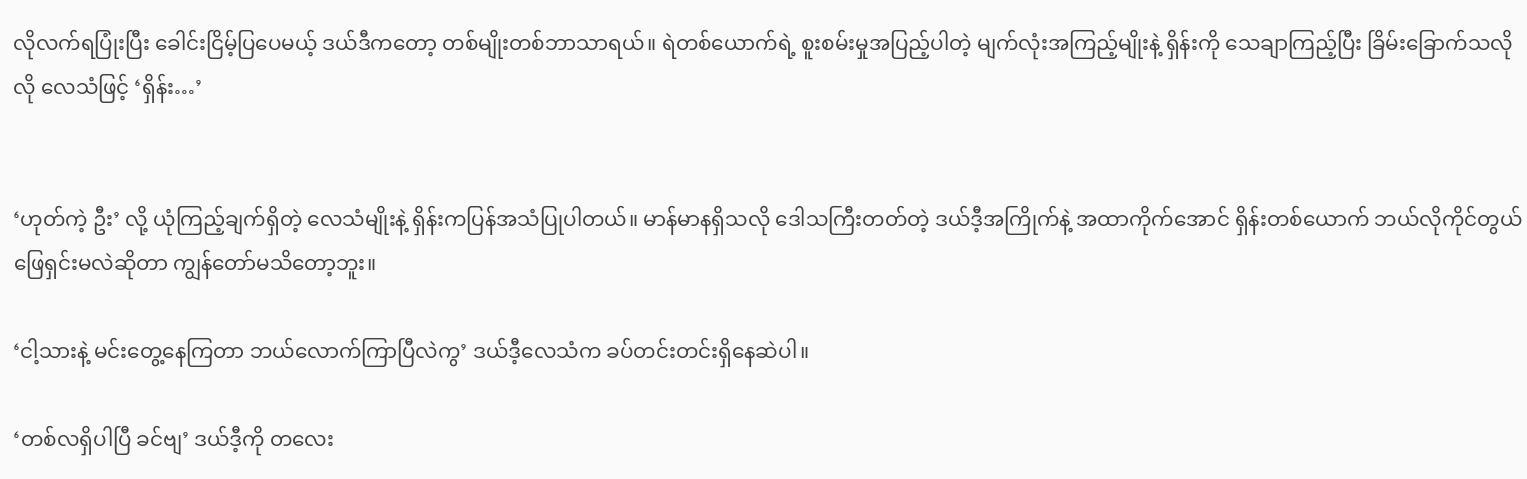လိုလက်ရပြုံးပြီး ခေါင်းငြိမ့်ပြပေမယ့် ဒယ်ဒီကတော့ တစ်မျိုးတစ်ဘာသာရယ်။ ရဲတစ်ယောက်ရဲ့ စူးစမ်းမှုအပြည့်ပါတဲ့ မျက်လုံးအကြည့်မျိုးနဲ့ ရှိန်းကို သေချာကြည့်ပြီး ခြိမ်းခြောက်သလိုလို လေသံဖြင့် ‘ရှိန်း…’


‘ဟုတ်ကဲ့ ဦး’ လို့ ယုံကြည့်ချက်ရှိတဲ့ လေသံမျိုးနဲ့ ရှိန်းကပြန်အသံပြုပါတယ်။ မာန်မာနရှိသလို ဒေါသကြီးတတ်တဲ့ ဒယ်ဒီ့အကြိုက်နဲ့ အထာကိုက်အောင် ရှိန်းတစ်ယောက် ဘယ်လိုကိုင်တွယ်ဖြေရှင်းမလဲဆိုတာ ကျွန်တော်မသိတော့ဘူး။

‘ငါ့သားနဲ့ မင်းတွေ့နေကြတာ ဘယ်လောက်ကြာပြီလဲကွ’ ဒယ်ဒီ့လေသံက ခပ်တင်းတင်းရှိနေဆဲပါ။

‘တစ်လရှိပါပြီ ခင်ဗျ’ ဒယ်ဒီ့ကို တလေး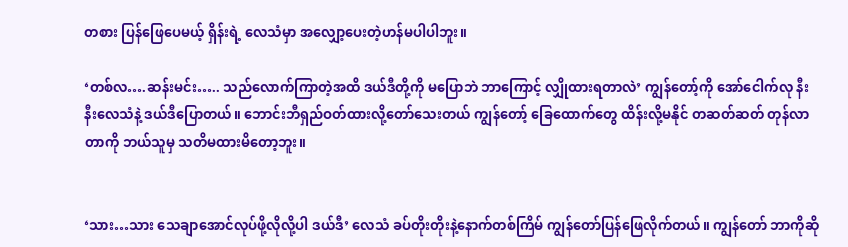တစား ပြန်ဖြေပေမယ့် ရှိန်းရဲ့ လေသံမှာ အလျှော့ပေးတဲ့ဟန်မပါပါဘူး။

‘တစ်လ….ဆန်းမင်း….. သည်လောက်ကြာတဲ့အထိ ဒယ်ဒီတို့ကို မပြောဘဲ ဘာကြောင့် လျှိုထားရတာလဲ’ ကျွန်တော့်ကို အော်ငေါက်လု နီးနီးလေသံနဲ့ ဒယ်ဒီပြောတယ်။ ဘောင်းဘီရှည်ဝတ်ထားလို့တော်သေးတယ် ကျွန်တော့် ခြေထောက်တွေ ထိန်းလို့မနိုင် တဆတ်ဆတ် တုန်လာတာကို ဘယ်သူမှ သတိမထားမိတော့ဘူး။


‘သား…သား သေချာအောင်လုပ်ဖို့လိုလို့ပါ ဒယ်ဒီ’ လေသံ ခပ်တိုးတိုးနဲ့နောက်တစ်ကြိမ် ကျွန်တော်ပြန်ဖြေလိုက်တယ်။ ကျွန်တော် ဘာကိုဆို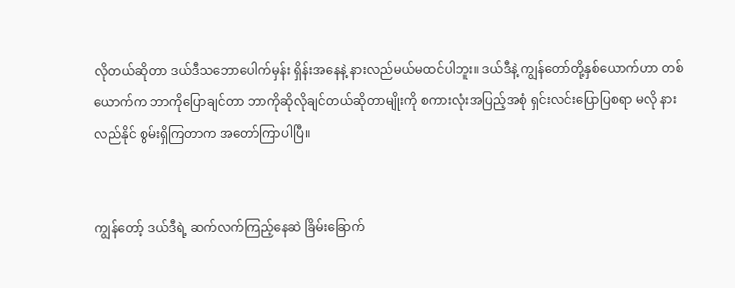လိုတယ်ဆိုတာ ဒယ်ဒီသဘောပေါက်မှန်း ရှိန်းအနေနဲ့ နားလည်မယ်မထင်ပါဘူး။ ဒယ်ဒီနဲ့ ကျွန်တော်တို့နှစ်ယောက်ဟာ တစ်ယောက်က ဘာကိုပြောချင်တာ ဘာကိုဆိုလိုချင်တယ်ဆိုတာမျိုးကို စကားလုံးအပြည့်အစုံ ရှင်းလင်းပြောပြစရာ မလို နားလည်နိုင် စွမ်းရှိကြတာက အတော်ကြာပါပြီ။


ကျွန်တော့် ဒယ်ဒီရဲ့ ဆက်လက်ကြည့်နေဆဲ ခြိမ်းခြောက်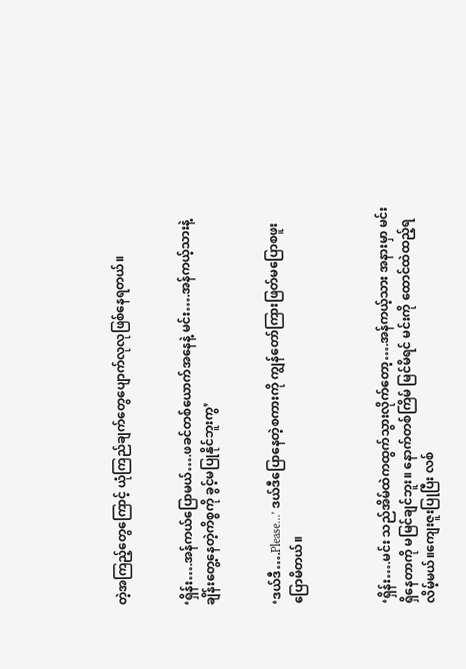တဲ့အကြည့်တွေကြောင့် ယုံကြည်ချက်တွေပျောက်လုလုဖြစ်နေရတယ်။


‘ရှိန်း….အန်ကယ်ပြောမယ်….ဖခင်တစ်ယောက်အနေနဲ့ မင်း….အန်ကယ့်သားနဲ့ ချိန်းတွေ့နေတဲ့ကိစ္စကို ခွင့်မပြုနိုင်ဘူးကွ’


‘ဒယ်ဒီ….Please…’ ဒယ်ဒီပြောနေတဲ့စကားကို ကျွန်တော်ကြားဖြတ်မပြောစဖူးပြောမိတယ်။



‘ရှိန်း….မင်း သည်အိမ်ထဲကထွက်သွားလိုက်တော့….အန်ကယ့်သား အနားမှာ မင်းရှိနေတာကို မမြင်ချင်ဘူး။ နောက်တစ်ကြိမ် မြင်မိရင် မင်းကို ထောင်ထဲထည့်ရလိမ့်မယ်။ကျေးဇူးပြုပြီး လစ်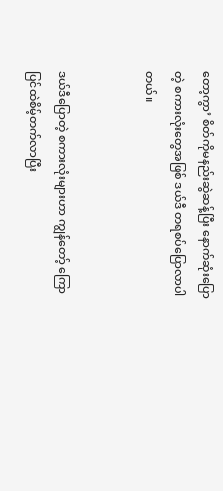တော့ကွာ’ စိတ်ကိုမနည်းဆွဲဆန့်ပြီး နောက်ဆုံးပြောတဲ့ စကားလုံးတွေအဖြစ် ဒယ်ဒီ တရစပ်ပြောလာပါတယ်။


ဒယ်ဒီပြောတဲ့ စကားလုံးများဟာ ကျွန်တော့် ကြောပြင်ထဲစိမ့်တက်လာပြီး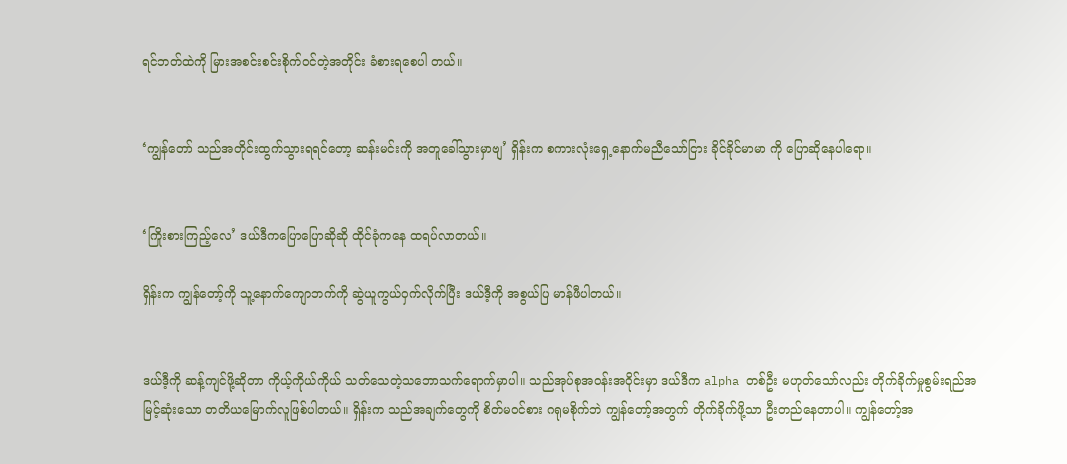ရင်ဘတ်ထဲကို မြားအစင်းစင်းစိုက်ဝင်တဲ့အတိုင်း ခံစားရစေပါ တယ်။


‘ကျွန်တော် သည်အတိုင်းထွက်သွားရရင်တော့ ဆန်းမင်းကို အတူခေါ်သွားမှာဗျ’ ရှိန်းက စကားလုံးရှေ့နောက်မညီသော်ငြား ခိုင်ခိုင်မာမာ ကို ပြောဆိုနေပါရော။


‘ကြိုးစားကြည့်လေ’ ဒယ်ဒီကပြောပြောဆိုဆို ထိုင်ခုံကနေ ထရပ်လာတယ်။

ရှိန်းက ကျွန်တော့်ကို သူ့နောက်ကျောဘက်ကို ဆွဲယူကွယ်ဝှက်လိုက်ပြီး ဒယ်ဒီ့ကို အစွယ်ပြ မာန်ဖီပါတယ်။


ဒယ်ဒီ့ကို ဆန့်ကျင်ဖို့ဆိုတာ ကိုယ့်ကိုယ်ကိုယ် သတ်သေတဲ့သဘောသက်ရောက်မှာပါ။ သည်အုပ်စုအဝန်းအဝိုင်းမှာ ဒယ်ဒီက alpha တစ်ဦး မဟုတ်သော်လည်း တိုက်ခိုက်မှုစွမ်းရည်အမြင့်ဆုံးသော တတိယမြောက်လူဖြစ်ပါတယ်။ ရှိန်းက သည်အချက်တွေကို စိတ်မဝင်စား ဂရုမစိုက်ဘဲ ကျွန်တော့်အတွက် တိုက်ခိုက်ဖို့သာ ဦးတည်နေတာပါ။ ကျွန်တော့်အ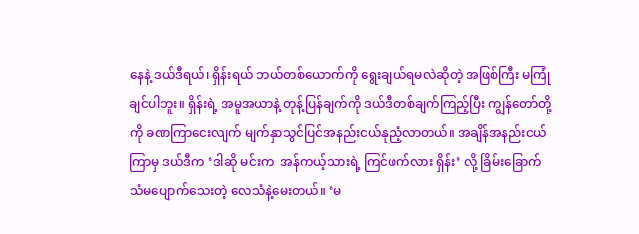နေနဲ့ ဒယ်ဒီရယ်၊ ရှိန်းရယ် ဘယ်တစ်ယောက်ကို ရွေးချယ်ရမလဲဆိုတဲ့ အဖြစ်ကြီး မကြုံချင်ပါဘူး။ ရှိန်းရဲ့ အမူအယာနဲ့ တုန့်ပြန်ချက်ကို ဒယ်ဒီတစ်ချက်ကြည့်ပြီး ကျွန်တော်တို့ကို ခဏကြာငေးလျက် မျက်နှာသွင်ပြင်အနည်းငယ်နုညံ့လာတယ်။ အချိန်အနည်းငယ်ကြာမှ ဒယ်ဒီက ‘ဒါဆို မင်းက  အန်ကယ့်သားရဲ့ ကြင်ဖက်လား ရှိန်း’ လို့ ခြိမ်းခြောက်သံမပျောက်သေးတဲ့ လေသံနဲ့မေးတယ်။ ‘မ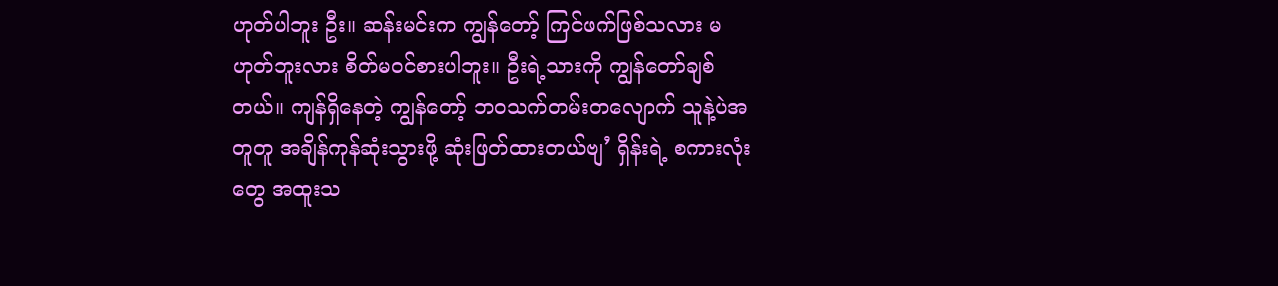ဟုတ်ပါဘူး ဦး။ ဆန်းမင်းက ကျွန်တော့် ကြင်ဖက်ဖြစ်သလား မဟုတ်ဘူးလား စိတ်မဝင်စားပါဘူး။ ဦးရဲ့သားကို ကျွန်တော်ချစ်တယ်။ ကျန်ရှိနေတဲ့ ကျွန်တော့် ဘဝသက်တမ်းတလျောက် သူနဲ့ပဲအတူတူ အချိန်ကုန်ဆုံးသွားဖို့ ဆုံးဖြတ်ထားတယ်ဗျ’ ရှိန်းရဲ့ စကားလုံးတွေ အထူးသ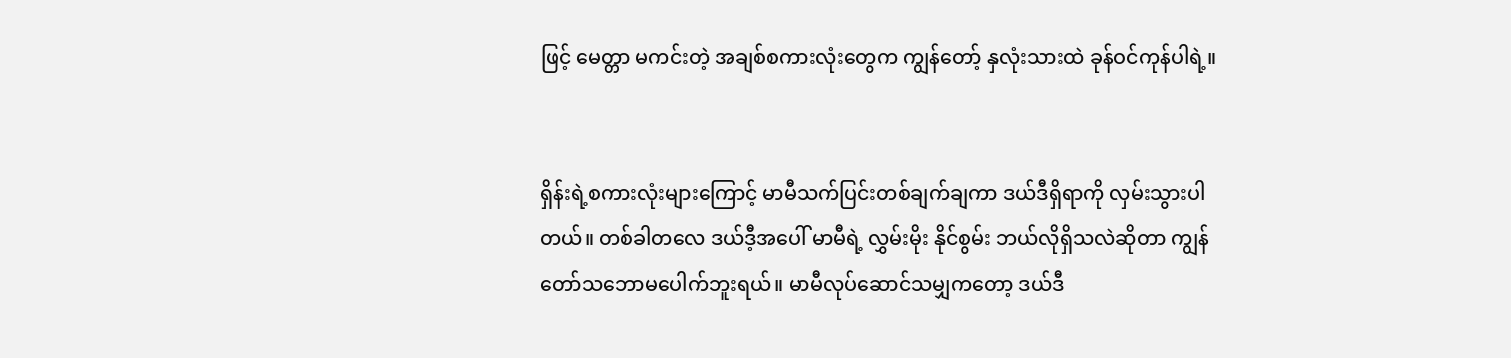ဖြင့် မေတ္တာ မကင်းတဲ့ အချစ်စကားလုံးတွေက ကျွန်တော့် နှလုံးသားထဲ ခုန်ဝင်ကုန်ပါရဲ့။


ရှိန်းရဲ့စကားလုံးများကြောင့် မာမီသက်ပြင်းတစ်ချက်ချကာ ဒယ်ဒီရှိရာကို လှမ်းသွားပါတယ်။ တစ်ခါတလေ ဒယ်ဒီ့အပေါ် မာမီရဲ့ လွှမ်းမိုး နိုင်စွမ်း ဘယ်လိုရှိသလဲဆိုတာ ကျွန်တော်သဘောမပေါက်ဘူးရယ်။ မာမီလုပ်ဆောင်သမျှကတော့ ဒယ်ဒီ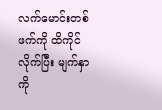လက်မောင်းတစ်ဖက်ကို ထိကိုင် လိုက်ပြီး မျက်နှာကို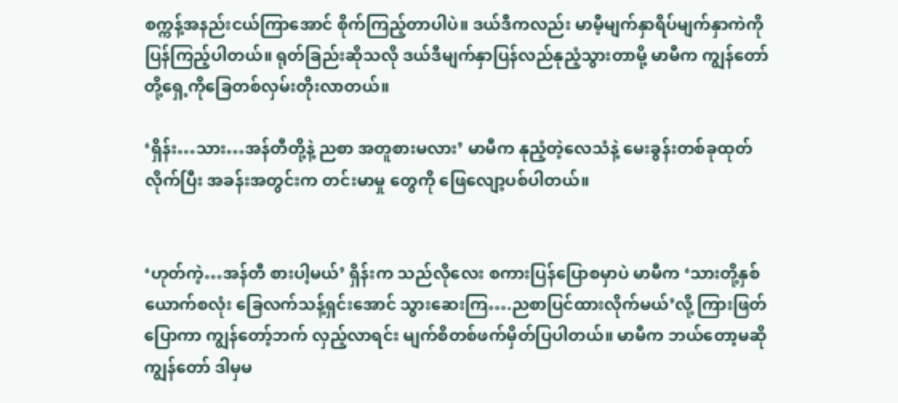စက္ကန့်အနည်းငယ်ကြာအောင် စိုက်ကြည့်တာပါပဲ။ ဒယ်ဒီကလည်း မာမီ့မျက်နှာရိပ်မျက်နှာကဲကိုပြန်ကြည့်ပါတယ်။ ရုတ်ခြည်းဆိုသလို ဒယ်ဒီမျက်နှာပြန်လည်နုညံ့သွားတာမို့ မာမီက ကျွန်တော်တို့ရှေ့ကိုခြေတစ်လှမ်းတိုးလာတယ်။

‘ရှိန်း…သား…အန်တီတို့နဲ့ ညစာ အတူစားမလား’ မာမီက နုညံ့တဲ့လေသံနဲ့ မေးခွန်းတစ်ခုထုတ်လိုက်ပြီး အခန်းအတွင်းက တင်းမာမှု တွေကို ဖြေလျော့ပစ်ပါတယ်။


‘ဟုတ်ကဲ့…အန်တီ စားပါ့မယ်’ ရှိန်းက သည်လိုလေး စကားပြန်ပြောစမှာပဲ မာမီက ‘သားတို့နှစ်ယောက်စလုံး ခြေလက်သန့်ရှင်းအောင် သွားဆေးကြ….ညစာပြင်ထားလိုက်မယ်’လို့ ကြားဖြတ်ပြောကာ ကျွန်တော့်ဘက် လှည့်လာရင်း မျက်စိတစ်ဖက်မှိတ်ပြပါတယ်။ မာမီက ဘယ်တော့မဆို ကျွန်တော် ဒါမှမ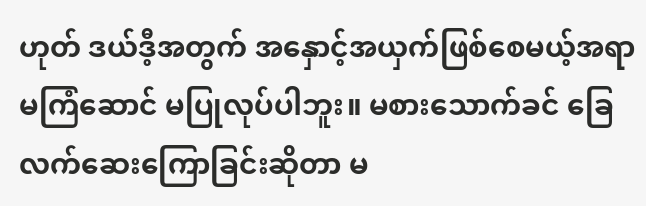ဟုတ် ဒယ်ဒီ့အတွက် အနှောင့်အယှက်ဖြစ်စေမယ့်အရာ မကြံဆောင် မပြုလုပ်ပါဘူး။ မစားသောက်ခင် ခြေလက်ဆေးကြောခြင်းဆိုတာ မ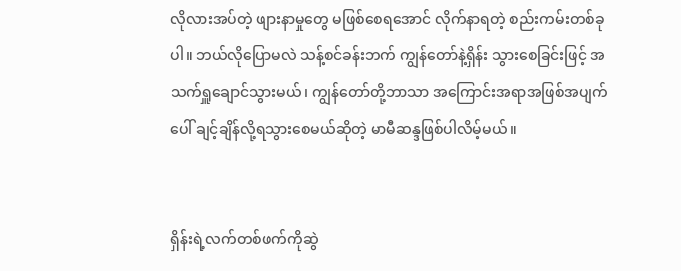လိုလားအပ်တဲ့ ဖျားနာမှုတွေ မဖြစ်စေရအောင် လိုက်နာရတဲ့ စည်းကမ်းတစ်ခုပါ။ ဘယ်လိုပြောမလဲ သန့်စင်ခန်းဘက် ကျွန်တော်နဲ့ရှိန်း သွားစေခြင်းဖြင့် အသက်ရှူချောင်သွားမယ်၊ ကျွန်တော်တို့ဘာသာ အကြောင်းအရာအဖြစ်အပျက် ပေါ် ချင့်ချိန်လို့ရသွားစေမယ်ဆိုတဲ့ မာမီဆန္ဒဖြစ်ပါလိမ့်မယ်။


ရှိန်းရဲ့လက်တစ်ဖက်ကိုဆွဲ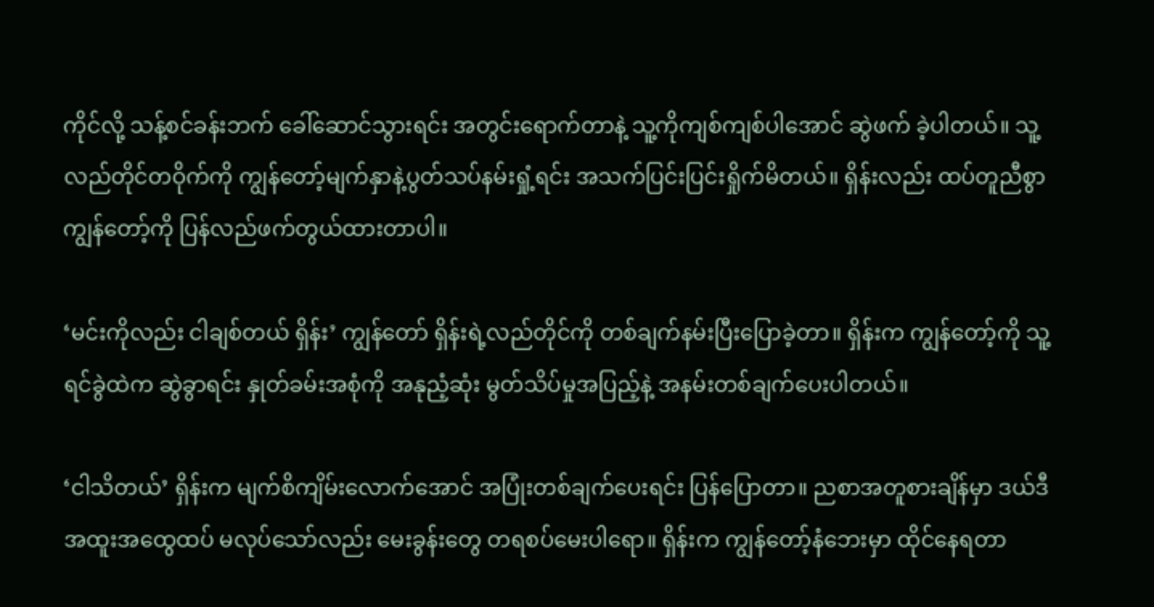ကိုင်လို့ သန့်စင်ခန်းဘက် ခေါ်ဆောင်သွားရင်း အတွင်းရောက်တာနဲ့ သူ့ကိုကျစ်ကျစ်ပါအောင် ဆွဲဖက် ခဲ့ပါတယ်။ သူ့လည်တိုင်တဝိုက်ကို ကျွန်တော့်မျက်နှာနဲ့ပွတ်သပ်နမ်းရှုံ့ရင်း အသက်ပြင်းပြင်းရှိုက်မိတယ်။ ရှိန်းလည်း ထပ်တူညီစွာ ကျွန်တော့်ကို ပြန်လည်ဖက်တွယ်ထားတာပါ။

‘မင်းကိုလည်း ငါချစ်တယ် ရှိန်း’ ကျွန်တော် ရှိန်းရဲ့လည်တိုင်ကို တစ်ချက်နမ်းပြီးပြောခဲ့တာ။ ရှိန်းက ကျွန်တော့်ကို သူ့ရင်ခွဲထဲက ဆွဲခွာရင်း နှုတ်ခမ်းအစုံကို အနုညံ့ဆုံး မွတ်သိပ်မှုအပြည့်နဲ့ အနမ်းတစ်ချက်ပေးပါတယ်။

‘ငါသိတယ်’ ရှိန်းက မျက်စိကျိမ်းလောက်အောင် အပြုံးတစ်ချက်ပေးရင်း ပြန်ပြောတာ။ ညစာအတူစားချိန်မှာ ဒယ်ဒီအထူးအထွေထပ် မလုပ်သော်လည်း မေးခွန်းတွေ တရစပ်မေးပါရော။ ရှိန်းက ကျွန်တော့်နံဘေးမှာ ထိုင်နေရတာ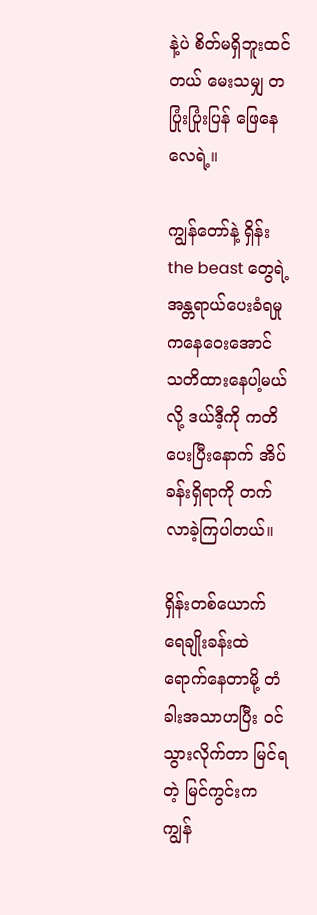နဲ့ပဲ စိတ်မရှိဘူးထင်တယ် မေးသမျှ တပြုံးပြုံးပြန် ဖြေနေလေရဲ့။

ကျွန်တော်နဲ့ ရှိန်း the beast တွေရဲ့ အန္တရာယ်ပေးခံရမှုကနေဝေးအောင် သတိထားနေပါ့မယ်လို့ ဒယ်ဒီ့ကို ကတိပေးပြီးနောက် အိပ်ခန်းရှိရာကို တက်လာခဲ့ကြပါတယ်။

ရှိန်းတစ်ယောက် ရေချိုးခန်းထဲရောက်နေတာမို့ တံခါးအသာဟပြီး ဝင်သွားလိုက်တာ မြင်ရတဲ့ မြင်ကွင်းက ကျွန်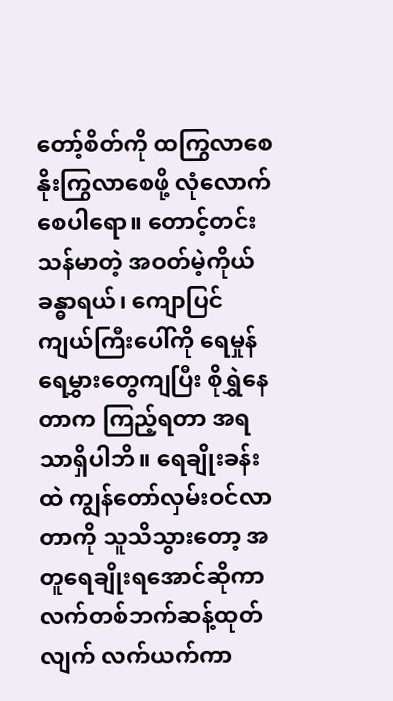တော့်စိတ်ကို ထကြွလာစေ နိုးကြွလာစေဖို့ လုံလောက်စေပါရော။ တောင့်တင်းသန်မာတဲ့ အဝတ်မဲ့ကိုယ်ခန္ဓာရယ်၊ ကျောပြင်ကျယ်ကြီးပေါ်ကို ရေမှုန်ရေမွှားတွေကျပြီး စိုရွှဲနေတာက ကြည့်ရတာ အရသာရှိပါဘိ။ ရေချိုးခန်းထဲ ကျွန်တော်လှမ်းဝင်လာတာကို သူသိသွားတော့ အတူရေချိုးရအောင်ဆိုကာ လက်တစ်ဘက်ဆန့်ထုတ်လျက် လက်ယက်ကာ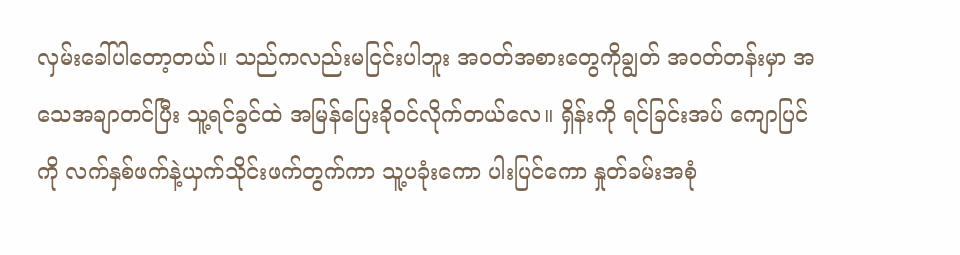လှမ်းခေါ်ပါတော့တယ်။ သည်ကလည်းမငြင်းပါဘူး အဝတ်အစားတွေကိုချွတ် အဝတ်တန်းမှာ အသေအချာတင်ပြီး သူ့ရင်ခွင်ထဲ အမြန်ပြေးခိုဝင်လိုက်တယ်လေ။ ရှိန်းကို ရင်ခြင်းအပ် ကျောပြင်ကို လက်နှစ်ဖက်နဲ့ယှက်သိုင်းဖက်တွက်ကာ သူ့ပခုံးကော ပါးပြင်ကော နှုတ်ခမ်းအစုံ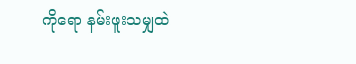ကိုရော နမ်းဖူးသမျှထဲ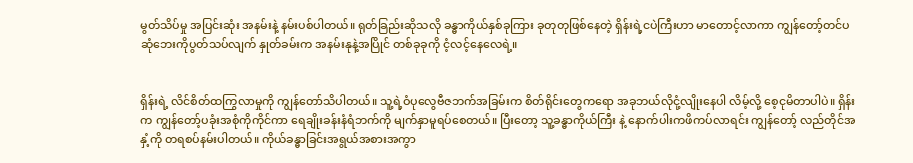မွတ်သိပ်မှု အပြင်းဆုံး အနမ်းနဲ့ နမ်းပစ်ပါတယ်။ ရုတ်ခြည်းဆိုသလို ခန္ဓာကိုယ်နှစ်ခုကြား ခုတုတုဖြစ်နေတဲ့ ရှိန်းရဲ့ငပဲကြီးဟာ မာတောင့်လာကာ ကျွန်တော့်တင်ပဆုံဘေးကိုပွတ်သပ်လျက် နှုတ်ခမ်းက အနမ်းနုနဲ့အပြိုင် တစ်ခုခုကို ငံ့လင့်နေလေရဲ့။


ရှိန်းရဲ့ လိင်စိတ်ထကြွလာမှုကို ကျွန်တော်သိပါတယ်။ သူ့ရဲ့ဝံပုလွေဗီဇဘက်အခြမ်းက စိတ်ရိုင်းတွေကရော အခုဘယ်လိုငုံ့လျိုးနေပါ လိမ့်လို့ စေ့ငုမိတာပါပဲ။ ရှိန်းက ကျွန်တော့်ပခုံးအစုံကိုကိုင်ကာ ရေချိုးခန်းနံရံဘက်ကို မျက်နှာမူရပ်စေတယ်။ ပြီးတော့ သူ့ခန္ဓာကိုယ်ကြီး နဲ့ နောက်ပါးကဖိကပ်လာရင်း ကျွန်တော့် လည်တိုင်အနှံ့ကို တရစပ်နမ်းပါတယ်။ ကိုယ်ခန္ဓာခြင်းအရွယ်အစားအကွာ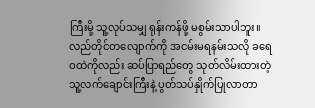ကြီးမို့ သူ့လုပ်သမျှ ရုန်းကန်ဖို့ မစွမ်းသာပါဘူး။ လည်တိုင်တလျောက်ကို အငမ်းမရနမ်းသလို ခရေဝထဲကိုလည်း ဆပ်ပြာရည်တွေ သုတ်လိမ်းထားတဲ့ သူ့လက်ချောင်းကြီးနဲ့ ပွတ်သပ်နှိုက်ပြုလာတာ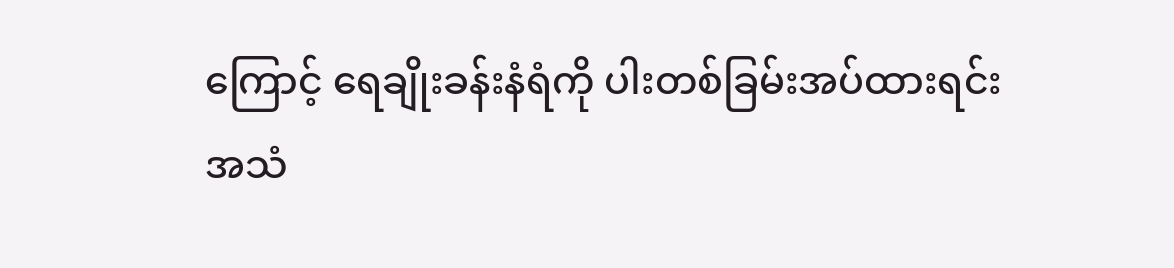ကြောင့် ရေချိုးခန်းနံရံကို ပါးတစ်ခြမ်းအပ်ထားရင်း အသံ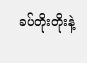ခပ်တိုးတိုးနဲ့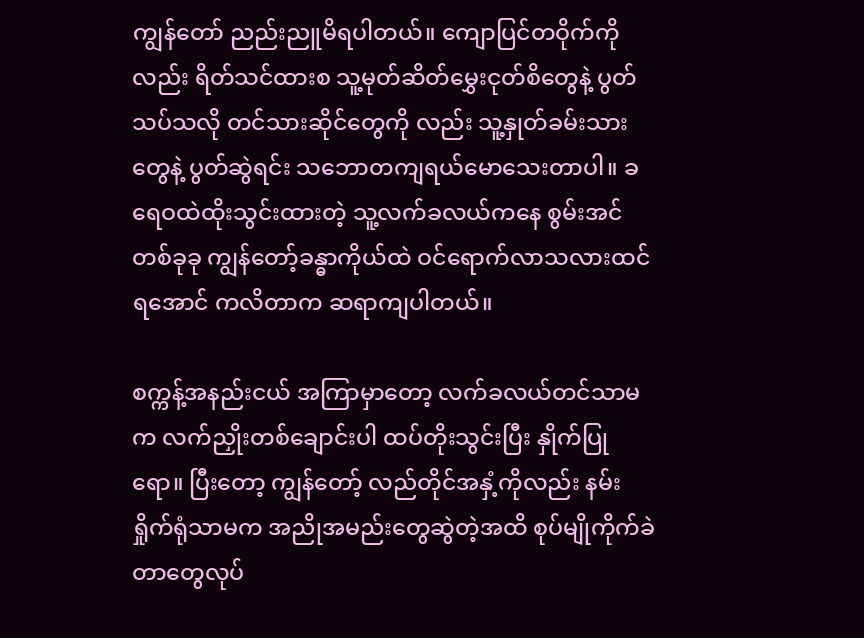ကျွန်တော် ညည်းညူမိရပါတယ်။ ကျောပြင်တဝိုက်ကိုလည်း ရိတ်သင်ထားစ သူ့မုတ်ဆိတ်မွှေးငုတ်စိတွေနဲ့ ပွတ်သပ်သလို တင်သားဆိုင်တွေကို လည်း သူ့နှုတ်ခမ်းသားတွေနဲ့ ပွတ်ဆွဲရင်း သဘောတကျရယ်မောသေးတာပါ။ ခရေဝထဲထိုးသွင်းထားတဲ့ သူ့လက်ခလယ်ကနေ စွမ်းအင်တစ်ခုခု ကျွန်တော့်ခန္ဓာကိုယ်ထဲ ဝင်ရောက်လာသလားထင်ရအောင် ကလိတာက ဆရာကျပါတယ်။

စက္ကန့်အနည်းငယ် အကြာမှာတော့ လက်ခလယ်တင်သာမက လက်ညှိုးတစ်ချောင်းပါ ထပ်တိုးသွင်းပြီး နှိုက်ပြုရော။ ပြီးတော့ ကျွန်တော့် လည်တိုင်အနှံ့ကိုလည်း နမ်းရှိုက်ရုံသာမက အညိုအမည်းတွေဆွဲတဲ့အထိ စုပ်မျိုကိုက်ခဲတာတွေလုပ်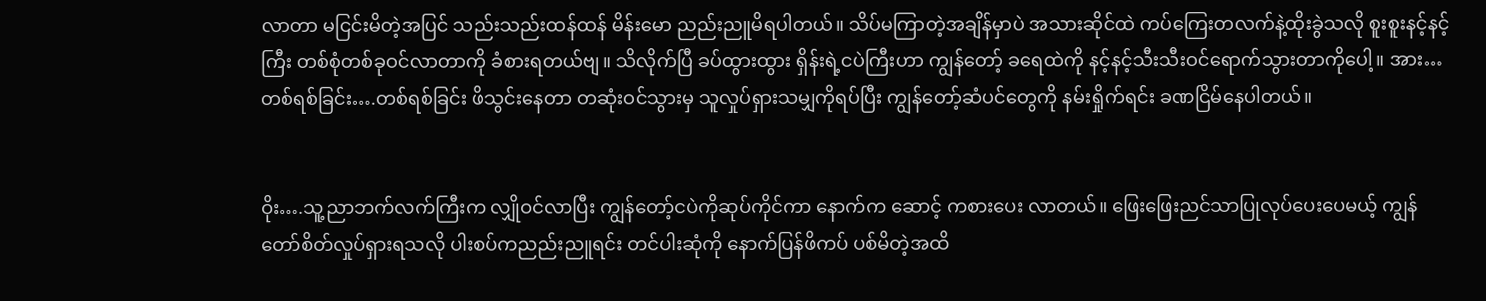လာတာ မငြင်းမိတဲ့အပြင် သည်းသည်းထန်ထန် မိန်းမော ညည်းညူမိရပါတယ်။ သိပ်မကြာတဲ့အချိန်မှာပဲ အသားဆိုင်ထဲ ကပ်ကြေးတလက်နဲ့ထိုးခွဲသလို စူးစူးနင့်နင့်ကြီး တစ်စုံတစ်ခုဝင်လာတာကို ခံစားရတယ်ဗျ။ သိလိုက်ပြီ ခပ်ထွားထွား ရှိန်းရဲ့ငပဲကြီးဟာ ကျွန်တော့် ခရေထဲကို နင့်နင့်သီးသီးဝင်ရောက်သွားတာကိုပေါ့။ အား… တစ်ရစ်ခြင်း….တစ်ရစ်ခြင်း ဖိသွင်းနေတာ တဆုံးဝင်သွားမှ သူလှုပ်ရှားသမျှကိုရပ်ပြီး ကျွန်တော့်ဆံပင်တွေကို နမ်းရှိုက်ရင်း ခဏငြိမ်နေပါတယ်။


ဝိုး….သူ့ညာဘက်လက်ကြီးက လျှိုဝင်လာပြီး ကျွန်တော့်ငပဲကိုဆုပ်ကိုင်ကာ နောက်က ဆောင့် ကစားပေး လာတယ်။ ဖြေးဖြေးညင်သာပြုလုပ်ပေးပေမယ့် ကျွန်တော်စိတ်လှုပ်ရှားရသလို ပါးစပ်ကညည်းညူရင်း တင်ပါးဆုံကို နောက်ပြန်ဖိကပ် ပစ်မိတဲ့အထိ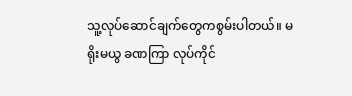သူ့လုပ်ဆောင်ချက်တွေကစွမ်းပါတယ်။ မရိုးမယွ ခဏကြာ လုပ်ကိုင်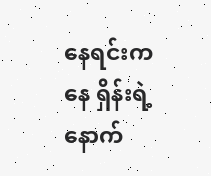နေရင်းကနေ ရှိန်းရဲ့နောက်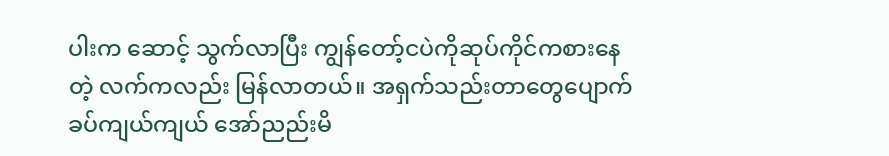ပါးက ဆောင့် သွက်လာပြီး ကျွန်တော့်ငပဲကိုဆုပ်ကိုင်ကစားနေတဲ့ လက်ကလည်း မြန်လာတယ်။ အရှက်သည်းတာတွေပျောက် ခပ်ကျယ်ကျယ် အော်ညည်းမိ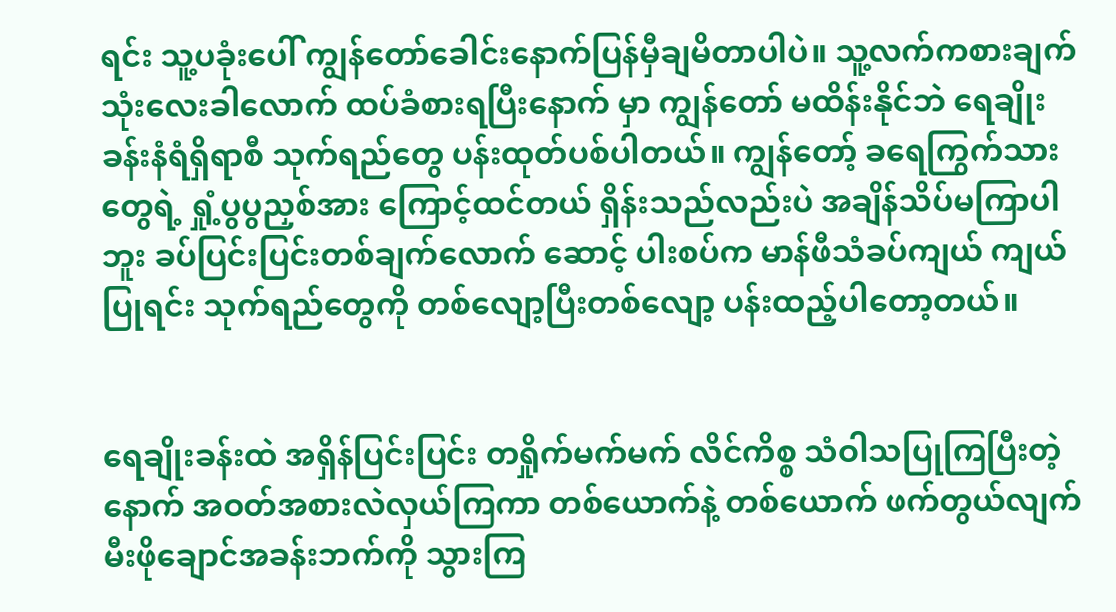ရင်း သူ့ပခုံးပေါ် ကျွန်တော်ခေါင်းနောက်ပြန်မှီချမိတာပါပဲ။ သူ့လက်ကစားချက် သုံးလေးခါလောက် ထပ်ခံစားရပြီးနောက် မှာ ကျွန်တော် မထိန်းနိုင်ဘဲ ရေချိုးခန်းနံရံရှိရာစီ သုက်ရည်တွေ ပန်းထုတ်ပစ်ပါတယ်။ ကျွန်တော့် ခရေကြွက်သားတွေရဲ့ ရှုံ့ပွပွညှစ်အား ကြောင့်ထင်တယ် ရှိန်းသည်လည်းပဲ အချိန်သိပ်မကြာပါဘူး ခပ်ပြင်းပြင်းတစ်ချက်လောက် ဆောင့် ပါးစပ်က မာန်ဖီသံခပ်ကျယ် ကျယ်ပြုရင်း သုက်ရည်တွေကို တစ်လျော့ပြီးတစ်လျော့ ပန်းထည့်ပါတော့တယ်။


ရေချိုးခန်းထဲ အရှိန်ပြင်းပြင်း တရှိုက်မက်မက် လိင်ကိစ္စ သံဝါသပြုကြပြီးတဲ့နောက် အဝတ်အစားလဲလှယ်ကြကာ တစ်ယောက်နဲ့ တစ်ယောက် ဖက်တွယ်လျက် မီးဖိုချောင်အခန်းဘက်ကို သွားကြ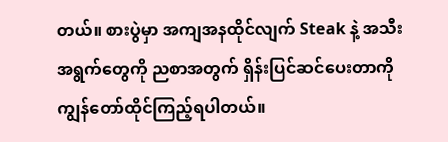တယ်။ စားပွဲမှာ အကျအနထိုင်လျက် Steak နဲ့ အသီးအရွက်တွေကို ညစာအတွက် ရှိန်းပြင်ဆင်ပေးတာကို ကျွန်တော်ထိုင်ကြည့်ရပါတယ်။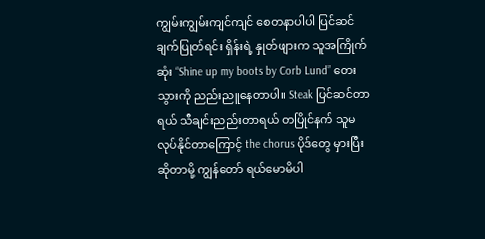ကျွမ်းကျွမ်းကျင်ကျင် စေတနာပါပါ ပြင်ဆင်ချက်ပြုတ်ရင်း ရှိန်းရဲ့ နှုတ်ဖျားက သူအကြိုက်ဆုံး “Shine up my boots by Corb Lund” တေးသွားကို ညည်းညူနေတာပါ။ Steak ပြင်ဆင်တာရယ် သီချင်းညည်းတာရယ် တပြိုင်နက် သူမလုပ်နိုင်တာကြောင့် the chorus ပိုဒ်တွေ မှားပြီးဆိုတာမို့ ကျွန်တော် ရယ်မောမိပါ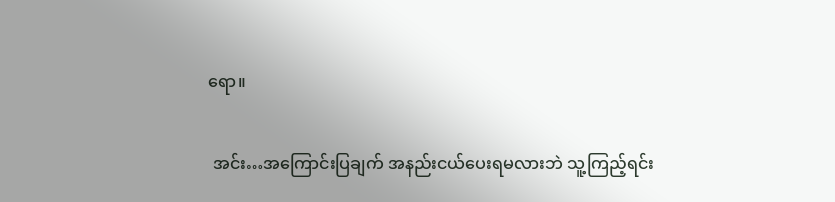ရော။

 အင်း…အကြောင်းပြချက် အနည်းငယ်ပေးရမလားဘဲ သူ့ကြည့်ရင်း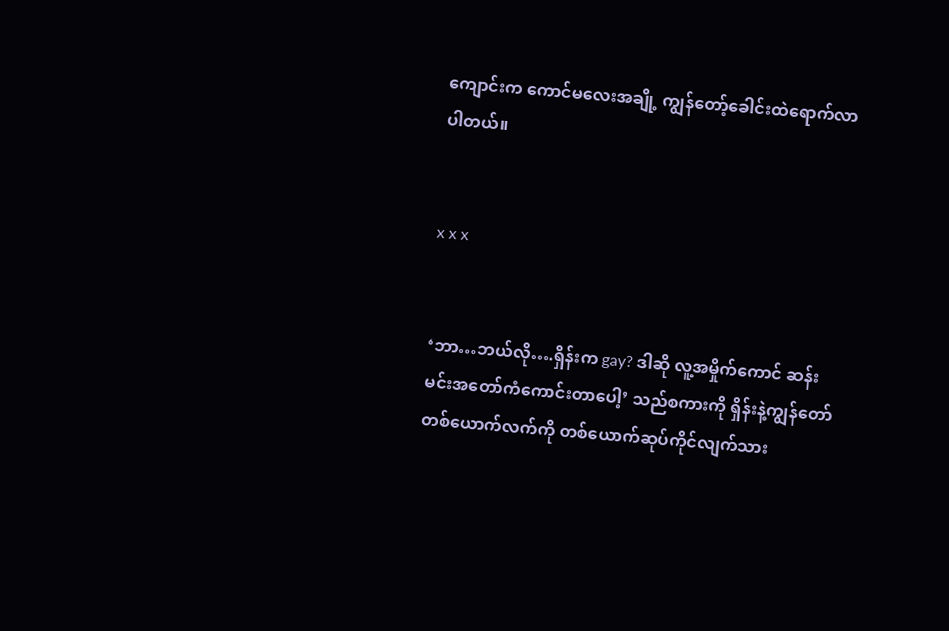ကျောင်းက ကောင်မလေးအချို့ ကျွန်တော့်ခေါင်းထဲရောက်လာ ပါတယ်။


x x x


‘ဘာ…ဘယ်လို….ရှိန်းက gay? ဒါဆို လူ့အမှိုက်ကောင် ဆန်းမင်းအတော်ကံကောင်းတာပေါ့’ သည်စကားကို ရှိန်းနဲ့ကျွန်တော် တစ်ယောက်လက်ကို တစ်ယောက်ဆုပ်ကိုင်လျက်သား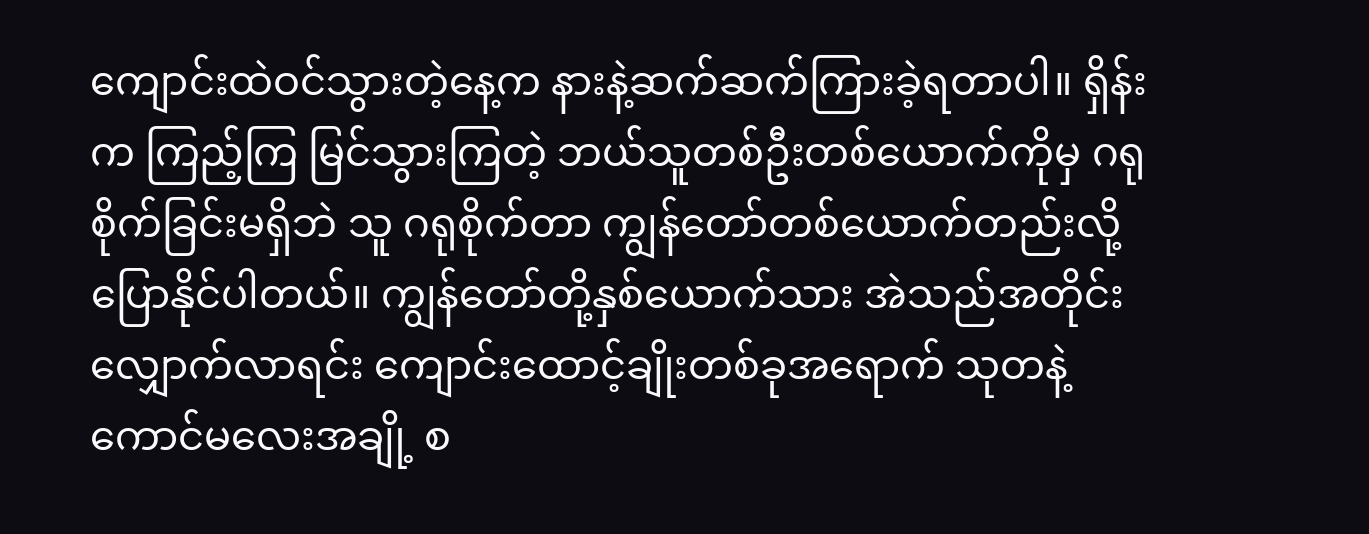ကျောင်းထဲဝင်သွားတဲ့နေ့က နားနဲ့ဆက်ဆက်ကြားခဲ့ရတာပါ။ ရှိန်းက ကြည့်ကြ မြင်သွားကြတဲ့ ဘယ်သူတစ်ဦးတစ်ယောက်ကိုမှ ဂရုစိုက်ခြင်းမရှိဘဲ သူ ဂရုစိုက်တာ ကျွန်တော်တစ်ယောက်တည်းလို့ပြောနိုင်ပါတယ်။ ကျွန်တော်တို့နှစ်ယောက်သား အဲသည်အတိုင်းလျှောက်လာရင်း ကျောင်းထောင့်ချိုးတစ်ခုအရောက် သုတနဲ့ ကောင်မလေးအချို့ စ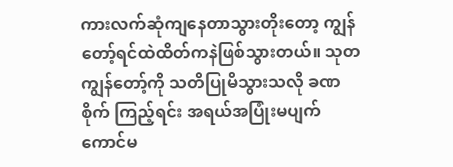ကားလက်ဆုံကျနေတာသွားတိုးတော့ ကျွန်တော့်ရင်ထဲထိတ်ကနဲဖြစ်သွားတယ်။ သုတ ကျွန်တော့်ကို သတိပြုမိသွားသလို ခဏစိုက် ကြည့်ရင်း အရယ်အပြုံးမပျက် ကောင်မ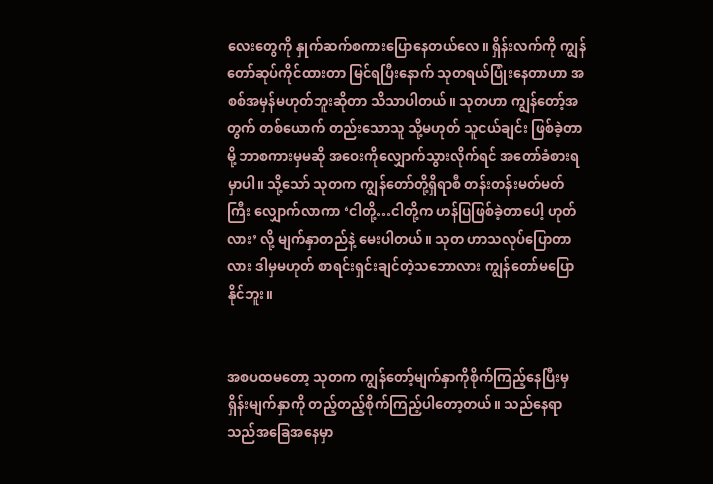လေးတွေကို နှုက်ဆက်စကားပြောနေတယ်လေ။ ရှိန်းလက်ကို ကျွန်တော်ဆုပ်ကိုင်ထားတာ မြင်ရပြီးနောက် သုတရယ်ပြုံးနေတာဟာ အစစ်အမှန်မဟုတ်ဘူးဆိုတာ သိသာပါတယ်။ သုတဟာ ကျွန်တော့်အတွက် တစ်ယောက် တည်းသောသူ သို့မဟုတ် သူငယ်ချင်း ဖြစ်ခဲ့တာမို့ ဘာစကားမှမဆို အဝေးကိုလျှောက်သွားလိုက်ရင် အတော်ခံစားရမှာပါ။ သို့သော် သုတက ကျွန်တော်တို့ရှိရာစီ တန်းတန်းမတ်မတ်ကြီး လျှောက်လာကာ ‘ငါတို့…ငါတို့က ဟန်ပြဖြစ်ခဲ့တာပေါ့ ဟုတ်လား’ လို့ မျက်နှာတည်နဲ့ မေးပါတယ်။ သုတ ဟာသလုပ်ပြောတာလား ဒါမှမဟုတ် စာရင်းရှင်းချင်တဲ့သဘောလား ကျွန်တော်မပြောနိုင်ဘူး။


အစပထမတော့ သုတက ကျွန်တော့်မျက်နှာကိုစိုက်ကြည့်နေပြီးမှ ရှိန်းမျက်နှာကို တည့်တည့်စိုက်ကြည့်ပါတော့တယ်။ သည်နေရာ သည်အခြေအနေမှာ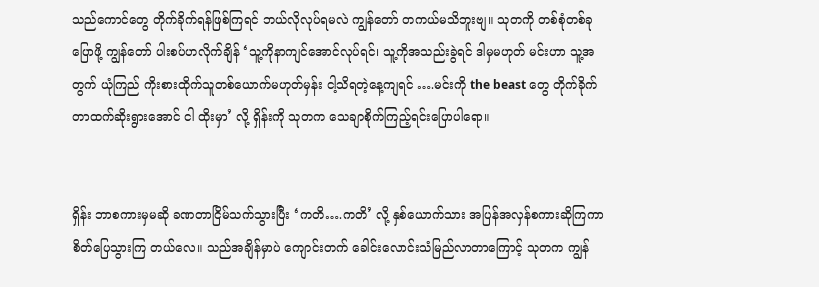သည်ကောင်တွေ တိုက်ခိုက်ရန်ဖြစ်ကြရင် ဘယ်လိုလုပ်ရမလဲ ကျွန်တော် တကယ်မသိဘူးဗျ။ သုတကို တစ်စုံတစ်ခု ပြောဖို့ ကျွန်တော် ပါးစပ်ဟလိုက်ချိန် ‘သူ့ကိုနာကျင်အောင်လုပ်ရင်၊ သူ့ကိုအသည်းခွဲရင် ဒါမှမဟုတ် မင်းဟာ သူ့အတွက် ယုံကြည် ကိုးစားထိုက်သူတစ်ယောက်မဟုတ်မှန်း ငါ့သိရတဲ့နေ့ကျရင် ….မင်းကို the beast တွေ တိုက်ခိုက်တာထက်ဆိုးရွားအောင် ငါ ထိုးမှာ’ လို့ ရှိန်းကို သုတက သေချာစိုက်ကြည့်ရင်းပြောပါရော။


ရှိန်း ဘာစကားမှမဆို ခဏတာငြိမ်သက်သွားပြီး ‘ကတိ….ကတိ’ လို့ နှစ်ယောက်သား အပြန်အလှန်စကားဆိုကြကာ စိတ်ပြေသွားကြ တယ်လေ။ သည်အချိန်မှာပဲ ကျောင်းတက် ခေါင်းလောင်းသံမြည်လာတာကြောင့် သုတက ကျွန်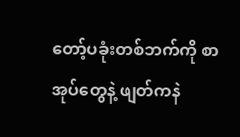တော့်ပခုံးတစ်ဘက်ကို စာအုပ်တွေနဲ့ ဖျတ်ကနဲ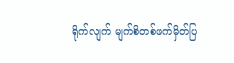ရိုက်လျက် မျက်စိတစ်ဖက်မှိတ်ပြ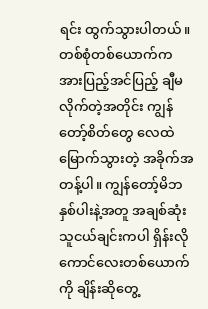ရင်း ထွက်သွားပါတယ်။ တစ်စုံတစ်ယောက်က အားပြည့်အင်ပြည့် ချီမလိုက်တဲ့အတိုင်း ကျွန်တော့်စိတ်တွေ လေထဲမြောက်သွားတဲ့ အခိုက်အတန့်ပါ။ ကျွန်တော့်မိဘနှစ်ပါးနဲ့အတူ အချစ်ဆုံးသူငယ်ချင်းကပါ ရှိန်းလို ကောင်လေးတစ်ယောက်ကို ချိန်းဆိုတွေ့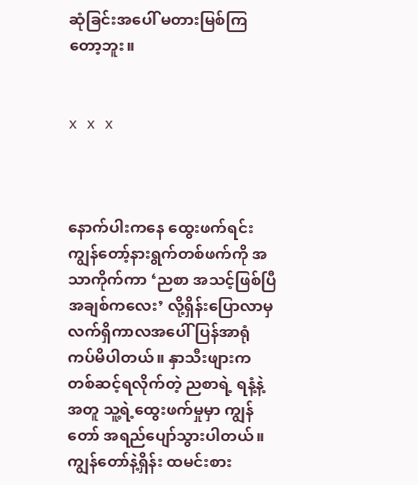ဆုံခြင်းအပေါ် မတားမြစ်ကြတော့ဘူး။


x x x



နောက်ပါးကနေ ထွေးဖက်ရင်း ကျွန်တော့်နားရွက်တစ်ဖက်ကို အသာကိုက်ကာ ‘ညစာ အသင့်ဖြစ်ပြီ အချစ်ကလေး’ လို့ရှိန်းပြောလာမှ လက်ရှိကာလအပေါ် ပြန်အာရုံကပ်မိပါတယ်။ နှာသီးဖျားကတစ်ဆင့်ရလိုက်တဲ့ ညစာရဲ့ ရနံ့နဲ့အတူ သူ့ရဲ့ထွေးဖက်မှုမှာ ကျွန်တော် အရည်ပျော်သွားပါတယ်။ ကျွန်တော်နဲ့ရှိန်း ထမင်းစား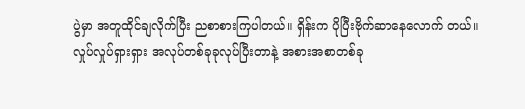ပွဲမှာ အတူထိုင်ချလိုက်ပြီး ညစာစားကြပါတယ်။ ရှိန်းက ပိုပြီးဗိုက်ဆာနေလောက် တယ်။ လှုပ်လှုပ်ရှားရှား အလုပ်တစ်ခုခုလုပ်ပြီးတာနဲ့ အစားအစာတစ်ခု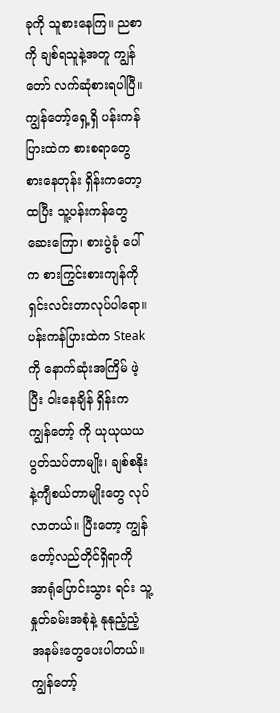ခုကို သူစားနေကြ။ ညစာကို ချစ်ရသူနဲ့အတူ ကျွန်တော် လက်ဆုံစားရပါပြီ။ ကျွန်တော့်ရှေ့ရှိ ပန်းကန်ပြားထဲက စားစရာတွေ စားနေတုန်း ရှိန်းကတော့ ထပြီး သူ့ပန်းကန်တွေဆေးကြော၊ စားပွဲခုံ ပေါ်က စားကြွင်းစားကျန်ကို ရှင်းလင်းတာလုပ်ပါရော။ ပန်းကန်ပြားထဲက Steak ကို နောက်ဆုံးအကြိမ် ဖဲ့ပြီး ဝါးနေချိန် ရှိန်းက ကျွန်တော့် ကို ယုယုယယပွတ်သပ်တာမျိုး၊ ချစ်စနိုးနဲ့ကျီစယ်တာမျိုးတွေ လုပ်လာတယ်။ ပြီးတော့ ကျွန်တော့်လည်တိုင်ရှိရာကို အာရုံပြောင်းသွား ရင်း သူ့နှုတ်ခမ်းအစုံနဲ့ နုနုညံ့ညံ့ အနမ်းတွေပေးပါတယ်။ ကျွန်တော့်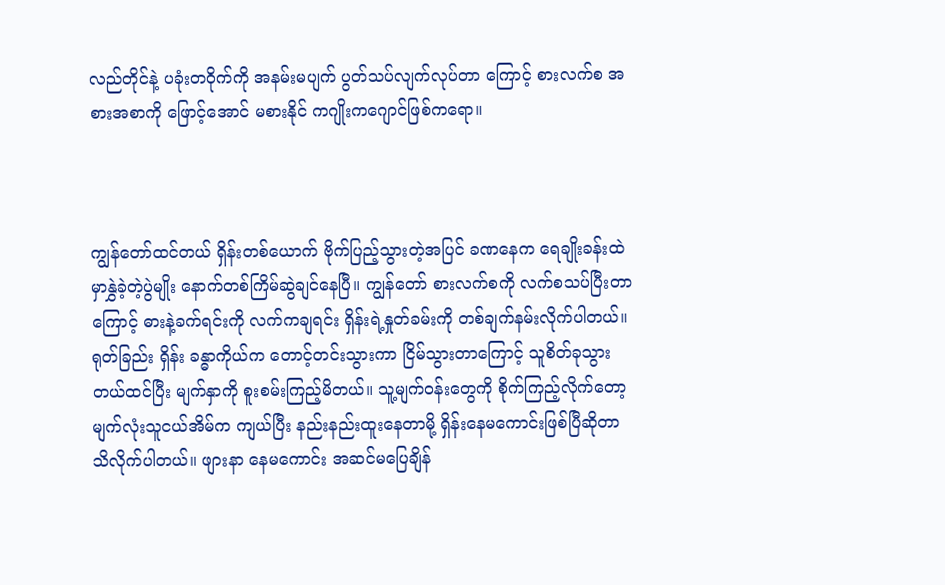လည်တိုင်နဲ့ ပခုံးတဝိုက်ကို အနမ်းမပျက် ပွတ်သပ်လျက်လုပ်တာ ကြောင့် စားလက်စ အစားအစာကို ဖြောင့်အောင် မစားနိုင် ကဂျိုးကဂျောင်ဖြစ်ကရော။



ကျွန်တော်ထင်တယ် ရှိန်းတစ်ယောက် ဗိုက်ပြည့်သွားတဲ့အပြင် ခဏနေက ရေချိုးခန်းထဲမှာနွှဲခဲ့တဲ့ပွဲမျိုး နောက်တစ်ကြိမ်ဆွဲချင်နေပြီ။ ကျွန်တော် စားလက်စကို လက်စသပ်ပြီးတာကြောင့် ဓားနဲ့ခက်ရင်းကို လက်ကချရင်း ရှိန်းရဲ့နှုတ်ခမ်းကို တစ်ချက်နမ်းလိုက်ပါတယ်။ ရုတ်ခြည်း ရှိန်း ခန္ဓာကိုယ်က တောင့်တင်းသွားကာ ငြိမ်သွားတာကြောင့် သူစိတ်ခုသွားတယ်ထင်ပြီး မျက်နှာကို စူးစမ်းကြည့်မိတယ်။ သူ့မျက်ဝန်းတွေကို စိုက်ကြည့်လိုက်တော့ မျက်လုံးသူငယ်အိမ်က ကျယ်ပြီး နည်းနည်းထူးနေတာမို့ ရှိန်းနေမကောင်းဖြစ်ပြီဆိုတာ သိလိုက်ပါတယ်။ ဖျားနာ နေမကောင်း အဆင်မပြေချိန်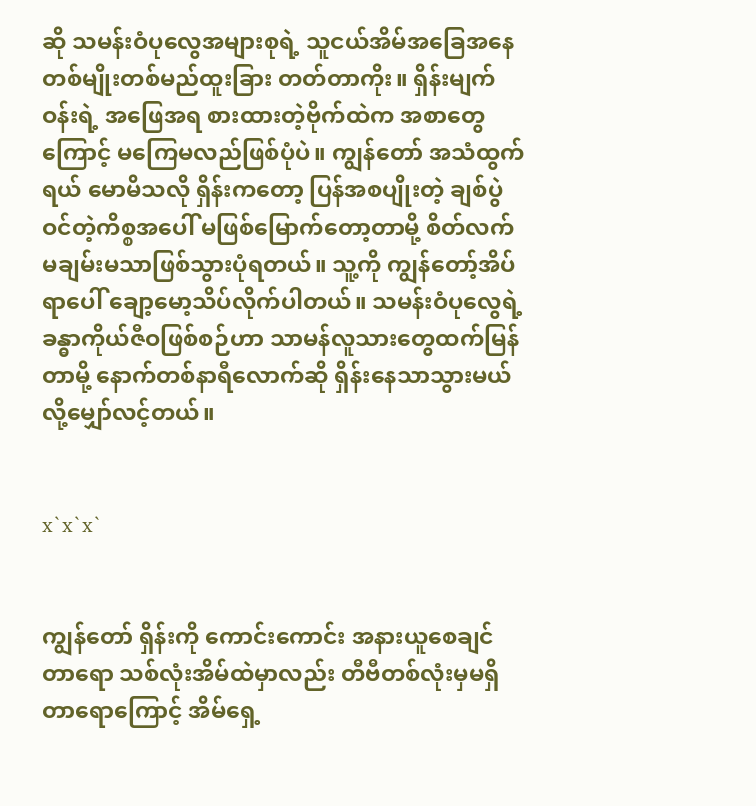ဆို သမန်းဝံပုလွေအများစုရဲ့ သူငယ်အိမ်အခြေအနေ တစ်မျိုးတစ်မည်ထူးခြား တတ်တာကိုး။ ရှိန်းမျက်ဝန်းရဲ့ အဖြေအရ စားထားတဲ့ဗိုက်ထဲက အစာတွေကြောင့် မကြေမလည်ဖြစ်ပုံပဲ။ ကျွန်တော် အသံထွက်ရယ် မောမိသလို ရှိန်းကတော့ ပြန်အစပျိုးတဲ့ ချစ်ပွဲဝင်တဲ့ကိစ္စအပေါ် မဖြစ်မြောက်တော့တာမို့ စိတ်လက်မချမ်းမသာဖြစ်သွားပုံရတယ်။ သူ့ကို ကျွန်တော့်အိပ်ရာပေါ် ချော့မော့သိပ်လိုက်ပါတယ်။ သမန်းဝံပုလွေရဲ့ ခန္ဓာကိုယ်ဇီဝဖြစ်စဉ်ဟာ သာမန်လူသားတွေထက်မြန်တာမို့ နောက်တစ်နာရီလောက်ဆို ရှိန်းနေသာသွားမယ်လို့မျှော်လင့်တယ်။


x`x`x`


ကျွန်တော် ရှိန်းကို ကောင်းကောင်း အနားယူစေချင်တာရော သစ်လုံးအိမ်ထဲမှာလည်း တီဗီတစ်လုံးမှမရှိတာရောကြောင့် အိမ်ရှေ့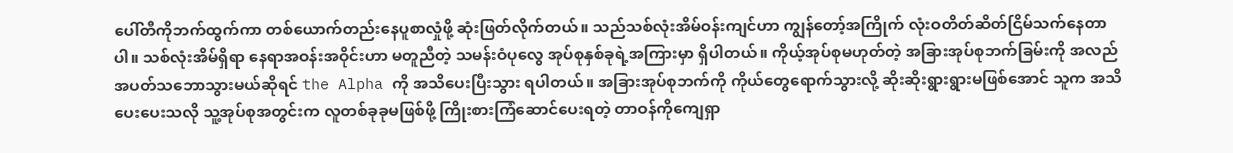ပေါ်တီကိုဘက်ထွက်ကာ တစ်ယောက်တည်းနေပူစာလှုံဖို့ ဆုံးဖြတ်လိုက်တယ်။ သည်သစ်လုံးအိမ်ဝန်းကျင်ဟာ ကျွန်တော့်အကြိုက် လုံးဝတိတ်ဆိတ်ငြိမ်သက်နေတာပါ။ သစ်လုံးအိမ်ရှိရာ နေရာအဝန်းအဝိုင်းဟာ မတူညီတဲ့ သမန်းဝံပုလွေ အုပ်စုနှစ်ခုရဲ့အကြားမှာ ရှိပါတယ်။ ကိုယ့်အုပ်စုမဟုတ်တဲ့ အခြားအုပ်စုဘက်ခြမ်းကို အလည်အပတ်သဘောသွားမယ်ဆိုရင် the Alpha ကို အသိပေးပြီးသွား ရပါတယ်။ အခြားအုပ်စုဘက်ကို ကိုယ်တွေရောက်သွားလို့ ဆိုးဆိုးရွားရွားမဖြစ်အောင် သူက အသိပေးပေးသလို သူ့အုပ်စုအတွင်းက လူတစ်ခုခုမဖြစ်ဖို့ ကြိုးစားကြံဆောင်ပေးရတဲ့ တာဝန်ကိုကျေရှာ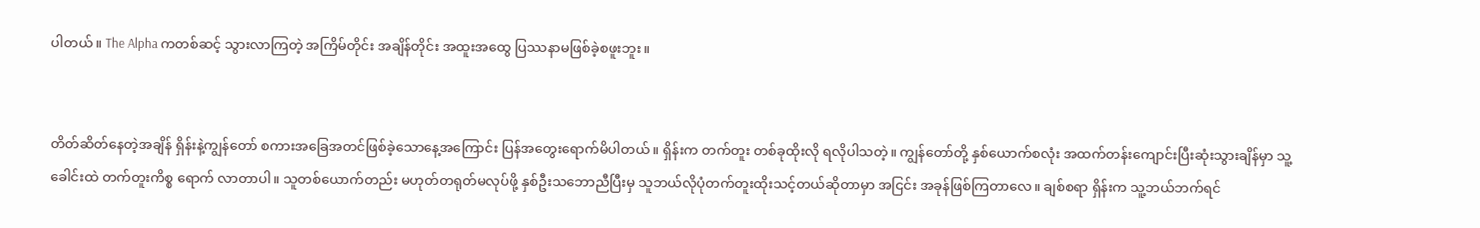ပါတယ်။ The Alpha ကတစ်ဆင့် သွားလာကြတဲ့ အကြိမ်တိုင်း အချိန်တိုင်း အထူးအထွေ ပြဿနာမဖြစ်ခဲ့စဖူးဘူး။


တိတ်ဆိတ်နေတဲ့အချိန် ရှိန်းနဲ့ကျွန်တော် စကားအခြေအတင်ဖြစ်ခဲ့သောနေ့အကြောင်း ပြန်အတွေးရောက်မိပါတယ်။ ရှိန်းက တက်တူး တစ်ခုထိုးလို ရလိုပါသတဲ့။ ကျွန်တော်တို့ နှစ်ယောက်စလုံး အထက်တန်းကျောင်းပြီးဆုံးသွားချိန်မှာ သူ့ခေါင်းထဲ တက်တူးကိစ္စ ရောက် လာတာပါ။ သူတစ်ယောက်တည်း မဟုတ်တရုတ်မလုပ်ဖို့ နှစ်ဦးသဘောညီပြီးမှ သူဘယ်လိုပုံတက်တူးထိုးသင့်တယ်ဆိုတာမှာ အငြင်း အခုန်ဖြစ်ကြတာလေ။ ချစ်စရာ ရှိန်းက သူ့ဘယ်ဘက်ရင်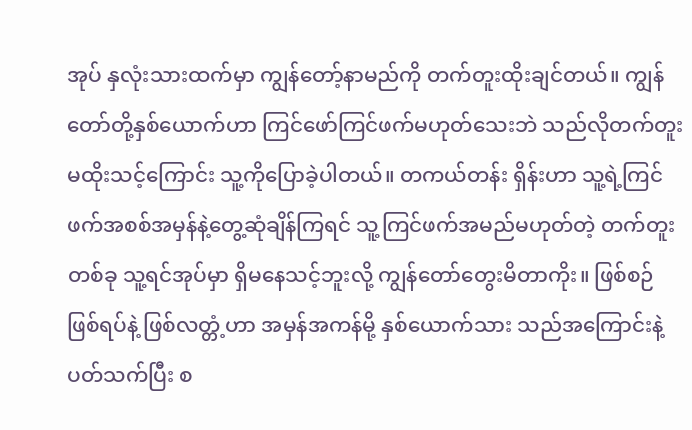အုပ် နှလုံးသားထက်မှာ ကျွန်တော့်နာမည်ကို တက်တူးထိုးချင်တယ်။ ကျွန်တော်တို့နှစ်ယောက်ဟာ ကြင်ဖော်ကြင်ဖက်မဟုတ်သေးဘဲ သည်လိုတက်တူးမထိုးသင့်ကြောင်း သူ့ကိုပြောခဲ့ပါတယ်။ တကယ်တန်း ရှိန်းဟာ သူ့ရဲ့ကြင်ဖက်အစစ်အမှန်နဲ့တွေ့ဆုံချိန်ကြရင် သူ့ကြင်ဖက်အမည်မဟုတ်တဲ့ တက်တူးတစ်ခု သူ့ရင်အုပ်မှာ ရှိမနေသင့်ဘူးလို့ ကျွန်တော်တွေးမိတာကိုး။ ဖြစ်စဉ် ဖြစ်ရပ်နဲ့ ဖြစ်လတ္တံ့ဟာ အမှန်အကန်မို့ နှစ်ယောက်သား သည်အကြောင်းနဲ့ ပတ်သက်ပြီး စ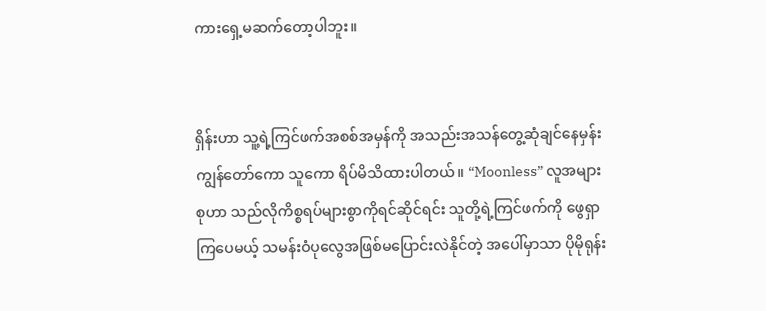ကားရှေ့မဆက်တော့ပါဘူး။


ရှိန်းဟာ သူ့ရဲ့ကြင်ဖက်အစစ်အမှန်ကို အသည်းအသန်တွေ့ဆုံချင်နေမှန်း ကျွန်တော်ကော သူကော ရိပ်မိသိထားပါတယ်။ “Moonless” လူအများစုဟာ သည်လိုကိစ္စရပ်များစွာကိုရင်ဆိုင်ရင်း သူတို့ရဲ့ကြင်ဖက်ကို ဖွေရှာကြပေမယ့် သမန်းဝံပုလွေအဖြစ်မပြောင်းလဲနိုင်တဲ့ အပေါ်မှာသာ ပိုမိုရုန်း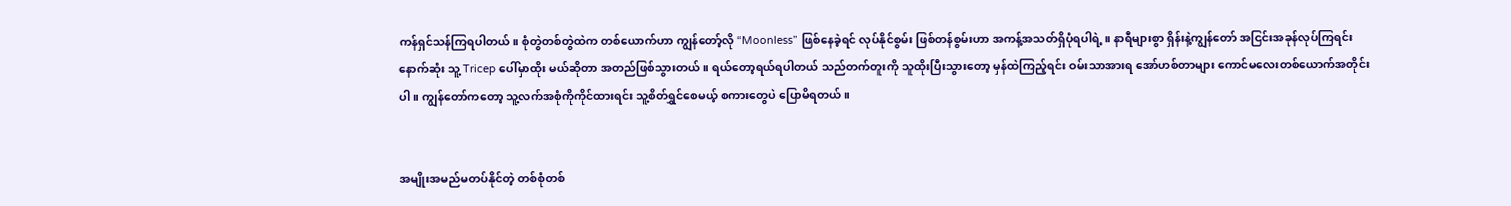ကန်ရှင်သန်ကြရပါတယ်။ စုံတွဲတစ်တွဲထဲက တစ်ယောက်ဟာ ကျွန်တော့်လို “Moonless” ဖြစ်နေခဲ့ရင် လုပ်နိုင်စွမ်း ဖြစ်တန်စွမ်းဟာ အကန့်အသတ်ရှိပုံရပါရဲ့။ နာရီများစွာ ရှိန်းနဲ့ကျွန်တော် အငြင်းအခုန်လုပ်ကြရင်း နောက်ဆုံး သူ့ Tricep ပေါ်မှာထိုး မယ်ဆိုတာ အတည်ဖြစ်သွားတယ်။ ရယ်တော့ရယ်ရပါတယ် သည်တက်တူးကို သူထိုးပြီးသွားတော့ မှန်ထဲကြည့်ရင်း ဝမ်းသာအားရ အော်ဟစ်တာများ ကောင်မလေးတစ်ယောက်အတိုင်းပါ။ ကျွန်တော်ကတော့ သူ့လက်အစုံကိုကိုင်ထားရင်း သူ့စိတ်ရွှင်စေမယ့် စကားတွေပဲ ပြောမိရတယ်။


အမျိုးအမည်မတပ်နိုင်တဲ့ တစ်စုံတစ်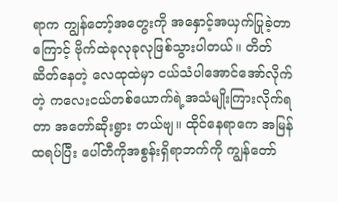ရာက ကျွန်တော့်အတွေးကို အနှောင့်အယှက်ပြုခဲ့တာကြောင့် ဗိုက်ထဲခုလုခုလုဖြစ်သွားပါတယ်။ တိတ်ဆိတ်နေတဲ့ လေထုထဲမှာ ငယ်သံပါအောင်အော်လိုက်တဲ့ ကလေးငယ်တစ်ယောက်ရဲ့အသံမျိုးကြားလိုက်ရတာ အတော်ဆိုးရွား တယ်ဗျ။ ထိုင်နေရာကေ အမြန်ထရပ်ပြီး ပေါ်တီကိုအစွန်းရှိရာဘက်ကို ကျွန်တော်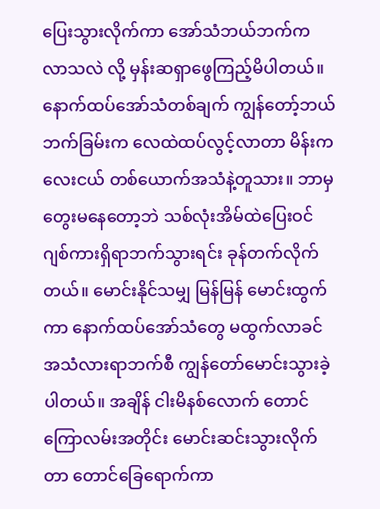ပြေးသွားလိုက်ကာ အော်သံဘယ်ဘက်က လာသလဲ လို့ မှန်းဆရှာဖွေကြည့်မိပါတယ်။ နောက်ထပ်အော်သံတစ်ချက် ကျွန်တော့်ဘယ်ဘက်ခြမ်းက လေထဲထပ်လွင့်လာတာ မိန်းကလေးငယ် တစ်ယောက်အသံနဲ့တူသား။ ဘာမှတွေးမနေတော့ဘဲ သစ်လုံးအိမ်ထဲပြေးဝင် ဂျစ်ကားရှိရာဘက်သွားရင်း ခုန်တက်လိုက်တယ်။ မောင်းနိုင်သမျှ မြန်မြန် မောင်းထွက်ကာ နောက်ထပ်အော်သံတွေ မထွက်လာခင် အသံလားရာဘက်စီ ကျွန်တော်မောင်းသွားခဲ့ပါတယ်။ အချိန် ငါးမိနစ်လောက် တောင်ကြောလမ်းအတိုင်း မောင်းဆင်းသွားလိုက်တာ တောင်ခြေရောက်ကာ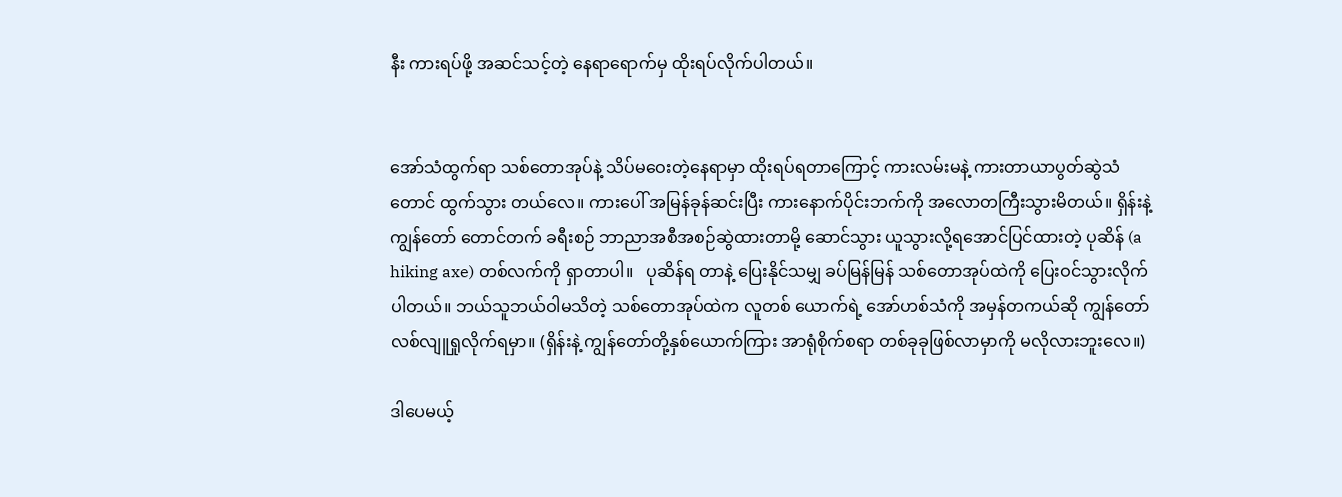နီး ကားရပ်ဖို့ အဆင်သင့်တဲ့ နေရာရောက်မှ ထိုးရပ်လိုက်ပါတယ်။


အော်သံထွက်ရာ သစ်တောအုပ်နဲ့ သိပ်မဝေးတဲ့နေရာမှာ ထိုးရပ်ရတာကြောင့် ကားလမ်းမနဲ့ ကားတာယာပွတ်ဆွဲသံတောင် ထွက်သွား တယ်လေ။ ကားပေါ် အမြန်ခုန်ဆင်းပြီး ကားနောက်ပိုင်းဘက်ကို အလောတကြီးသွားမိတယ်။ ရှိန်းနဲ့ ကျွန်တော် တောင်တက် ခရီးစဉ် ဘာညာအစီအစဉ်ဆွဲထားတာမို့ ဆောင်သွား ယူသွားလို့ရအောင်ပြင်ထားတဲ့ ပုဆိန် (a hiking axe) တစ်လက်ကို ရှာတာပါ။   ပုဆိန်ရ တာနဲ့ ပြေးနိုင်သမျှ ခပ်မြန်မြန် သစ်တောအုပ်ထဲကို ပြေးဝင်သွားလိုက်ပါတယ်။ ဘယ်သူဘယ်ဝါမသိတဲ့ သစ်တောအုပ်ထဲက လူတစ် ယောက်ရဲ့ အော်ဟစ်သံကို အမှန်တကယ်ဆို ကျွန်တော် လစ်လျူရှုလိုက်ရမှာ။ (ရှိန်းနဲ့ ကျွန်တော်တို့နှစ်ယောက်ကြား အာရုံစိုက်စရာ တစ်ခုခုဖြစ်လာမှာကို မလိုလားဘူးလေ။)

ဒါပေမယ့်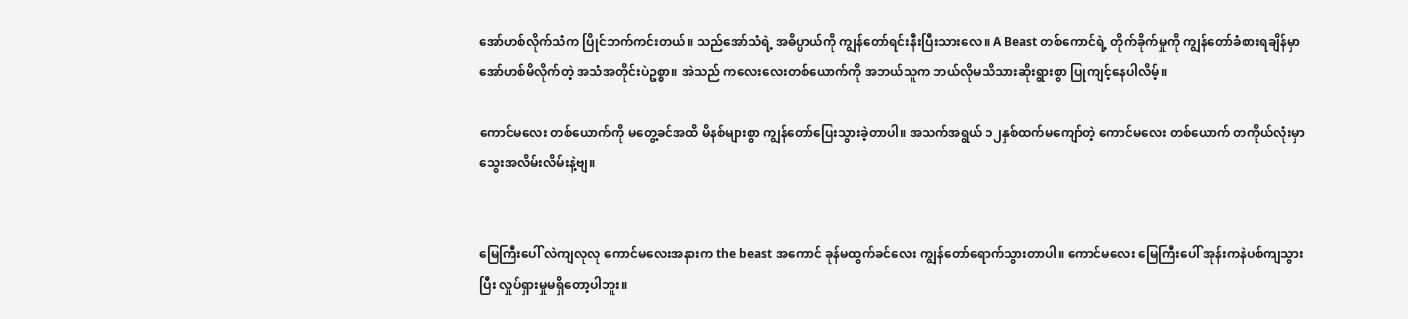အော်ဟစ်လိုက်သံက ပြိုင်ဘက်ကင်းတယ်။ သည်အော်သံရဲ့ အဓိပ္ပာယ်ကို ကျွန်တော်ရင်းနီးပြီးသားလေ။ A Beast တစ်ကောင်ရဲ့ တိုက်ခိုက်မှုကို ကျွန်တော်ခံစားရချိန်မှာ အော်ဟစ်မိလိုက်တဲ့ အသံအတိုင်းပဲဥစ္စာ။ အဲသည် ကလေးလေးတစ်ယောက်ကို အဘယ်သူက ဘယ်လိုမသိသားဆိုးရွားစွာ ပြုကျင့်နေပါလိမ့်။

ကောင်မလေး တစ်ယောက်ကို မတွေ့ခင်အထိ မိနစ်များစွာ ကျွန်တော်ပြေးသွားခဲ့တာပါ။ အသက်အရွယ် ၁၂နှစ်ထက်မကျော်တဲ့ ကောင်မလေး တစ်ယောက် တကိုယ်လုံးမှာ သွေးအလိမ်းလိမ်းနဲ့ဗျ။


မြေကြီးပေါ် လဲကျလုလု ကောင်မလေးအနားက the beast အကောင် ခုန်မထွက်ခင်လေး ကျွန်တော်ရောက်သွားတာပါ။ ကောင်မလေး မြေကြီးပေါ် အုန်းကနဲပစ်ကျသွားပြီး လှုပ်ရှားမှုမရှိတော့ပါဘူး။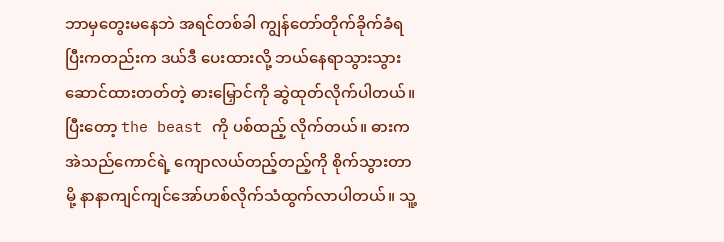ဘာမှတွေးမနေဘဲ အရင်တစ်ခါ ကျွန်တော်တိုက်ခိုက်ခံရပြီးကတည်းက ဒယ်ဒီ ပေးထားလို့ ဘယ်နေရာသွားသွားဆောင်ထားတတ်တဲ့ ဓားမြှောင်ကို ဆွဲထုတ်လိုက်ပါတယ်။ ပြီးတော့ the beast ကို ပစ်ထည့် လိုက်တယ်။ ဓားက အဲသည်ကောင်ရဲ့ ကျောလယ်တည့်တည့်ကို စိုက်သွားတာမို့ နာနာကျင်ကျင်အော်ဟစ်လိုက်သံထွက်လာပါတယ်။ သူ့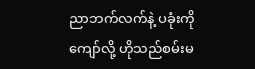ညာဘက်လက်နဲ့ ပခုံးကိုကျော်လို့ ဟိုသည်စမ်းမ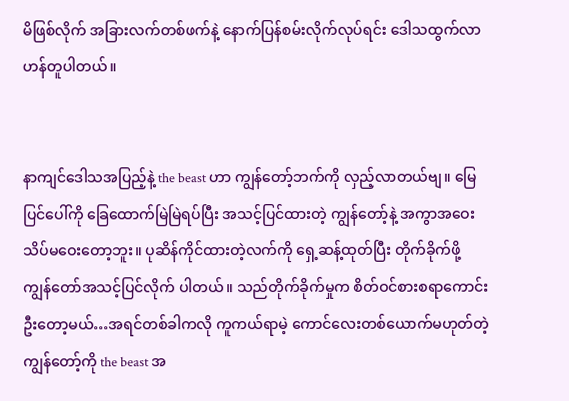မိဖြစ်လိုက် အခြားလက်တစ်ဖက်နဲ့ နောက်ပြန်စမ်းလိုက်လုပ်ရင်း ဒေါသထွက်လာ ဟန်တူပါတယ်။


နာကျင်ဒေါသအပြည့်နဲ့ the beast ဟာ ကျွန်တော့်ဘက်ကို လှည့်လာတယ်ဗျ။ မြေပြင်ပေါ်ကို ခြေထောက်မြဲမြဲရပ်ပြီး အသင့်ပြင်ထားတဲ့ ကျွန်တော့်နဲ့ အကွာအဝေးသိပ်မဝေးတော့ဘူး။ ပုဆိန်ကိုင်ထားတဲ့လက်ကို ရှေ့ဆန့်ထုတ်ပြီး တိုက်ခိုက်ဖို့ ကျွန်တော်အသင့်ပြင်လိုက် ပါတယ်။ သည်တိုက်ခိုက်မှုက စိတ်ဝင်စားစရာကောင်းဦးတော့မယ်…အရင်တစ်ခါကလို ကူကယ်ရာမဲ့ ကောင်လေးတစ်ယောက်မဟုတ်တဲ့ ကျွန်တော့်ကို the beast အ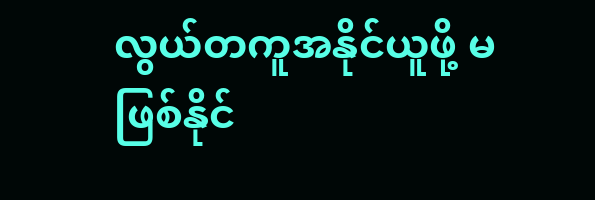လွယ်တကူအနိုင်ယူဖို့ မဖြစ်နိုင်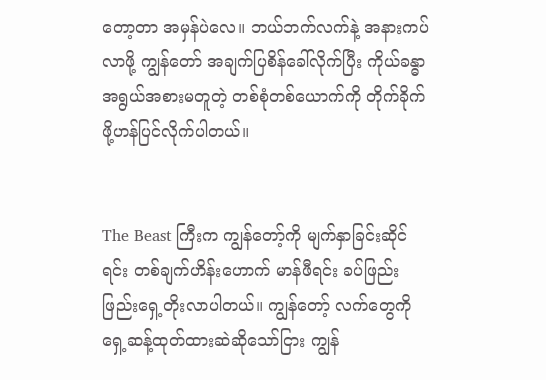တော့တာ အမှန်ပဲလေ။ ဘယ်ဘက်လက်နဲ့ အနားကပ်လာဖို့ ကျွန်တော် အချက်ပြစိန်ခေါ်လိုက်ပြီး ကိုယ်ခန္ဓာအရွယ်အစားမတူတဲ့ တစ်စုံတစ်ယောက်ကို တိုက်ခိုက်ဖို့ဟန်ပြင်လိုက်ပါတယ်။


The Beast ကြီးက ကျွန်တော့်ကို မျက်နှာခြင်းဆိုင်ရင်း တစ်ချက်ဟိန်းဟောက် မာန်ဖီရင်း ခပ်ဖြည်းဖြည်းရှေ့တိုးလာပါတယ်။ ကျွန်တော့် လက်တွေကို ရှေ့ဆန့်ထုတ်ထားဆဲဆိုသော်ငြား ကျွန်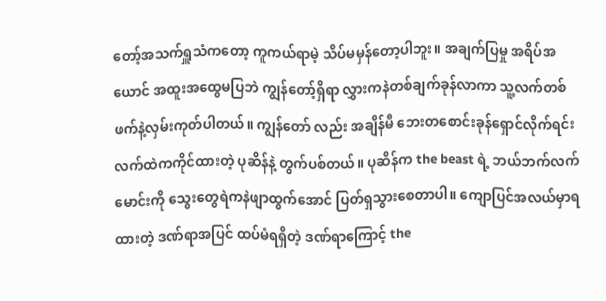တော့်အသက်ရှူသံကတော့ ကူကယ်ရာမဲ့ သိပ်မမှန်တော့ပါဘူး။ အချက်ပြမှု အရိပ်အယောင် အထူးအထွေမပြဘဲ ကျွန်တော့်ရှိရာ လွှားကနဲတစ်ချက်ခုန်လာကာ သူ့လက်တစ်ဖက်နဲ့လှမ်းကုတ်ပါတယ်။ ကျွန်တော် လည်း အချိန်မီ ဘေးတစောင်းခုန်ရှောင်လိုက်ရင်း လက်ထဲကကိုင်ထားတဲ့ ပုဆိန်နဲ့ တွက်ပစ်တယ်။ ပုဆိန်က the beast ရဲ့ ဘယ်ဘက်လက်မောင်းကို သွေးတွေရဲကနဲဖျာထွက်အောင် ပြတ်ရှသွားစေတာပါ။ ကျောပြင်အလယ်မှာရထားတဲ့ ဒဏ်ရာအပြင် ထပ်မံရရှိတဲ့ ဒဏ်ရာကြောင့် the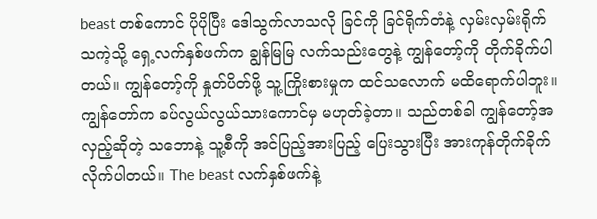beast တစ်ကောင် ပိုပိုပြီး ဒေါသွက်လာသလို ခြင်ကို ခြင်ရိုက်တံနဲ့ လှမ်းလှမ်းရိုက်သကဲ့သို့ ရှေ့လက်နှစ်ဖက်က ချွန်မြမြ လက်သည်းတွေနဲ့ ကျွန်တော့်ကို တိုက်ခိုက်ပါတယ်။ ကျွန်တော့်ကို နှုတ်ပိတ်ဖို့ သူ့ကြိုးစားမှုက ထင်သလောက် မထိရောက်ပါဘူး။ ကျွန်တော်က ခပ်လွယ်လွယ်သားကောင်မှ မဟုတ်ခဲ့တာ။ သည်တစ်ခါ ကျွန်တော့်အလှည့်ဆိုတဲ့ သဘောနဲ့ သူ့စီကို အင်ပြည့်အားပြည့် ပြေးသွားပြီး အားကုန်တိုက်ခိုက်လိုက်ပါတယ်။ The beast လက်နှစ်ဖက်နဲ့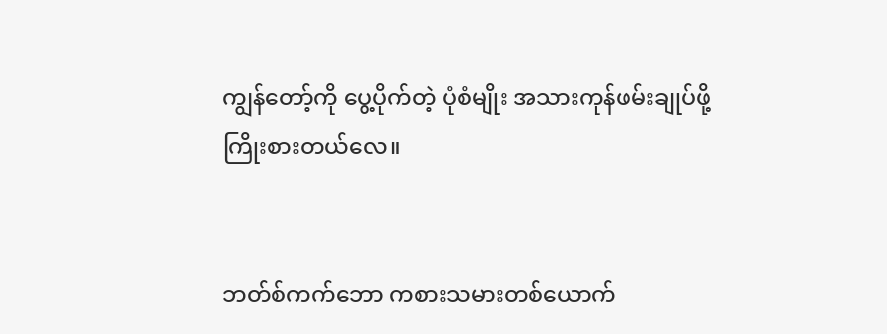ကျွန်တော့်ကို ပွေ့ပိုက်တဲ့ ပုံစံမျိုး အသားကုန်ဖမ်းချုပ်ဖို့ ကြိုးစားတယ်လေ။


ဘတ်စ်ကက်ဘော ကစားသမားတစ်ယောက်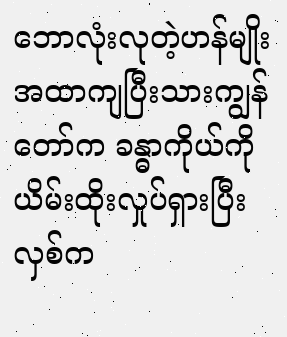ဘောလုံးလုတဲ့ဟန်မျိုး အထာကျပြီးသားကျွန်တော်က ခန္ဓာကိုယ်ကိုယိမ်းထိုးလှုပ်ရှားပြီး လှစ်က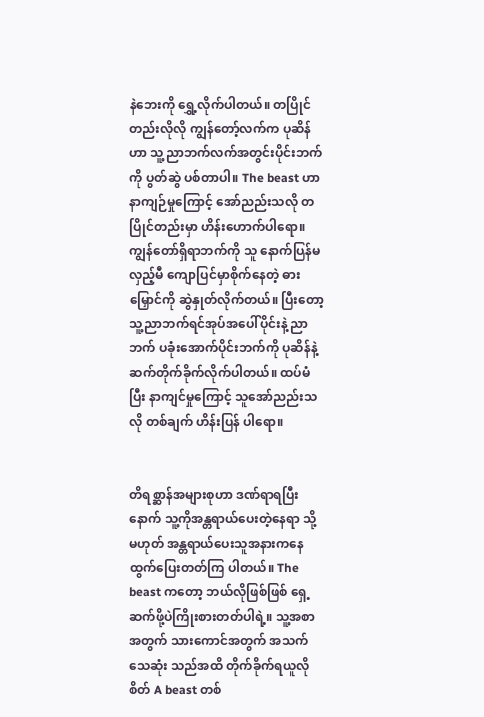နဲဘေးကို ရွှေ့လိုက်ပါတယ်။ တပြိုင်တည်းလိုလို ကျွန်တော့်လက်က ပုဆိန်ဟာ သူ့ညာဘက်လက်အတွင်းပိုင်းဘက်ကို ပွတ်ဆွဲ ပစ်တာပါ။ The beast ဟာ နာကျဉ်မှုကြောင့် အော်ညည်းသလို တပြိုင်တည်းမှာ ဟိန်းဟောက်ပါရော။ ကျွန်တော်ရှိရာဘက်ကို သူ နောက်ပြန်မလှည့်မီ ကျောပြင်မှာစိုက်နေတဲ့ ဓားမြှောင်ကို ဆွဲနှုတ်လိုက်တယ်။ ပြီးတော့ သူ့ညာဘက်ရင်အုပ်အပေါ်ပိုင်းနဲ့ ညာဘက် ပခုံးအောက်ပိုင်းဘက်ကို ပုဆိန်နဲ့ ဆက်တိုက်ခိုက်လိုက်ပါတယ်။ ထပ်မံပြီး နာကျင်မှုကြောင့် သူအော်ညည်းသလို တစ်ချက် ဟိန်းပြန် ပါရော။


တိရစ္ဆာန်အများစုဟာ ဒဏ်ရာရပြီးနောက် သူ့ကိုအန္တရာယ်ပေးတဲ့နေရာ သို့မဟုတ် အန္တရာယ်ပေးသူအနားကနေ ထွက်ပြေးတတ်ကြ ပါတယ်။ The beast ကတော့ ဘယ်လိုဖြစ်ဖြစ် ရှေ့ဆက်ဖို့ပဲကြိုးစားတတ်ပါရဲ့။ သူ့အစာအတွက် သားကောင်အတွက် အသက်သေဆုံး သည်အထိ တိုက်ခိုက်ရယူလိုစိတ် A beast တစ်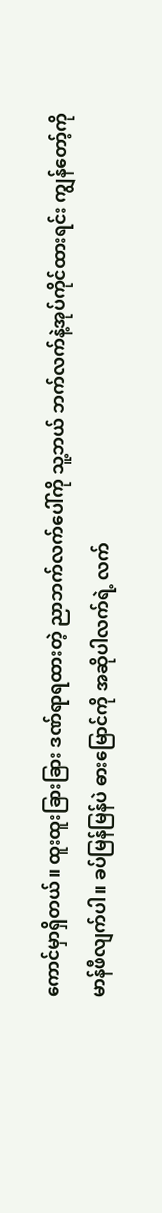ကောင်မှာရှိတယ်။ ထူးထူးခြားခြား ဒဏ်ရာရထားတဲ့ ညာဘက်လက်ပေါ်ကို သူ့ဘယ် ဘက်လက်နဲ့အုပ်ကိုင်ထားရင်း ကျွန်တော့်ကို မာန်ဖီလျက်ပါ။ ခပ်မြန်မြန်ပဲ ဓားမြောင်ကို အဆိုပါလက်ရဲ့ လက်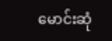မောင်းဆုံ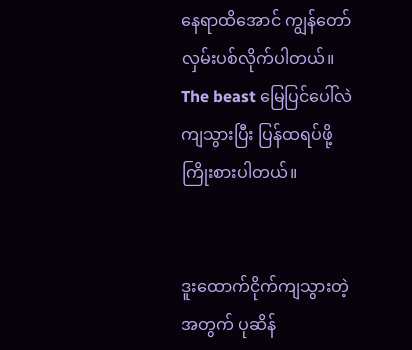နေရာထိအောင် ကျွန်တော်လှမ်းပစ်လိုက်ပါတယ်။ The beast မြေပြင်ပေါ်လဲကျသွားပြီး ပြန်ထရပ်ဖို့ ကြိုးစားပါတယ်။


ဒူးထောက်ငိုက်ကျသွားတဲ့အတွက် ပုဆိန်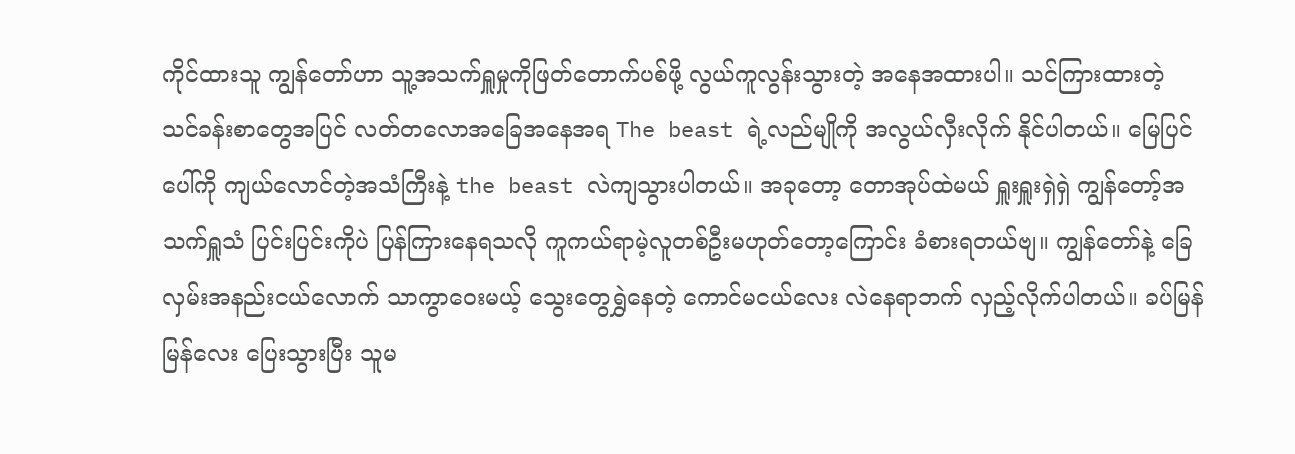ကိုင်ထားသူ ကျွန်တော်ဟာ သူ့အသက်ရှူမှုကိုဖြတ်တောက်ပစ်ဖို့ လွယ်ကူလွန်းသွားတဲ့ အနေအထားပါ။ သင်ကြားထားတဲ့ သင်ခန်းစာတွေအပြင် လတ်တလောအခြေအနေအရ The beast ရဲ့လည်မျိုကို အလွယ်လှီးလိုက် နိုင်ပါတယ်။ မြေပြင်ပေါ်ကို ကျယ်လောင်တဲ့အသံကြီးနဲ့ the beast လဲကျသွားပါတယ်။ အခုတော့ တောအုပ်ထဲမယ် ရှူးရှူးရှဲရှဲ ကျွန်တော့်အသက်ရှူသံ ပြင်းပြင်းကိုပဲ ပြန်ကြားနေရသလို ကူကယ်ရာမဲ့လူတစ်ဦးမဟုတ်တော့ကြောင်း ခံစားရတယ်ဗျ။ ကျွန်တော်နဲ့ ခြေလှမ်းအနည်းငယ်လောက် သာကွာဝေးမယ့် သွေးတွေရွှဲနေတဲ့ ကောင်မငယ်လေး လဲနေရာဘက် လှည့်လိုက်ပါတယ်။ ခပ်မြန်မြန်လေး ပြေးသွားပြီး သူမ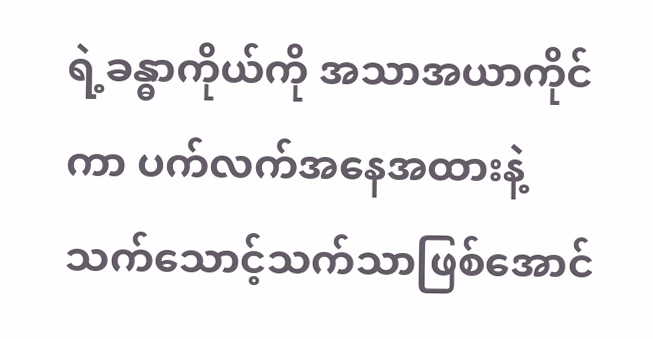ရဲ့ခန္ဓာကိုယ်ကို အသာအယာကိုင်ကာ ပက်လက်အနေအထားနဲ့ သက်သောင့်သက်သာဖြစ်အောင်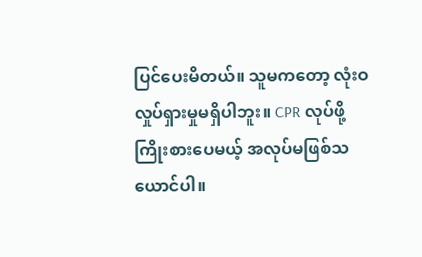ပြင်ပေးမိတယ်။ သူမကတော့ လုံးဝလှုပ်ရှားမှုမရှိပါဘူး။ CPR လုပ်ဖို့ကြိုးစားပေမယ့် အလုပ်မဖြစ်သယောင်ပါ။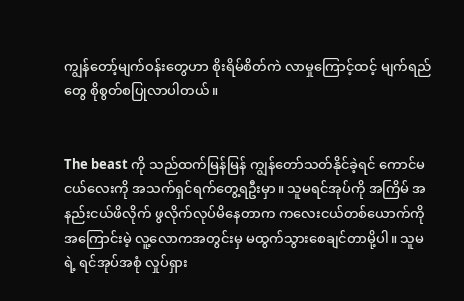ကျွန်တော့်မျက်ဝန်းတွေဟာ စိုးရိမ်စိတ်ကဲ လာမှုကြောင့်ထင့် မျက်ရည်တွေ စိုစွတ်စပြုလာပါတယ်။


The beast ကို သည်ထက်မြန်မြန် ကျွန်တော်သတ်နိုင်ခဲ့ရင် ကောင်မငယ်လေးကို အသက်ရှင်ရက်တွေ့ရဦးမှာ။ သူမရင်အုပ်ကို အကြိမ် အနည်းငယ်ဖိလိုက် ဖွလိုက်လုပ်မိနေတာက ကလေးငယ်တစ်ယောက်ကို အကြောင်းမဲ့ လူ့လောကအတွင်းမှ မထွက်သွားစေချင်တာမို့ပါ။ သူမရဲ့ ရင်အုပ်အစုံ လှုပ်ရှား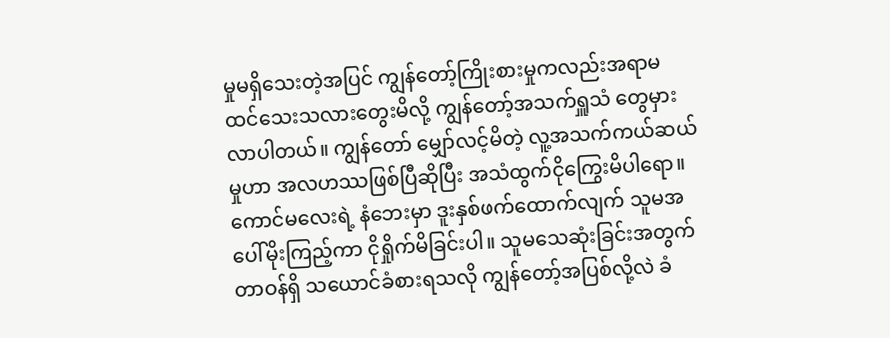မှုမရှိသေးတဲ့အပြင် ကျွန်တော့်ကြိုးစားမှုကလည်းအရာမထင်သေးသလားတွေးမိလို့ ကျွန်တော့်အသက်ရှူသံ တွေမှားလာပါတယ်။ ကျွန်တော် မျှော်လင့်မိတဲ့ လူ့အသက်ကယ်ဆယ်မှုဟာ အလဟဿဖြစ်ပြီဆိုပြီး အသံထွက်ငိုကြွေးမိပါရော။ ကောင်မလေးရဲ့ နံဘေးမှာ ဒူးနှစ်ဖက်ထောက်လျက် သူမအပေါ်မိုးကြည့်ကာ ငိုရှိုက်မိခြင်းပါ။ သူမသေဆုံးခြင်းအတွက် တာဝန်ရှိ သယောင်ခံစားရသလို ကျွန်တော့်အပြစ်လို့လဲ ခံ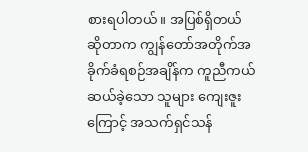စားရပါတယ်။ အပြစ်ရှိတယ်ဆိုတာက ကျွန်တော်အတိုက်အခိုက်ခံရစဉ်အချိန်က ကူညီကယ်ဆယ်ခဲ့သော သူများ ကျေးဇူးကြောင့် အသက်ရှင်သန်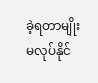ခဲ့ရတာမျိုး မလုပ်နိုင်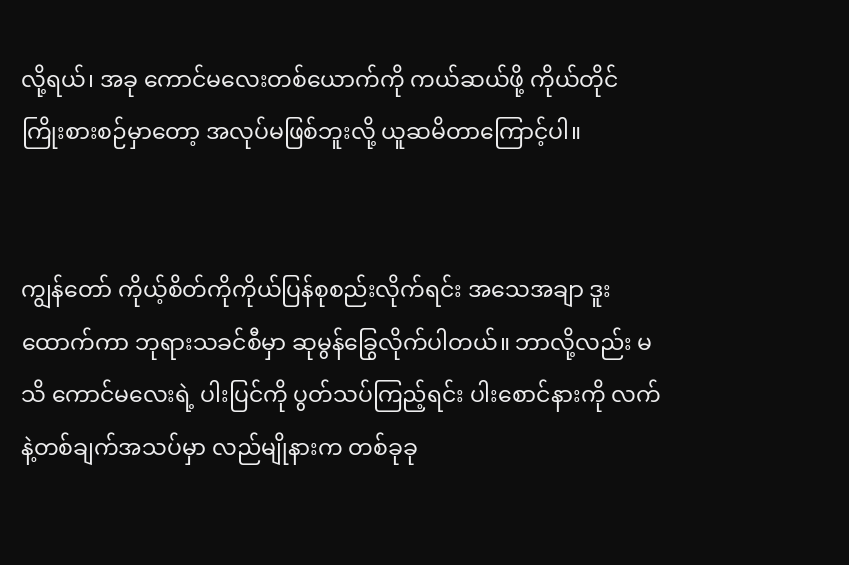လို့ရယ်၊ အခု ကောင်မလေးတစ်ယောက်ကို ကယ်ဆယ်ဖို့ ကိုယ်တိုင် ကြိုးစားစဉ်မှာတော့ အလုပ်မဖြစ်ဘူးလို့ ယူဆမိတာကြောင့်ပါ။


ကျွန်တော် ကိုယ့်စိတ်ကိုကိုယ်ပြန်စုစည်းလိုက်ရင်း အသေအချာ ဒူးထောက်ကာ ဘုရားသခင်စီမှာ ဆုမွန်ခြွေလိုက်ပါတယ်။ ဘာလို့လည်း မသိ ကောင်မလေးရဲ့ ပါးပြင်ကို ပွတ်သပ်ကြည့်ရင်း ပါးစောင်နားကို လက်နဲ့တစ်ချက်အသပ်မှာ လည်မျိုနားက တစ်ခုခု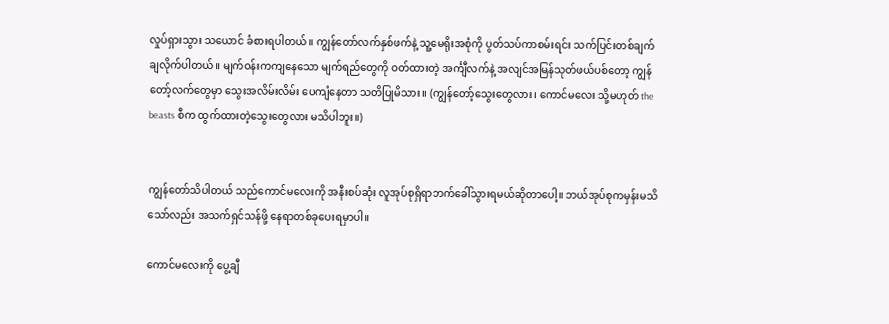လှုပ်ရှားသွား သယောင် ခံစားရပါတယ်။ ကျွန်တော်လက်နှစ်ဖက်နဲ့ သူ့မေရိုးအစုံကို ပွတ်သပ်ကာစမ်းရင်း သက်ပြင်းတစ်ချက် ချလိုက်ပါတယ်။ မျက်ဝန်းကကျနေသော မျက်ရည်တွေကို ဝတ်ထားတဲ့ အင်္ကျီလက်နဲ့ အလျင်အမြန်သုတ်ဖယ်ပစ်တော့ ကျွန်တော့်လက်တွေမှာ သွေးအလိမ်းလိမ်း ပေကျံနေတာ သတိပြုမိသား။ (ကျွန်တော့်သွေးတွေလား၊ ကောင်မလေး သို့မဟုတ် the beasts စီက ထွက်ထားတဲ့သွေးတွေလား မသိပါဘူး။)


ကျွန်တော်သိပါတယ် သည်ကောင်မလေးကို အနီးစပ်ဆုံး လူအုပ်စုရှိရာဘက်ခေါ်သွားရမယ်ဆိုတာပေါ့။ ဘယ်အုပ်စုကမှန်းမသိ သော်လည်း အသက်ရှင်သန်ဖို့ နေရာတစ်ခုပေးရမှာပါ။

ကောင်မလေးကို ပွေ့ချီ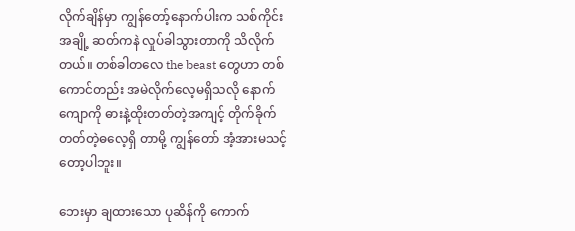လိုက်ချိန်မှာ ကျွန်တော့်နောက်ပါးက သစ်ကိုင်းအချို့ ဆတ်ကနဲ လှုပ်ခါသွားတာကို သိလိုက်တယ်။ တစ်ခါတလေ the beast တွေဟာ တစ်ကောင်တည်း အမဲလိုက်လေ့မရှိသလို နောက်ကျောကို ဓားနဲ့ထိုးတတ်တဲ့အကျင့် တိုက်ခိုက်တတ်တဲ့ဓလေ့ရှိ တာမို့ ကျွန်တော် အံ့အားမသင့်တော့ပါဘူး။

ဘေးမှာ ချထားသော ပုဆိန်ကို ကောက်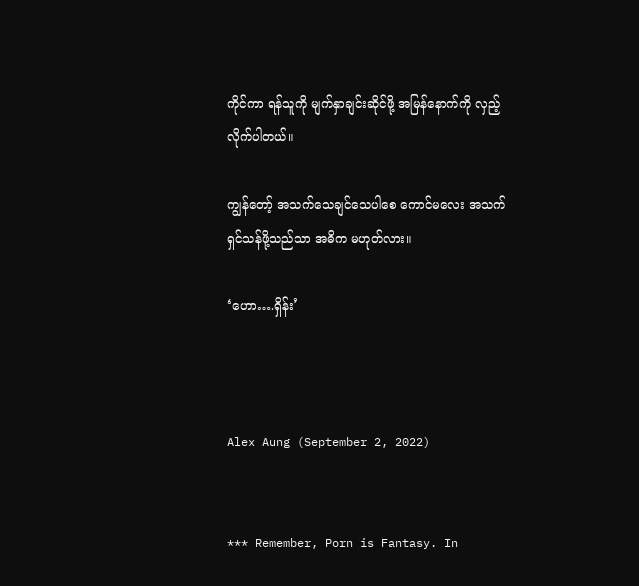ကိုင်ကာ ရန်သူကို မျက်နှာချင်းဆိုင်ဖို့ အမြန်နောက်ကို လှည့်လိုက်ပါတယ်။

ကျွန်တော့် အသက်သေချင်သေပါစေ ကောင်မလေး အသက်ရှင်သန်ဖို့သည်သာ အဓိက မဟုတ်လား။

‘ဟော….ရှိန်း’



Alex Aung (September 2, 2022)


*** Remember, Porn is Fantasy. In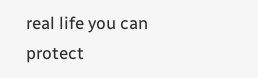real life you can protect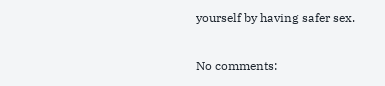yourself by having safer sex.

No comments: